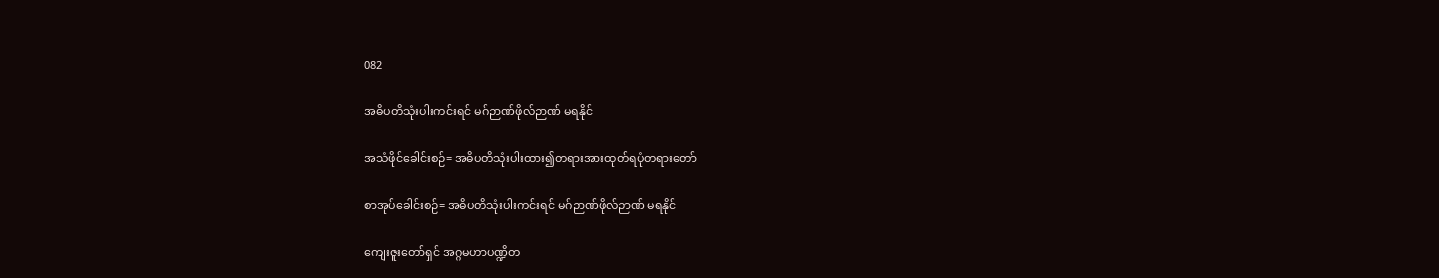082

အဓိပတိသုံးပါးကင်းရင် မဂ်ဉာဏ်ဖိုလ်ဉာဏ် မရနိုင်

အသံဖိုင်ခေါင်းစဉ်= အဓိပတိသုံးပါးထား၍တရားအားထုတ်ရပုံတရားတော်

စာအုပ်ခေါင်းစဉ်= အဓိပတိသုံးပါးကင်းရင် မဂ်ဉာဏ်ဖိုလ်ဉာဏ် မရနိုင်

ကျေးဇူးတော်ရှင် အဂ္ဂမဟာပဏ္ဍိတ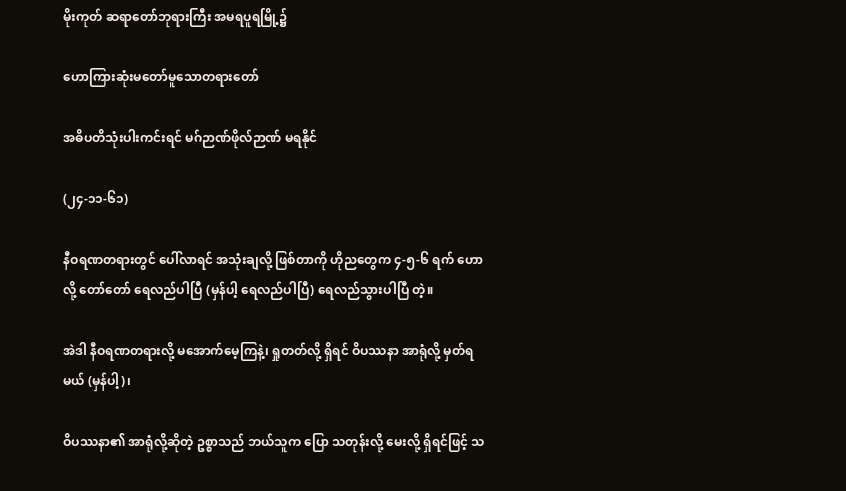မိုးကုတ် ဆရာတော်ဘုရားကြီး အမရပူရမြို့၌

ဟောကြားဆုံးမတော်မူသောတရားတော်

အဓိပတိသုံးပါးကင်းရင် မဂ်ဉာဏ်ဖိုလ်ဉာဏ် မရနိုင်

(၂၄-၁၁-၆၁)

နီဝရဏတရားတွင် ပေါ်လာရင် အသုံးချလို့ ဖြစ်တာကို ဟိုညတွေက ၄-၅-၆ ရက် ဟောလို့ တော်တော် ရေလည်ပါပြီ (မှန်ပါ့ ရေလည်ပါပြီ) ရေလည်သွားပါပြီ တဲ့။

အဲဒါ နီဝရဏတရားလို့ မအောက်မေ့ကြနဲ့၊ ရှုတတ်လို့ ရှိရင် ဝိပဿနာ အာရုံလို့ မှတ်ရမယ် (မှန်ပါ့)၊

ဝိပဿနာ၏ အာရုံလို့ဆိုတဲ့ ဥစ္စာသည် ဘယ်သူက ပြော သတုန်းလို့ မေးလို့ ရှိရင်ဖြင့် သ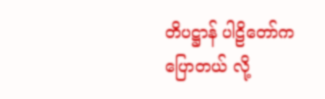တိပဋ္ဌာန် ပါဠိတော်က ပြောတယ် လို့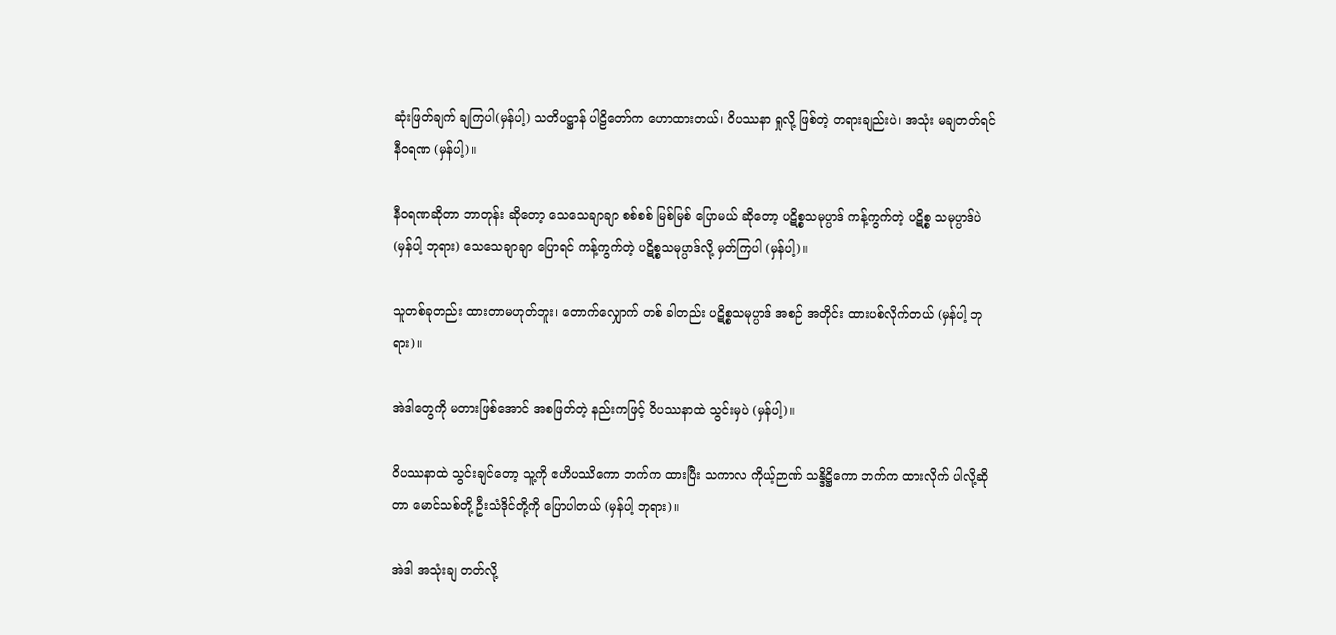ဆုံးဖြတ်ချက် ချကြပါ(မှန်ပါ့) သတိပဋ္ဌာန် ပါဠိတော်က ဟောထားတယ်၊ ဝိပဿနာ ရှုလို့ ဖြစ်တဲ့ တရားချည်းပဲ၊ အသုံး မချတတ်ရင် နီဝရဏ (မှန်ပါ့)။

နီဝရဏဆိုတာ ဘာတုန်း ဆိုတော့ သေသေချာချာ စစ်စစ် မြစ်မြစ် ပြောမယ် ဆိုတော့ ပဋိစ္စသမုပ္ပာဒ် ကန့်ကွက်တဲ့ ပဋိစ္စ သမုပ္ပာဒ်ပဲ (မှန်ပါ့ ဘုရား) သေသေချာချာ ပြောရင် ကန့်ကွက်တဲ့ ပဋိစ္စသမုပ္ပာဒ်လို့ မှတ်ကြပါ (မှန်ပါ့)။

သူတစ်ခုတည်း ထားတာမဟုတ်ဘူး၊ တောက်လျှောက် တစ် ခါတည်း ပဋိစ္စသမုပ္ပာဒ် အစဉ် အတိုင်း ထားပစ်လိုက်တယ် (မှန်ပါ့ ဘုရား)။

အဲဒါတွေကို မတားဖြစ်အောင် အစဖြတ်တဲ့ နည်းကဖြင့် ဝိပဿနာထဲ သွင်းမှပဲ (မှန်ပါ့)။

ဝိပဿနာထဲ သွင်းချင်တော့ သူ့ကို ဧဟိပဿိကော ဘက်က ထားပြီး သကာလ ကိုယ့်ဉာဏ် သန္ဒိဋ္ဌိကော ဘက်က ထားလိုက် ပါလို့ဆိုတာ မောင်သစ်တို့ ဦးသံဒိုင်တို့ကို ပြောပါတယ် (မှန်ပါ့ ဘုရား)။

အဲဒါ အသုံးချ တတ်လို့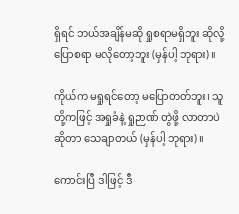ရှိရင် ဘယ်အချိန်မဆို ရှုစရာမရှိဘူး ဆိုလို့ ပြောစရာ မလိုတော့ဘူး (မှန်ပါ့ ဘုရား)။

ကိုယ်က မရှုရင်တော့ မပြောတတ်ဘူး၊ သူတို့ကဖြင့် အရှုခံနဲ့ ရှုဉာဏ် တွဲဖို့ လာတာပဲ ဆိုတာ သေချာတယ် (မှန်ပါ့ ဘုရား)။

ကောင်းပြီ ဒါဖြင့် ဒီ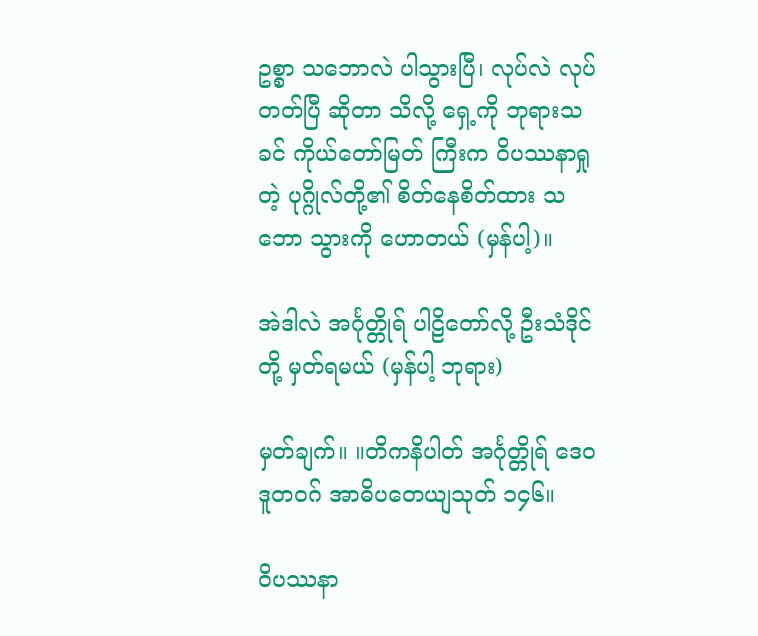ဥစ္စာ သဘောလဲ ပါသွားပြီ၊ လုပ်လဲ လုပ်တတ်ပြီ ဆိုတာ သိလို့ ရှေ့ကို ဘုရားသခင် ကိုယ်တော်မြတ် ကြီးက ဝိပဿနာရှုတဲ့ ပုဂ္ဂိုလ်တို့၏ စိတ်နေစိတ်ထား သဘော သွားကို ဟောတယ် (မှန်ပါ့)။

အဲဒါလဲ အင်္ဂုတ္တိုရ် ပါဠိတော်လို့ ဦးသံဒိုင်တို့ မှတ်ရမယ် (မှန်ပါ့ ဘုရား)

မှတ်ချက်။ ။တိကနိပါတ် အင်္ဂုတ္တိုရ် ဒေဝဒူတဝဂ် အာဓိပတေယျသုတ် ၁၄၆။

ဝိပဿနာ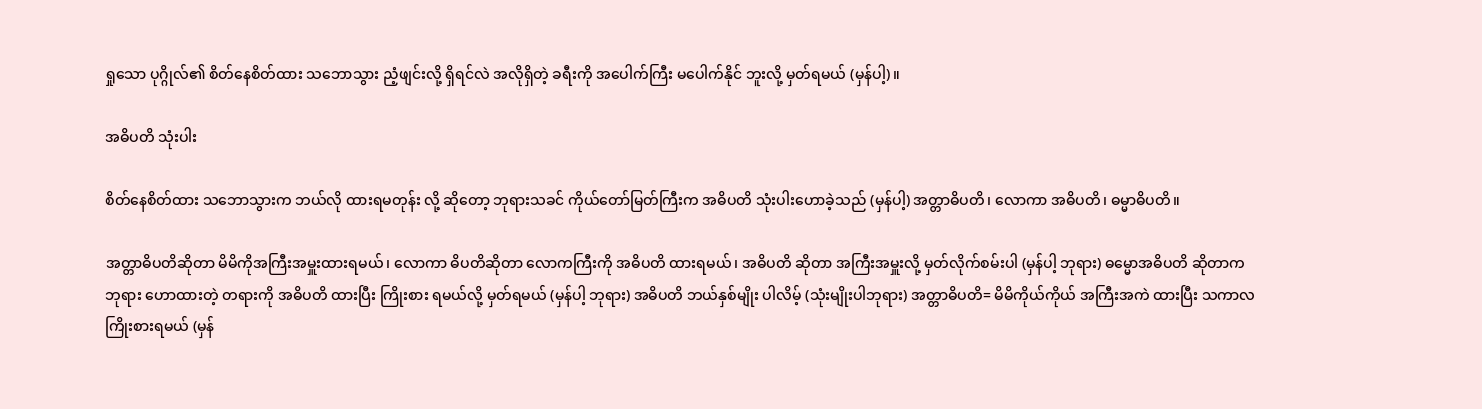ရှုသော ပုဂ္ဂိုလ်၏ စိတ်နေစိတ်ထား သဘောသွား ညံ့ဖျင်းလို့ ရှိရင်လဲ အလိုရှိတဲ့ ခရီးကို အပေါက်ကြီး မပေါက်နိုင် ဘူးလို့ မှတ်ရမယ် (မှန်ပါ့)။

အဓိပတိ သုံးပါး

စိတ်နေစိတ်ထား သဘောသွားက ဘယ်လို ထားရမတုန်း လို့ ဆိုတော့ ဘုရားသခင် ကိုယ်တော်မြတ်ကြီးက အဓိပတိ သုံးပါးဟောခဲ့သည် (မှန်ပါ့) အတ္တာဓိပတိ၊ လောကာ အဓိပတိ၊ ဓမ္မာဓိပတိ။

အတ္တာဓိပတိဆိုတာ မိမိကိုအကြီးအမှူးထားရမယ်၊ လောကာ ဓိပတိဆိုတာ လောကကြီးကို အဓိပတိ ထားရမယ်၊ အဓိပတိ ဆိုတာ အကြီးအမှူးလို့ မှတ်လိုက်စမ်းပါ (မှန်ပါ့ ဘုရား) ဓမ္မောအဓိပတိ ဆိုတာက ဘုရား ဟောထားတဲ့ တရားကို အဓိပတိ ထားပြီး ကြိုးစား ရမယ်လို့ မှတ်ရမယ် (မှန်ပါ့ ဘုရား) အဓိပတိ ဘယ်နှစ်မျိုး ပါလိမ့် (သုံးမျိုးပါဘုရား) အတ္တာဓိပတိ= မိမိကိုယ်ကိုယ် အကြီးအကဲ ထားပြီး သကာလ ကြိုးစားရမယ် (မှန်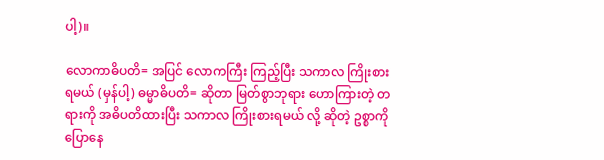ပါ့)။

လောကာဓိပတိ= အပြင် လောကကြီး ကြည့်ပြီး သကာလ ကြိုးစားရမယ် (မှန်ပါ့) ဓမ္မာဓိပတိ= ဆိုတာ မြတ်စွာဘုရား ဟောကြားတဲ့ တရားကို အဓိပတိထားပြီး သကာလ ကြိုးစားရမယ် လို့ ဆိုတဲ့ ဥစ္စာကို ပြောနေ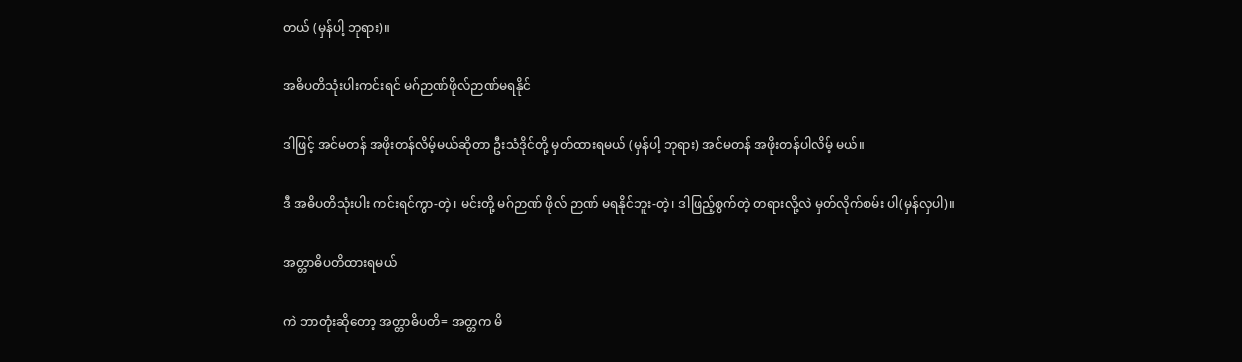တယ် (မှန်ပါ့ ဘုရား)။

အဓိပတိသုံးပါးကင်းရင် မဂ်ဉာဏ်ဖိုလ်ဉာဏ်မရနိုင်

ဒါဖြင့် အင်မတန် အဖိုးတန်လိမ့်မယ်ဆိုတာ ဦးသံဒိုင်တို့ မှတ်ထားရမယ် (မှန်ပါ့ ဘုရား) အင်မတန် အဖိုးတန်ပါလိမ့် မယ်။

ဒီ အဓိပတိသုံးပါး ကင်းရင်ကွာ-တဲ့၊ မင်းတို့ မဂ်ဉာဏ် ဖိုလ် ဉာဏ် မရနိုင်ဘူး-တဲ့၊ ဒါဖြည့်စွက်တဲ့ တရားလို့လဲ မှတ်လိုက်စမ်း ပါ(မှန်လှပါ)။

အတ္တာဓိပတိထားရမယ်

ကဲ ဘာတုံးဆိုတော့ အတ္တာဓိပတိ= အတ္တက မိ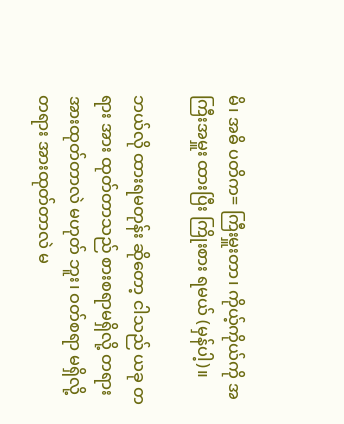မိ၊ အဓိ ပတိက= ကြီးမှူးတာ၊ ကိုယ့်ကိုယ်ကို အကြီးအမှူး ထားပြီး ကြိုးစား ရမယ် (မှန်ပါ့)။

ဘယ်လို ထားရမတုန်း ဆိုတော့ ငါသည် ယခု တရား အား ထုတ်တာသည် စားစရာမရှိလို့ တရား အားထုတ်တာလဲ မဟုတ် ဘူး၊ ဝတ်စရာ မရှိလို့ တရား အားထုတ်တာလဲ မ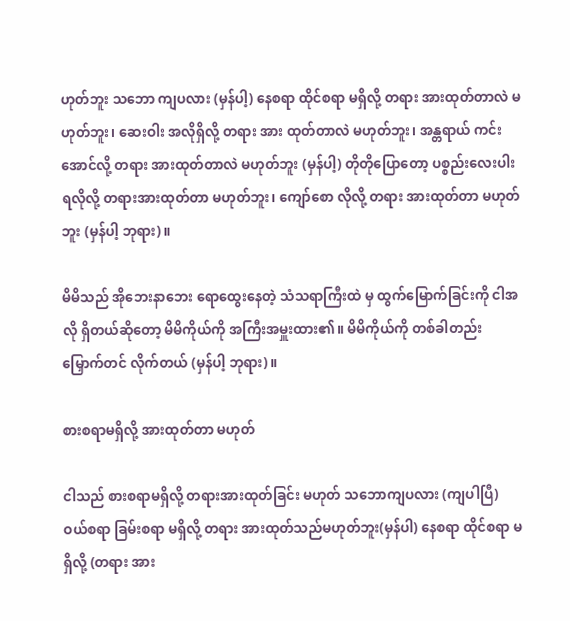ဟုတ်ဘူး သဘော ကျပလား (မှန်ပါ့) နေစရာ ထိုင်စရာ မရှိလို့ တရား အားထုတ်တာလဲ မဟုတ်ဘူး၊ ဆေးဝါး အလိုရှိလို့ တရား အား ထုတ်တာလဲ မဟုတ်ဘူး၊ အန္တရာယ် ကင်းအောင်လို့ တရား အားထုတ်တာလဲ မဟုတ်ဘူး (မှန်ပါ့) တိုတိုပြောတော့ ပစ္စည်းလေးပါး ရလိုလို့ တရားအားထုတ်တာ မဟုတ်ဘူး၊ ကျော်စော လိုလို့ တရား အားထုတ်တာ မဟုတ်ဘူး (မှန်ပါ့ ဘုရား)။

မိမိသည် အိုဘေးနာဘေး ရောထွေးနေတဲ့ သံသရာကြီးထဲ မှ ထွက်မြောက်ခြင်းကို ငါအလို ရှိတယ်ဆိုတော့ မိမိကိုယ်ကို အကြီးအမှူးထား၏။ မိမိကိုယ်ကို တစ်ခါတည်း မြှောက်တင် လိုက်တယ် (မှန်ပါ့ ဘုရား)။

စားစရာမရှိလို့ အားထုတ်တာ မဟုတ်

ငါသည် စားစရာမရှိလို့ တရားအားထုတ်ခြင်း မဟုတ် သဘောကျပလား (ကျပါပြီ) ဝယ်စရာ ခြမ်းစရာ မရှိလို့ တရား အားထုတ်သည်မဟုတ်ဘူး(မှန်ပါ) နေစရာ ထိုင်စရာ မရှိလို့ (တရား အား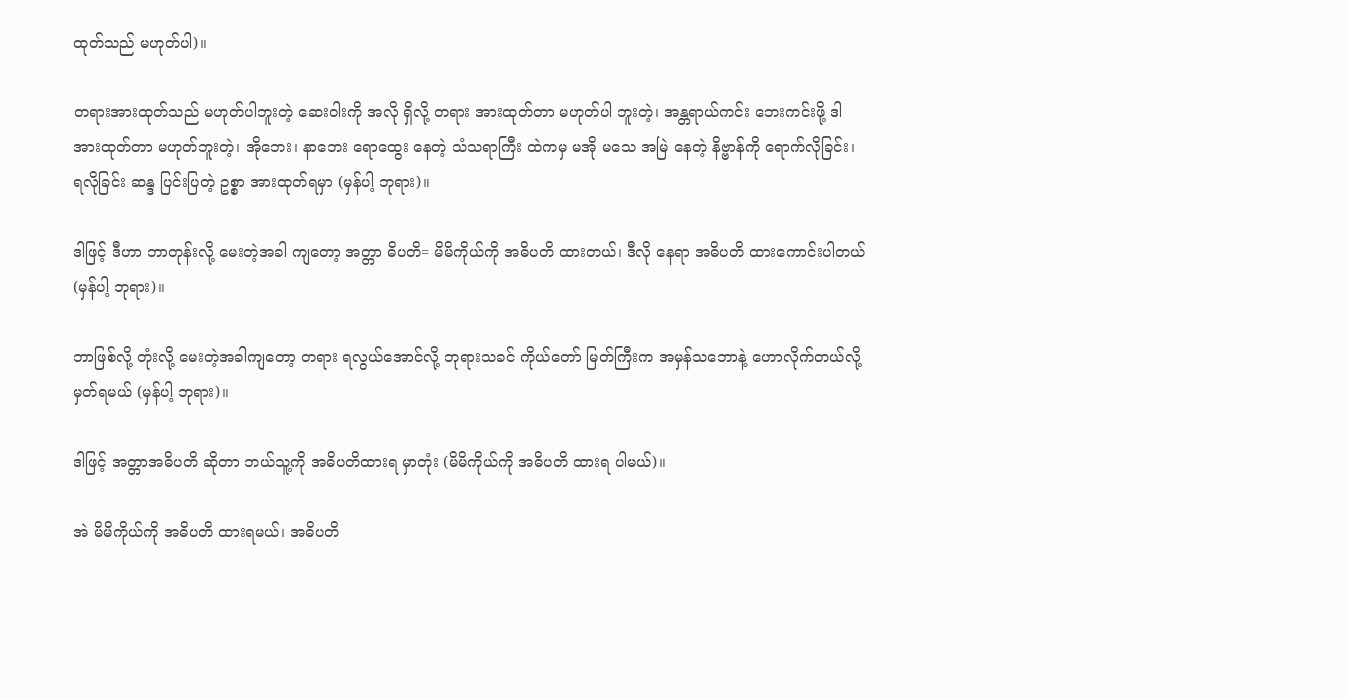ထုတ်သည် မဟုတ်ပါ)။

တရားအားထုတ်သည် မဟုတ်ပါဘူးတဲ့ ဆေးဝါးကို အလို ရှိလို့ တရား အားထုတ်တာ မဟုတ်ပါ ဘူးတဲ့၊ အန္တရာယ်ကင်း ဘေးကင်းဖို့ ဒါ အားထုတ်တာ မဟုတ်ဘူးတဲ့၊ အိုဘေး၊ နာဘေး ရောထွေး နေတဲ့ သံသရာကြီး ထဲကမှ မအို မသေ အမြဲ နေတဲ့ နိဗ္ဗာန်ကို ရောက်လိုခြင်း၊ ရလိုခြင်း ဆန္ဒ ပြင်းပြတဲ့ ဥစ္စာ အားထုတ်ရမှာ (မှန်ပါ့ ဘုရား)။

ဒါဖြင့် ဒီဟာ ဘာတုန်းလို့ မေးတဲ့အခါ ကျတော့ အတ္တာ ဓိပတိ= မိမိကိုယ်ကို အဓိပတိ ထားတယ်၊ ဒီလို နေရာ အဓိပတိ ထားကောင်းပါတယ် (မှန်ပါ့ ဘုရား)။

ဘာဖြစ်လို့ တုံးလို့ မေးတဲ့အခါကျတော့ တရား ရလွယ်အောင်လို့ ဘုရားသခင် ကိုယ်တော် မြတ်ကြီးက အမှန်သဘောနဲ့ ဟောလိုက်တယ်လို့ မှတ်ရမယ် (မှန်ပါ့ ဘုရား)။

ဒါဖြင့် အတ္တာအဓိပတိ ဆိုတာ ဘယ်သူ့ကို အဓိပတိထားရ မှာတုံး (မိမိကိုယ်ကို အဓိပတိ ထားရ ပါမယ်)။

အဲ မိမိကိုယ်ကို အဓိပတိ ထားရမယ်၊ အဓိပတိ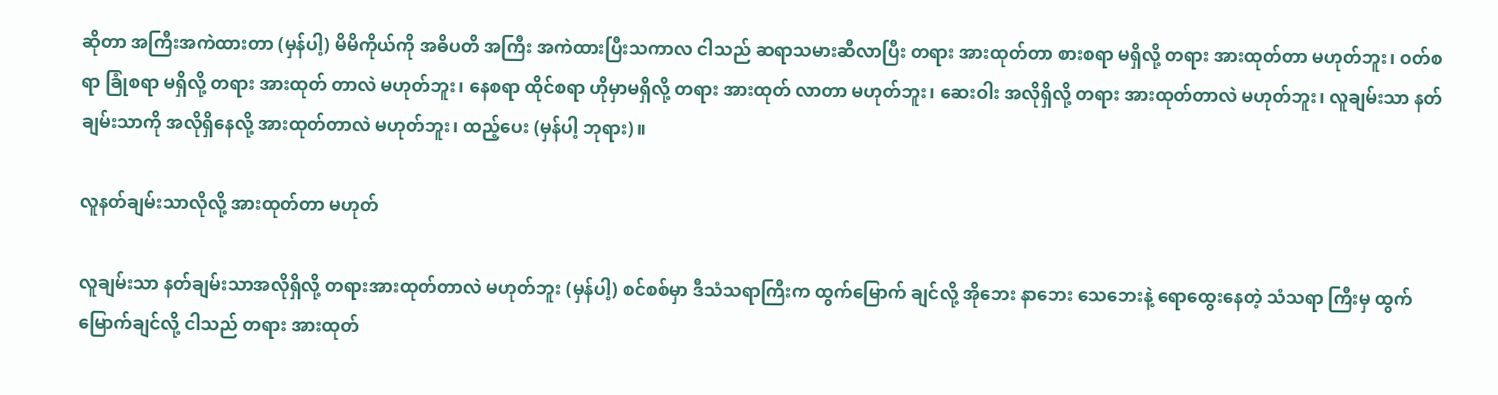ဆိုတာ အကြီးအကဲထားတာ (မှန်ပါ့) မိမိကိုယ်ကို အဓိပတိ အကြီး အကဲထားပြီးသကာလ ငါသည် ဆရာသမားဆီလာပြီး တရား အားထုတ်တာ စားစရာ မရှိလို့ တရား အားထုတ်တာ မဟုတ်ဘူး၊ ဝတ်စရာ ခြုံစရာ မရှိလို့ တရား အားထုတ် တာလဲ မဟုတ်ဘူး၊ နေစရာ ထိုင်စရာ ဟိုမှာမရှိလို့ တရား အားထုတ် လာတာ မဟုတ်ဘူး၊ ဆေးဝါး အလိုရှိလို့ တရား အားထုတ်တာလဲ မဟုတ်ဘူး၊ လူချမ်းသာ နတ်ချမ်းသာကို အလိုရှိနေလို့ အားထုတ်တာလဲ မဟုတ်ဘူး၊ ထည့်ပေး (မှန်ပါ့ ဘုရား)။

လူနတ်ချမ်းသာလိုလို့ အားထုတ်တာ မဟုတ်

လူချမ်းသာ နတ်ချမ်းသာအလိုရှိလို့ တရားအားထုတ်တာလဲ မဟုတ်ဘူး (မှန်ပါ့) စင်စစ်မှာ ဒီသံသရာကြီးက ထွက်မြောက် ချင်လို့ အိုဘေး နာဘေး သေဘေးနဲ့ ရောထွေးနေတဲ့ သံသရာ ကြီးမှ ထွက်မြောက်ချင်လို့ ငါသည် တရား အားထုတ်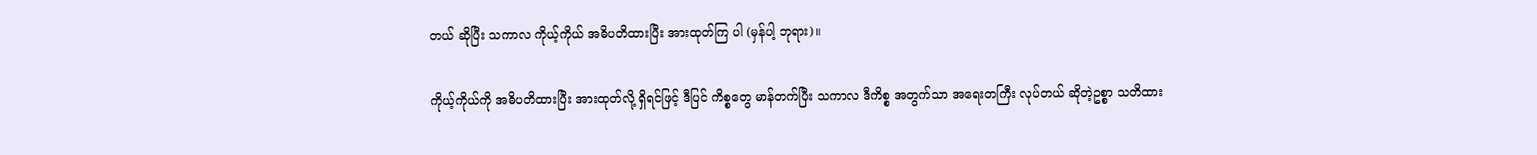တယ် ဆိုပြီး သကာလ ကိုယ့်ကိုယ် အဓိပတိထားပြီး အားထုတ်ကြ ပါ (မှန်ပါ့ ဘုရား)။

ကိုယ့်ကိုယ်ကို အဓိပတိထားပြီး အားထုတ်လို့ ရှိရင်ဖြင့် ဒီပြင် ကိစ္စတွေ မာန်တက်ပြီး သကာလ ဒီကိစ္စ အတွက်သာ အရေးတကြီး လုပ်တယ် ဆိုတဲ့ဥစ္စာ သတိထား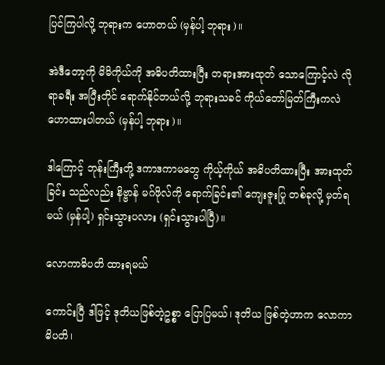ပြင်ကြပါလို့ ဘုရားက ဟောတယ် (မှန်ပါ့ ဘုရား)။

အဲဒီတော့ကို မိမိကိုယ်ကို အဓိပတိထားပြီး တရားအားထုတ် သောကြောင့်လဲ လိုရာခရီး အပြီးတိုင် ရောက်နိုင်တယ်လို့ ဘုရားသခင် ကိုယ်တော်မြတ်ကြီးကလဲ ဟောထားပါတယ် (မှန်ပါ့ ဘုရား)။

ဒါကြောင့် ဘုန်းကြီးတို့ ဒကာဒကာမတွေ ကိုယ့်ကိုယ် အဓိပတိထားပြီး အားထုတ်ခြင်း သည်လည်း နိဗ္ဗာန် မဂ်ဖိုလ်ကို ရောက်ခြင်း၏ ကျေးဇူးပြု တစ်ခုလို့ မှတ်ရမယ် (မှန်ပါ့) ရှင်းသွားပလား (ရှင်းသွားပါပြီ)။

လောကာဓိပတိ ထားရမယ်

ကောင်းပြီ ဒါဖြင့် ဒုတိယဖြစ်တဲ့ဥစ္စာ ပြောပြမယ်၊ ဒုတိယ ဖြစ်တဲ့ဟာက လောကာဓိပတိ၊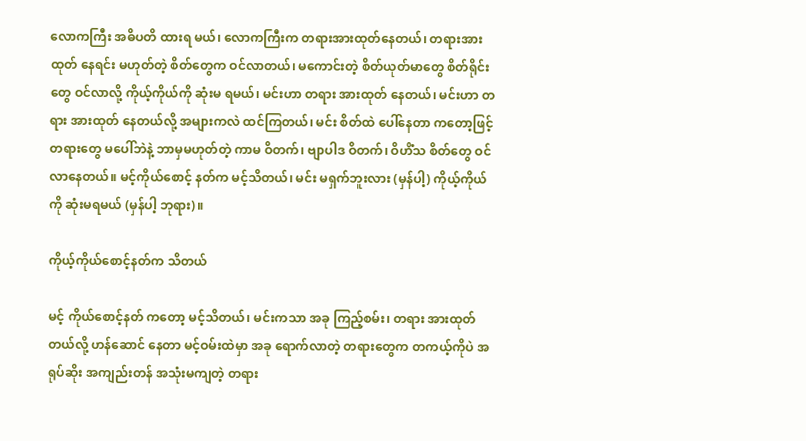လောကကြီး အဓိပတိ ထားရ မယ်၊ လောကကြီးက တရားအားထုတ်နေတယ်၊ တရားအားထုတ် နေရင်း မဟုတ်တဲ့ စိတ်တွေက ဝင်လာတယ်၊ မကောင်းတဲ့ စိတ်ယုတ်မာတွေ စိတ်ရိုင်းတွေ ဝင်လာလို့ ကိုယ့်ကိုယ်ကို ဆုံးမ ရမယ်၊ မင်းဟာ တရား အားထုတ် နေတယ်၊ မင်းဟာ တရား အားထုတ် နေတယ်လို့ အများကလဲ ထင်ကြတယ်၊ မင်း စိတ်ထဲ ပေါ်နေတာ ကတော့ဖြင့် တရားတွေ မပေါ်ဘဲနဲ့ ဘာမှမဟုတ်တဲ့ ကာမ ဝိတက်၊ ဗျာပါဒ ဝိတက်၊ ဝိဟိံသ စိတ်တွေ ဝင်လာနေတယ်။ မင့်ကိုယ်စောင့် နတ်က မင့်သိတယ်၊ မင်း မရှက်ဘူးလား (မှန်ပါ့) ကိုယ့်ကိုယ်ကို ဆုံးမရမယ် (မှန်ပါ့ ဘုရား)။

ကိုယ့်ကိုယ်စောင့်နတ်က သိတယ်

မင့် ကိုယ်စောင့်နတ် ကတော့ မင့်သိတယ်၊ မင်းကသာ အခု ကြည့်စမ်း၊ တရား အားထုတ် တယ်လို့ ဟန်ဆောင် နေတာ မင့်ဝမ်းထဲမှာ အခု ရောက်လာတဲ့ တရားတွေက တကယ့်ကိုပဲ အရုပ်ဆိုး အကျည်းတန် အသုံးမကျတဲ့ တရား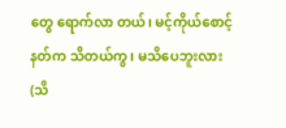တွေ ရောက်လာ တယ်၊ မင့်ကိုယ်စောင့်နတ်က သိတယ်ကွ၊ မသိပေဘူးလား (သိ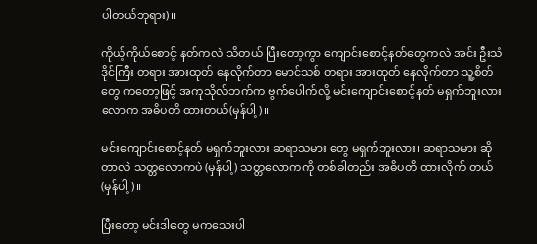ပါတယ်ဘုရား)။

ကိုယ့်ကိုယ်စောင့် နတ်ကလဲ သိတယ် ပြီးတော့ကွာ ကျောင်းစောင့်နတ်တွေကလဲ အင်း ဦးသံဒိုင်ကြီး တရား အားထုတ် နေလိုက်တာ မောင်သစ် တရား အားထုတ် နေလိုက်တာ သူ့စိတ်တွေ ကတော့ဖြင့် အကုသိုလ်ဘက်က ဗွက်ပေါက်လို့ မင်းကျောင်းစောင့်နတ် မရှက်ဘူးလား လောက အဓိပတိ ထားတယ်(မှန်ပါ့)။

မင်းကျောင်းစောင့်နတ် မရှက်ဘူးလား ဆရာသမား တွေ မရှက်ဘူးလား၊ ဆရာသမား ဆိုတာလဲ သတ္တလောကပဲ (မှန်ပါ့) သတ္တလောကကို တစ်ခါတည်း အဓိပတိ ထားလိုက် တယ် (မှန်ပါ့)။

ပြီးတော့ မင်းဒါတွေ မကသေးပါ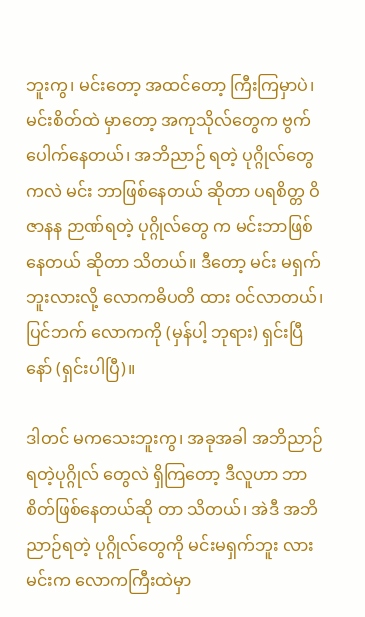ဘူးကွ၊ မင်းတော့ အထင်တော့ ကြီးကြမှာပဲ၊ မင်းစိတ်ထဲ မှာတော့ အကုသိုလ်တွေက ဗွက်ပေါက်နေတယ်၊ အဘိညာဉ် ရတဲ့ ပုဂ္ဂိုလ်တွေကလဲ မင်း ဘာဖြစ်နေတယ် ဆိုတာ ပရစိတ္တ ဝိဇာနန ဉာဏ်ရတဲ့ ပုဂ္ဂိုလ်တွေ က မင်းဘာဖြစ်နေတယ် ဆိုတာ သိတယ်။ ဒီတော့ မင်း မရှက်ဘူးလားလို့ လောကဓိပတိ ထား ဝင်လာတယ်၊ ပြင်ဘက် လောကကို (မှန်ပါ့ ဘုရား) ရှင်းပြီနော် (ရှင်းပါပြီ)။

ဒါတင် မကသေးဘူးကွ၊ အခုအခါ အဘိညာဉ်ရတဲ့ပုဂ္ဂိုလ် တွေလဲ ရှိကြတော့ ဒီလူဟာ ဘာစိတ်ဖြစ်နေတယ်ဆို တာ သိတယ်၊ အဲဒီ အဘိညာဉ်ရတဲ့ ပုဂ္ဂိုလ်တွေကို မင်းမရှက်ဘူး လား မင်းက လောကကြီးထဲမှာ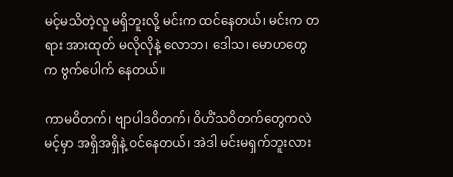မင့်မသိတဲ့လူ မရှိဘူးလို့ မင်းက ထင်နေတယ်၊ မင်းက တရား အားထုတ် မလိုလိုနဲ့ လောဘ၊ ဒေါသ၊ မောဟတွေ က ဗွက်ပေါက် နေတယ်။

ကာမဝိတက်၊ ဗျာပါဒဝိတက်၊ ဝိဟိံသဝိတက်တွေကလဲ မင့်မှာ အရှိအရှိနဲ့ ဝင်နေတယ်၊ အဲဒါ မင်းမရှက်ဘူးလား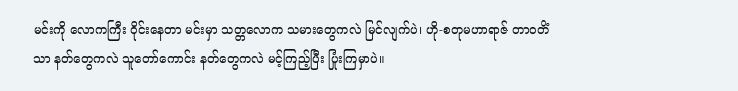မင်းကို လောကကြီး ဝိုင်းနေတာ မင်းမှာ သတ္တလောက သမားတွေကလဲ မြင်လျက်ပဲ၊ ဟို-စတုမဟာရာဇ် တာဝတိံသာ နတ်တွေကလဲ သူတော်ကောင်း နတ်တွေကလဲ မင့်ကြည့်ပြီး ပြုံးကြမှာပဲ။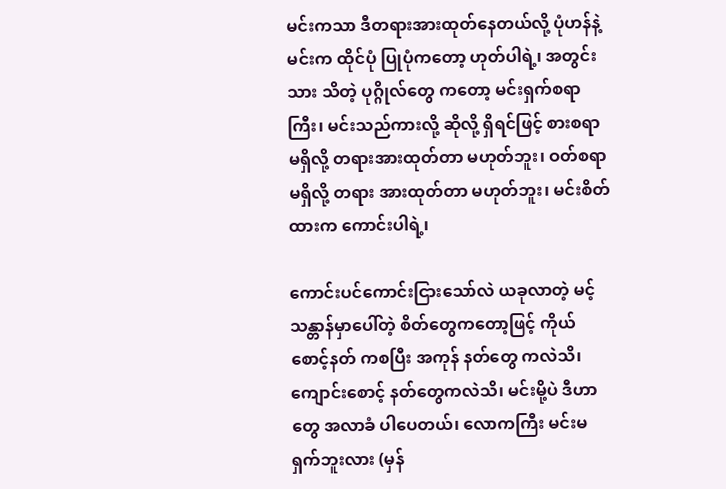မင်းကသာ ဒီတရားအားထုတ်နေတယ်လို့ ပုံဟန်နဲ့ မင်းက ထိုင်ပုံ ပြုပုံကတော့ ဟုတ်ပါရဲ့၊ အတွင်းသား သိတဲ့ ပုဂ္ဂိုလ်တွေ ကတော့ မင်းရှက်စရာကြီး၊ မင်းသည်ကားလို့ ဆိုလို့ ရှိရင်ဖြင့် စားစရာ မရှိလို့ တရားအားထုတ်တာ မဟုတ်ဘူး၊ ဝတ်စရာ မရှိလို့ တရား အားထုတ်တာ မဟုတ်ဘူး၊ မင်းစိတ်ထားက ကောင်းပါရဲ့၊

ကောင်းပင်ကောင်းငြားသော်လဲ ယခုလာတဲ့ မင့်သန္တာန်မှာပေါ်တဲ့ စိတ်တွေကတော့ဖြင့် ကိုယ်စောင့်နတ် ကစပြီး အကုန် နတ်တွေ ကလဲသိ၊ ကျောင်းစောင့် နတ်တွေကလဲသိ၊ မင်းမို့ပဲ ဒီဟာတွေ အလာခံ ပါပေတယ်၊ လောကကြီး မင်းမရှက်ဘူးလား (မှန်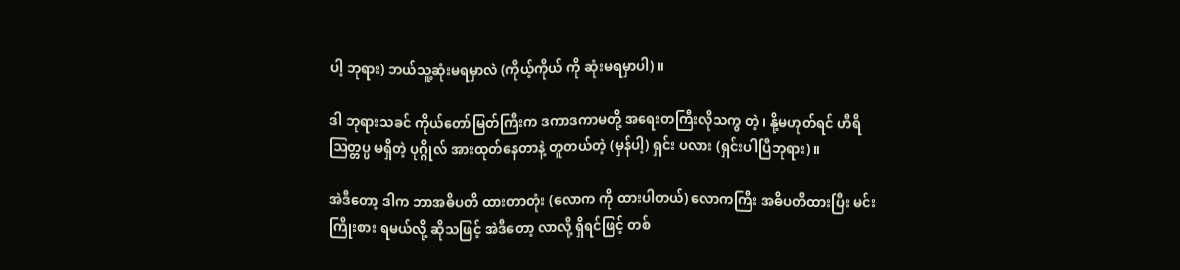ပါ့ ဘုရား) ဘယ်သူ့ဆုံးမရမှာလဲ (ကိုယ့်ကိုယ် ကို ဆုံးမရမှာပါ)။

ဒါ ဘုရားသခင် ကိုယ်တော်မြတ်ကြီးက ဒကာဒကာမတို့ အရေးတကြီးလိုသကွ တဲ့၊ နို့မဟုတ်ရင် ဟီရိ ဩတ္တပ္ပ မရှိတဲ့ ပုဂ္ဂိုလ် အားထုတ်နေတာနဲ့ တူတယ်တဲ့ (မှန်ပါ့) ရှင်း ပလား (ရှင်းပါပြီဘုရား)။

အဲဒီတော့ ဒါက ဘာအဓိပတိ ထားတာတုံး (လောက ကို ထားပါတယ်) လောကကြီး အဓိပတိထားပြီး မင်းကြိုးစား ရမယ်လို့ ဆိုသဖြင့် အဲဒီတော့ လာလို့ ရှိရင်ဖြင့် တစ်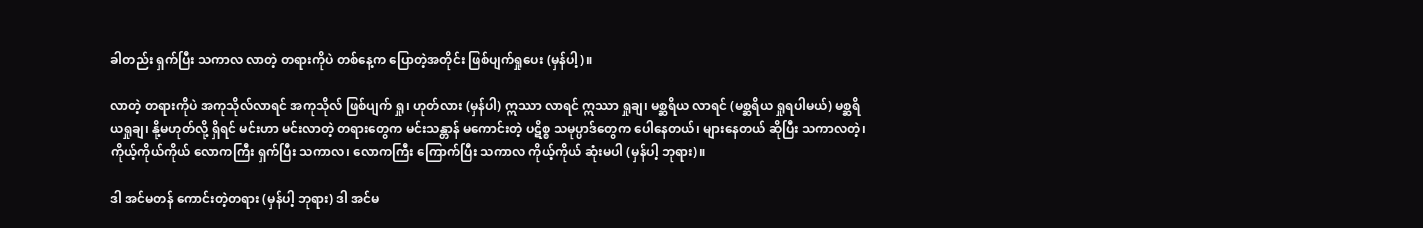ခါတည်း ရှက်ပြီး သကာလ လာတဲ့ တရားကိုပဲ တစ်နေ့က ပြောတဲ့အတိုင်း ဖြစ်ပျက်ရှုပေး (မှန်ပါ့)။

လာတဲ့ တရားကိုပဲ အကုသိုလ်လာရင် အကုသိုလ် ဖြစ်ပျက် ရှု၊ ဟုတ်လား (မှန်ပါ) ဣဿာ လာရင် ဣဿာ ရှုချ၊ မစ္ဆရိယ လာရင် (မစ္ဆရိယ ရှုရပါမယ်) မစ္ဆရိယရှုချ၊ နို့မဟုတ်လို့ ရှိရင် မင်းဟာ မင်းလာတဲ့ တရားတွေက မင်းသန္တာန် မကောင်းတဲ့ ပဋိစ္စ သမုပ္ပာဒ်တွေက ပေါနေတယ်၊ များနေတယ် ဆိုပြီး သကာလတဲ့၊ ကိုယ့်ကိုယ်ကိုယ် လောကကြီး ရှက်ပြီး သကာလ၊ လောကကြီး ကြောက်ပြီး သကာလ ကိုယ့်ကိုယ် ဆုံးမပါ (မှန်ပါ့ ဘုရား)။

ဒါ အင်မတန် ကောင်းတဲ့တရား (မှန်ပါ့ ဘုရား) ဒါ အင်မ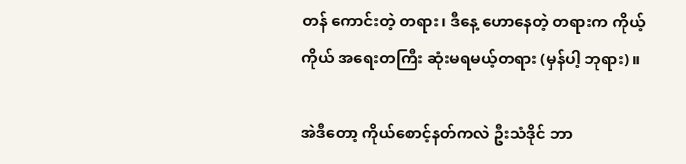တန် ကောင်းတဲ့ တရား၊ ဒီနေ့ ဟောနေတဲ့ တရားက ကိုယ့် ကိုယ် အရေးတကြီး ဆုံးမရမယ့်တရား (မှန်ပါ့ ဘုရား)။

အဲဒီတော့ ကိုယ်စောင့်နတ်ကလဲ ဦးသံဒိုင် ဘာ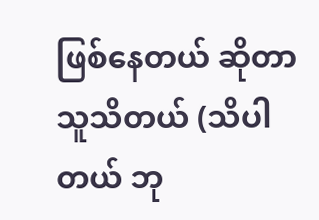ဖြစ်နေတယ် ဆိုတာ သူသိတယ် (သိပါတယ် ဘု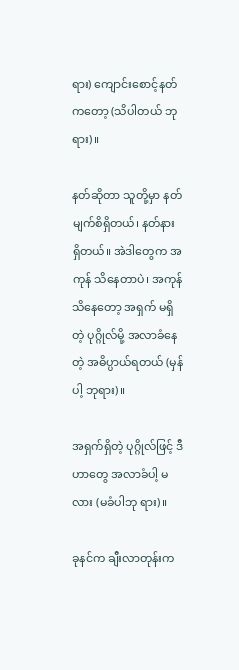ရား) ကျောင်းစောင့်နတ်ကတော့ (သိပါတယ် ဘုရား)။

နတ်ဆိုတာ သူတို့မှာ နတ်မျက်စိရှိတယ်၊ နတ်နား ရှိတယ်။ အဲဒါတွေက အကုန် သိနေတာပဲ၊ အကုန် သိနေတော့ အရှက် မရှိတဲ့ ပုဂ္ဂိုလ်မို့ အလာခံနေတဲ့ အဓိပ္ပာယ်ရတယ် (မှန်ပါ့ ဘုရား)။

အရှက်ရှိတဲ့ ပုဂ္ဂိုလ်ဖြင့် ဒီဟာတွေ အလာခံပါ့ မလား (မခံပါဘု ရား)။

ခုနင်က ချီးလာတုန်းက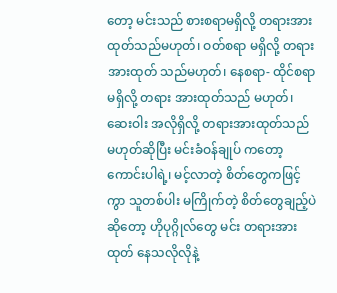တော့ မင်းသည် စားစရာမရှိလို့ တရားအားထုတ်သည်မဟုတ်၊ ဝတ်စရာ မရှိလို့ တရားအားထုတ် သည်မဟုတ်၊ နေစရာ- ထိုင်စရာ မရှိလို့ တရား အားထုတ်သည် မဟုတ်၊ ဆေးဝါး အလိုရှိလို့ တရားအားထုတ်သည် မဟုတ်ဆိုပြီး မင်းခံဝန်ချုပ် ကတော့ ကောင်းပါရဲ့၊ မင့်လာတဲ့ စိတ်တွေကဖြင့်ကွာ သူတစ်ပါး မကြိုက်တဲ့ စိတ်တွေချည့်ပဲ ဆိုတော့ ဟိုပုဂ္ဂိုလ်တွေ မင်း တရားအားထုတ် နေသလိုလိုနဲ့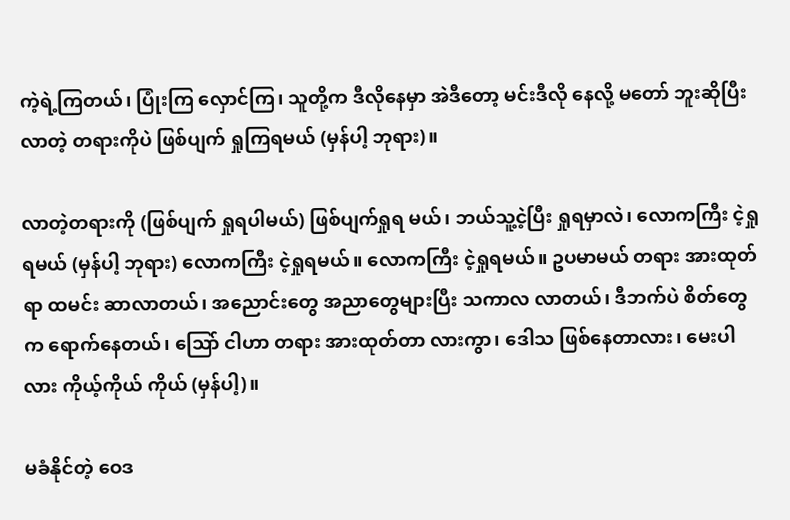ကဲ့ရဲ့ကြတယ်၊ ပြုံးကြ လှောင်ကြ၊ သူတို့က ဒီလိုနေမှာ အဲဒီတော့ မင်းဒီလို နေလို့ မတော် ဘူးဆိုပြီး လာတဲ့ တရားကိုပဲ ဖြစ်ပျက် ရှုကြရမယ် (မှန်ပါ့ ဘုရား)။

လာတဲ့တရားကို (ဖြစ်ပျက် ရှုရပါမယ်) ဖြစ်ပျက်ရှုရ မယ်၊ ဘယ်သူ့ငဲ့ပြီး ရှုရမှာလဲ၊ လောကကြီး ငဲ့ရှုရမယ် (မှန်ပါ့ ဘုရား) လောကကြီး ငဲ့ရှုရမယ်။ လောကကြီး ငဲ့ရှုရမယ်။ ဥပမာမယ် တရား အားထုတ်ရာ ထမင်း ဆာလာတယ်၊ အညောင်းတွေ အညာတွေများပြီး သကာလ လာတယ်၊ ဒီဘက်ပဲ စိတ်တွေ က ရောက်နေတယ်၊ သြော် ငါဟာ တရား အားထုတ်တာ လားကွာ၊ ဒေါသ ဖြစ်နေတာလား၊ မေးပါလား ကိုယ့်ကိုယ် ကိုယ် (မှန်ပါ့)။

မခံနိုင်တဲ့ ဝေဒ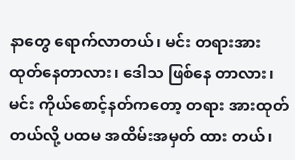နာတွေ ရောက်လာတယ်၊ မင်း တရားအား ထုတ်နေတာလား၊ ဒေါသ ဖြစ်နေ တာလား၊ မင်း ကိုယ်စောင့်နတ်ကတော့ တရား အားထုတ်တယ်လို့ ပထမ အထိမ်းအမှတ် ထား တယ်၊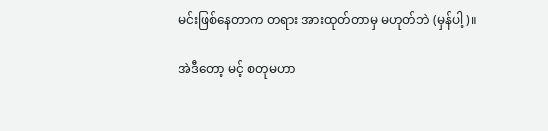မင်းဖြစ်နေတာက တရား အားထုတ်တာမှ မဟုတ်ဘဲ (မှန်ပါ့)။

အဲဒီတော့ မင့် စတုမဟာ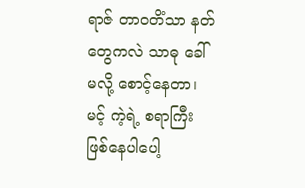ရာဇ် တာဝတိံသာ နတ်တွေကလဲ သာဓု ခေါ်မလို့ စောင့်နေတာ၊ မင့် ကဲ့ရဲ့ စရာကြီး ဖြစ်နေပါပေါ့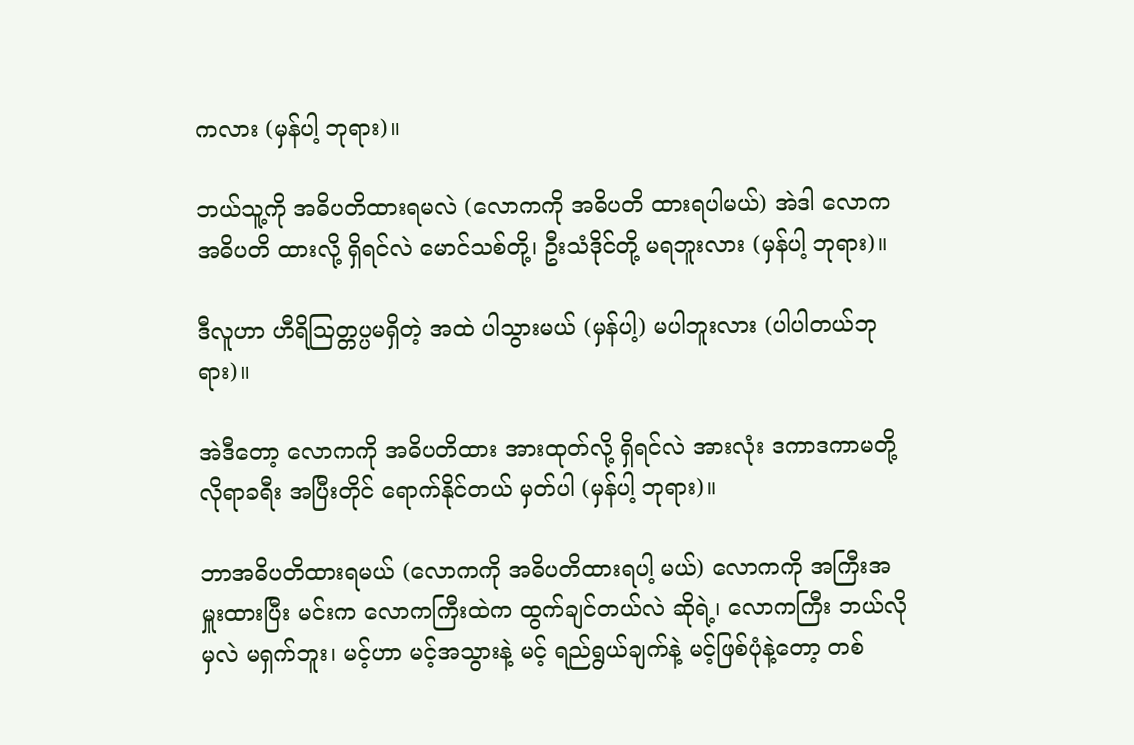ကလား (မှန်ပါ့ ဘုရား)။

ဘယ်သူ့ကို အဓိပတိထားရမလဲ (လောကကို အဓိပတိ ထားရပါမယ်) အဲဒါ လောက အဓိပတိ ထားလို့ ရှိရင်လဲ မောင်သစ်တို့၊ ဦးသံဒိုင်တို့ မရဘူးလား (မှန်ပါ့ ဘုရား)။

ဒီလူဟာ ဟီရိဩတ္တပ္ပမရှိတဲ့ အထဲ ပါသွားမယ် (မှန်ပါ့) မပါဘူးလား (ပါပါတယ်ဘုရား)။

အဲဒီတော့ လောကကို အဓိပတိထား အားထုတ်လို့ ရှိရင်လဲ အားလုံး ဒကာဒကာမတို့ လိုရာခရီး အပြီးတိုင် ရောက်နိုင်တယ် မှတ်ပါ (မှန်ပါ့ ဘုရား)။

ဘာအဓိပတိထားရမယ် (လောကကို အဓိပတိထားရပါ့ မယ်) လောကကို အကြီးအမှူးထားပြီး မင်းက လောကကြီးထဲက ထွက်ချင်တယ်လဲ ဆိုရဲ့၊ လောကကြီး ဘယ်လိုမှလဲ မရှက်ဘူး၊ မင့်ဟာ မင့်အသွားနဲ့ မင့် ရည်ရွယ်ချက်နဲ့ မင့်ဖြစ်ပုံနဲ့တော့ တစ်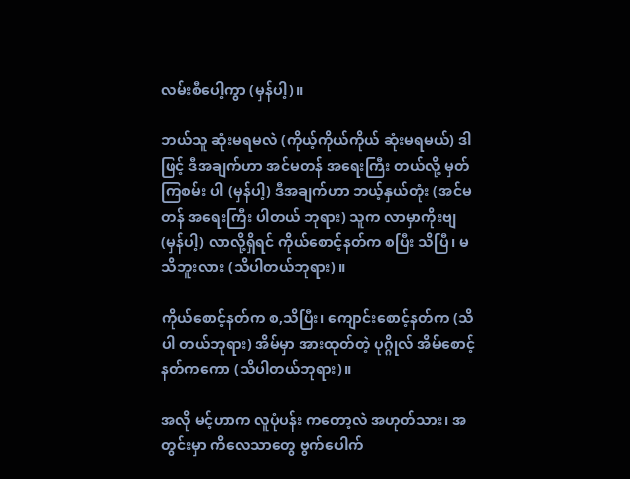လမ်းစီပေါ့ကွာ (မှန်ပါ့)။

ဘယ်သူ ဆုံးမရမလဲ (ကိုယ့်ကိုယ်ကိုယ် ဆုံးမရမယ်) ဒါဖြင့် ဒီအချက်ဟာ အင်မတန် အရေးကြီး တယ်လို့ မှတ်ကြစမ်း ပါ (မှန်ပါ့) ဒီအချက်ဟာ ဘယ့်နှယ်တုံး (အင်မတန် အရေးကြီး ပါတယ် ဘုရား) သူက လာမှာကိုးဗျ (မှန်ပါ့) လာလို့ရှိရင် ကိုယ်စောင့်နတ်က စပြီး သိပြီ၊ မသိဘူးလား (သိပါတယ်ဘုရား)။

ကိုယ်စောင့်နတ်က စ,သိပြီး၊ ကျောင်းစောင့်နတ်က (သိပါ တယ်ဘုရား) အိမ်မှာ အားထုတ်တဲ့ ပုဂ္ဂိုလ် အိမ်စောင့်နတ်ကကော (သိပါတယ်ဘုရား)။

အလို မင့်ဟာက လူပုံပန်း ကတော့လဲ အဟုတ်သား၊ အတွင်းမှာ ကိလေသာတွေ ဗွက်ပေါက်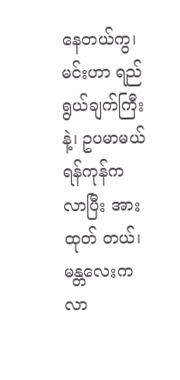နေတယ်ကွ၊ မင်းဟာ ရည်ရွယ်ချက်ကြီးနဲ့၊ ဥပမာမယ် ရန်ကုန်က လာပြီး အားထုတ် တယ်၊ မန္တလေးက လာ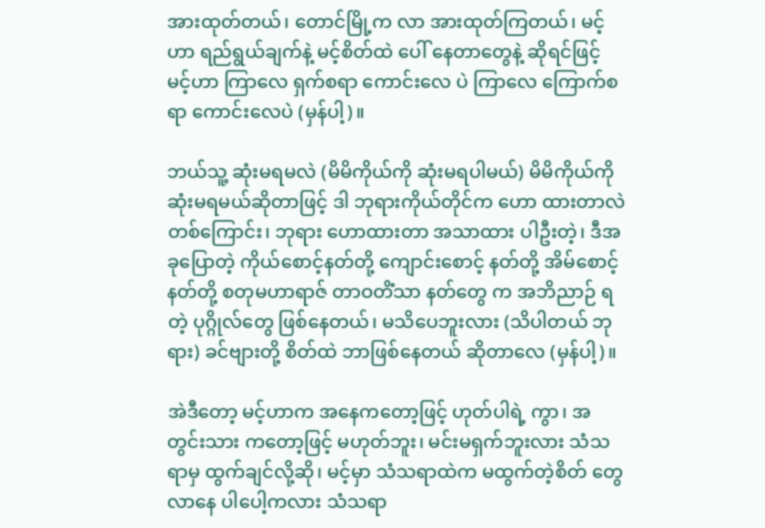အားထုတ်တယ်၊ တောင်မြို့က လာ အားထုတ်ကြတယ်၊ မင့်ဟာ ရည်ရွယ်ချက်နဲ့ မင့်စိတ်ထဲ ပေါ် နေတာတွေနဲ့ ဆိုရင်ဖြင့် မင့်ဟာ ကြာလေ ရှက်စရာ ကောင်းလေ ပဲ ကြာလေ ကြောက်စရာ ကောင်းလေပဲ (မှန်ပါ့)။

ဘယ်သူ့ ဆုံးမရမလဲ (မိမိကိုယ်ကို ဆုံးမရပါမယ်) မိမိကိုယ်ကို ဆုံးမရမယ်ဆိုတာဖြင့် ဒါ ဘုရားကိုယ်တိုင်က ဟော ထားတာလဲ တစ်ကြောင်း၊ ဘုရား ဟောထားတာ အသာထား ပါဦးတဲ့၊ ဒီအခုပြောတဲ့ ကိုယ်စောင့်နတ်တို့ ကျောင်းစောင့် နတ်တို့ အိမ်စောင့်နတ်တို့ စတုမဟာရာဇ် တာဝတိံသာ နတ်တွေ က အဘိညာဉ် ရတဲ့ ပုဂ္ဂိုလ်တွေ ဖြစ်နေတယ်၊ မသိပေဘူးလား (သိပါတယ် ဘုရား) ခင်ဗျားတို့ စိတ်ထဲ ဘာဖြစ်နေတယ် ဆိုတာလေ (မှန်ပါ့)။

အဲဒီတော့ မင့်ဟာက အနေကတော့ဖြင့် ဟုတ်ပါရဲ့ ကွာ၊ အတွင်းသား ကတော့ဖြင့် မဟုတ်ဘူး၊ မင်းမရှက်ဘူးလား သံသရာမှ ထွက်ချင်လို့ဆို၊ မင့်မှာ သံသရာထဲက မထွက်တဲ့စိတ် တွေ လာနေ ပါပေါ့ကလား သံသရာ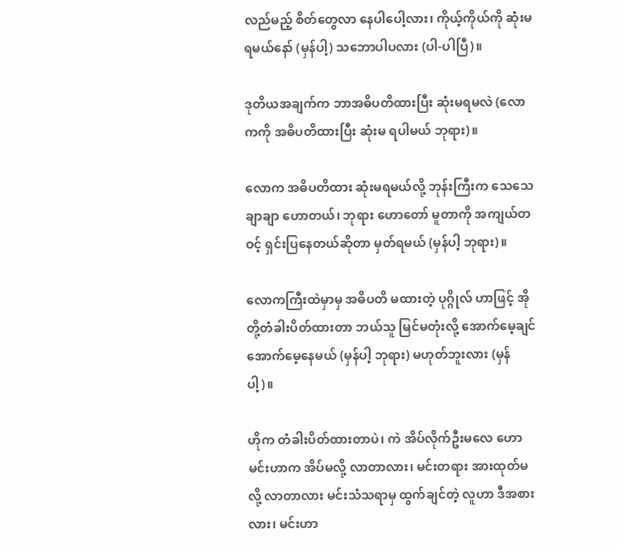လည်မည့် စိတ်တွေလာ နေပါပေါ့လား၊ ကိုယ့်ကိုယ်ကို ဆုံးမရမယ်နော် (မှန်ပါ့) သဘောပါပလား (ပါ-ပါပြီ)။

ဒုတိယအချက်က ဘာအဓိပတိထားပြီး ဆုံးမရမလဲ (လောကကို အဓိပတိထားပြီး ဆုံးမ ရပါမယ် ဘုရား)။

လောက အဓိပတိထား ဆုံးမရမယ်လို့ ဘုန်းကြီးက သေသေ ချာချာ ဟောတယ်၊ ဘုရား ဟောတော် မူတာကို အကျယ်တဝင့် ရှင်းပြနေတယ်ဆိုတာ မှတ်ရမယ် (မှန်ပါ့ ဘုရား)။

လောကကြီးထဲမှာမှ အဓိပတိ မထားတဲ့ ပုဂ္ဂိုလ် ဟာဖြင့် အို တို့တံခါးပိတ်ထားတာ ဘယ်သူ မြင်မတုံးလို့ အောက်မေ့ချင် အောက်မေ့နေမယ် (မှန်ပါ့ ဘုရား) မဟုတ်ဘူးလား (မှန်ပါ့)။

ဟိုက တံခါးပိတ်ထားတာပဲ၊ ကဲ အိပ်လိုက်ဦးမလေ ဟော မင်းဟာက အိပ်မလို့ လာတာလား၊ မင်းတရား အားထုတ်မလို့ လာတာလား မင်းသံသရာမှ ထွက်ချင်တဲ့ လူဟာ ဒီအစားလား၊ မင်းဟာ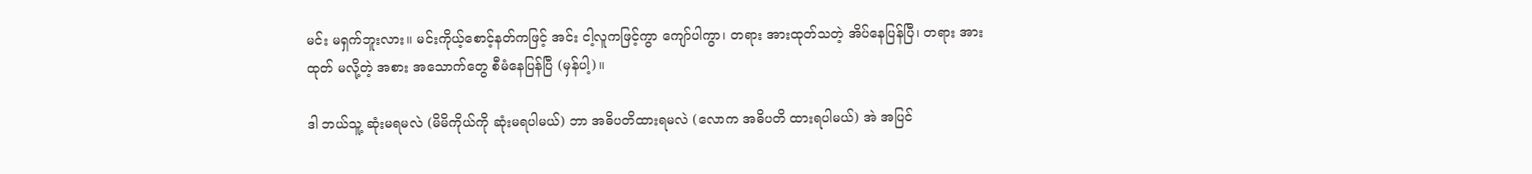မင်း မရှက်ဘူးလား။ မင်းကိုယ့်စောင့်နတ်ကဖြင့် အင်း ငါ့လူကဖြင့်ကွာ ကျော်ပါကွာ၊ တရား အားထုတ်သတဲ့ အိပ်နေပြန်ပြီ၊ တရား အားထုတ် မလို့တဲ့ အစား အသောက်တွေ စီမံနေပြန်ပြီ (မှန်ပါ့)။

ဒါ ဘယ်သူ့ ဆုံးမရမလဲ (မိမိကိုယ်ကို ဆုံးမရပါမယ်) ဘာ အဓိပတိထားရမလဲ (လောက အဓိပတိ ထားရပါမယ်) အဲ အပြင်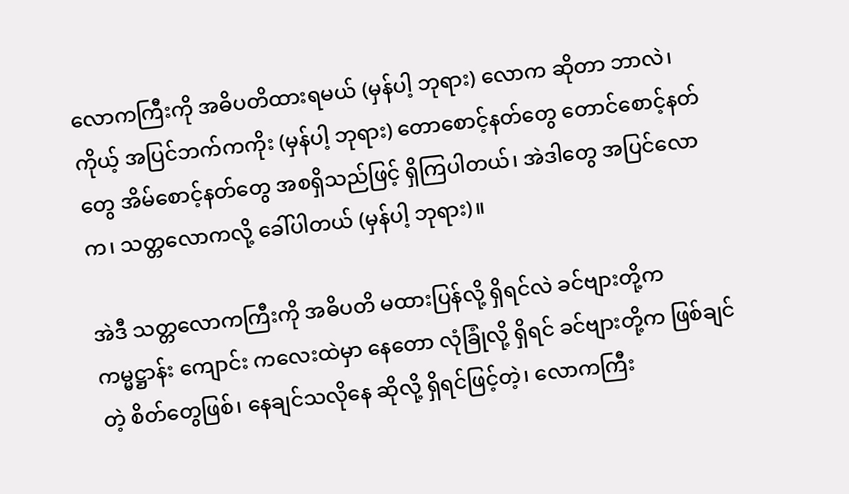လောကကြီးကို အဓိပတိထားရမယ် (မှန်ပါ့ ဘုရား) လောက ဆိုတာ ဘာလဲ၊ ကိုယ့် အပြင်ဘက်ကကိုး (မှန်ပါ့ ဘုရား) တောစောင့်နတ်တွေ တောင်စောင့်နတ်တွေ အိမ်စောင့်နတ်တွေ အစရှိသည်ဖြင့် ရှိကြပါတယ်၊ အဲဒါတွေ အပြင်လောက၊ သတ္တလောကလို့ ခေါ်ပါတယ် (မှန်ပါ့ ဘုရား)။

အဲဒီ သတ္တလောကကြီးကို အဓိပတိ မထားပြန်လို့ ရှိရင်လဲ ခင်ဗျားတို့က ကမ္မဋ္ဌာန်း ကျောင်း ကလေးထဲမှာ နေတော လုံခြုံလို့ ရှိရင် ခင်ဗျားတို့က ဖြစ်ချင်တဲ့ စိတ်တွေဖြစ်၊ နေချင်သလိုနေ ဆိုလို့ ရှိရင်ဖြင့်တဲ့၊ လောကကြီး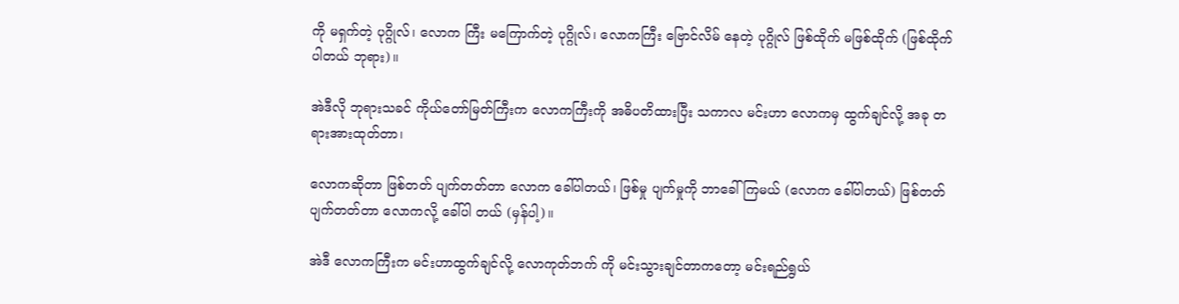ကို မရှက်တဲ့ ပုဂ္ဂိုလ်၊ လောက ကြီး မကြောက်တဲ့ ပုဂ္ဂိုလ်၊ လောကကြီး ဗြောင်လိမ် နေတဲ့ ပုဂ္ဂိုလ် ဖြစ်ထိုက် မဖြစ်ထိုက် (ဖြစ်ထိုက်ပါတယ် ဘုရား)။

အဲဒီလို ဘုရားသခင် ကိုယ်တော်မြတ်ကြီးက လောကကြီးကို အဓိပတိထားပြီး သကာလ မင်းဟာ လောကမှ ထွက်ချင်လို့ အခု တရားအားထုတ်တာ၊

လောကဆိုတာ ဖြစ်တတ် ပျက်တတ်တာ လောက ခေါ်ပါတယ်၊ ဖြစ်မှု ပျက်မှုကို ဘာခေါ် ကြမယ် (လောက ခေါ်ပါတယ်) ဖြစ်တတ် ပျက်တတ်တာ လောကလို့ ခေါ်ပါ တယ် (မှန်ပါ့)။

အဲဒီ လောကကြီးက မင်းဟာထွက်ချင်လို့ လောကုတ်ဘက် ကို မင်းသွားချင်တာကတော့ မင်းရည်ရွယ်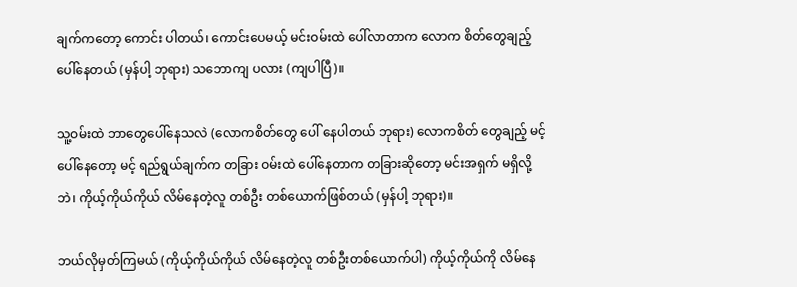ချက်ကတော့ ကောင်း ပါတယ်၊ ကောင်းပေမယ့် မင်းဝမ်းထဲ ပေါ်လာတာက လောက စိတ်တွေချည့် ပေါ်နေတယ် (မှန်ပါ့ ဘုရား) သဘောကျ ပလား (ကျပါပြီ)။

သူ့ဝမ်းထဲ ဘာတွေပေါ်နေသလဲ (လောကစိတ်တွေ ပေါ် နေပါတယ် ဘုရား) လောကစိတ် တွေချည့် မင့်ပေါ်နေတော့ မင့် ရည်ရွယ်ချက်က တခြား ဝမ်းထဲ ပေါ်နေတာက တခြားဆိုတော့ မင်းအရှက် မရှိလို့ဘဲ၊ ကိုယ့်ကိုယ်ကိုယ် လိမ်နေတဲ့လူ တစ်ဦး တစ်ယောက်ဖြစ်တယ် (မှန်ပါ့ ဘုရား)။

ဘယ်လိုမှတ်ကြမယ် (ကိုယ့်ကိုယ်ကိုယ် လိမ်နေတဲ့လူ တစ်ဦးတစ်ယောက်ပါ) ကိုယ့်ကိုယ်ကို လိမ်နေ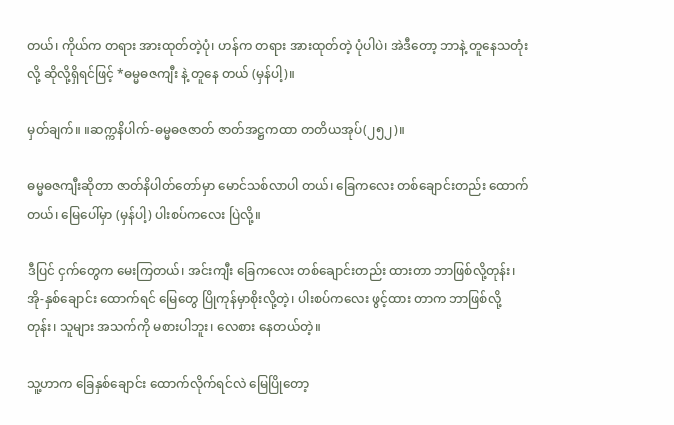တယ်၊ ကိုယ်က တရား အားထုတ်တဲ့ပုံ၊ ဟန်က တရား အားထုတ်တဲ့ ပုံပါပဲ၊ အဲဒီတော့ ဘာနဲ့ တူနေသတုံးလို့ ဆိုလို့ရှိရင်ဖြင့် *ဓမ္မဓဇကျီး နဲ့ တူနေ တယ် (မှန်ပါ့)။

မှတ်ချက်။ ။ဆက္ကနိပါက်-ဓမ္မဓဇဇာတ် ဇာတ်အဋ္ဌကထာ တတိယအုပ်(၂၅၂)။

ဓမ္မဓဇကျီးဆိုတာ ဇာတ်နိပါတ်တော်မှာ မောင်သစ်လာပါ တယ်၊ ခြေကလေး တစ်ချောင်းတည်း ထောက်တယ်၊ မြေပေါ်မှာ (မှန်ပါ့) ပါးစပ်ကလေး ပြဲလို့။

ဒီပြင် ငှက်တွေက မေးကြတယ်၊ အင်းကျီး ခြေကလေး တစ်ချောင်းတည်း ထားတာ ဘာဖြစ်လို့တုန်း၊ အို-နှစ်ချောင်း ထောက်ရင် မြေတွေ ပြိုကုန်မှာစိုးလို့တဲ့၊ ပါးစပ်ကလေး ဖွင့်ထား တာက ဘာဖြစ်လို့တုန်း၊ သူများ အသက်ကို မစားပါဘူး၊ လေစား နေတယ်တဲ့။

သူ့ဟာက ခြေနှစ်ချောင်း ထောက်လိုက်ရင်လဲ မြေပြိုတော့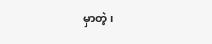မှာတဲ့၊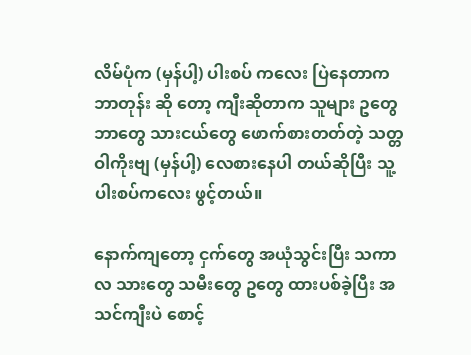လိမ်ပုံက (မှန်ပါ့) ပါးစပ် ကလေး ပြဲနေတာက ဘာတုန်း ဆို တော့ ကျီးဆိုတာက သူများ ဥတွေ ဘာတွေ သားငယ်တွေ ဖောက်စားတတ်တဲ့ သတ္တဝါကိုးဗျ (မှန်ပါ့) လေစားနေပါ တယ်ဆိုပြီး သူ့ပါးစပ်ကလေး ဖွင့်တယ်။

နောက်ကျတော့ ငှက်တွေ အယုံသွင်းပြီး သကာလ သားတွေ သမီးတွေ ဥတွေ ထားပစ်ခဲ့ပြီး အသင်ကျီးပဲ စောင့်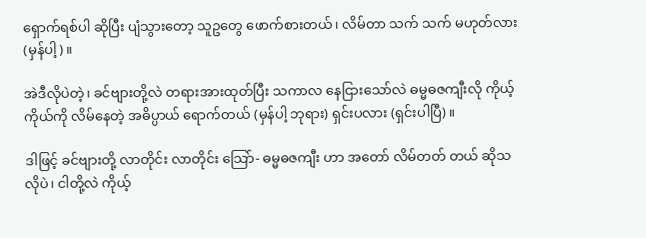ရှောက်ရစ်ပါ ဆိုပြီး ပျံသွားတော့ သူဥတွေ ဖောက်စားတယ်၊ လိမ်တာ သက် သက် မဟုတ်လား (မှန်ပါ့)။

အဲဒီလိုပဲတဲ့၊ ခင်ဗျားတို့လဲ တရားအားထုတ်ပြီး သကာလ နေငြားသော်လဲ ဓမ္မဓဇကျီးလို ကိုယ့်ကိုယ်ကို လိမ်နေတဲ့ အဓိပ္ပာယ် ရောက်တယ် (မှန်ပါ့ ဘုရား) ရှင်းပလား (ရှင်းပါပြီ)။

ဒါဖြင့် ခင်ဗျားတို့ လာတိုင်း လာတိုင်း သြော်- ဓမ္မဓဇကျီး ဟာ အတော် လိမ်တတ် တယ် ဆိုသလိုပဲ၊ ငါတို့လဲ ကိုယ့်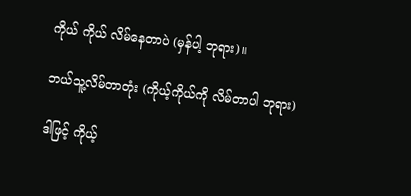ကိုယ် ကိုယ် လိမ်နေတာပဲ (မှန်ပါ့ ဘုရား)။

ဘယ်သူ့လိမ်တာတုံး (ကိုယ့်ကိုယ်ကို လိမ်တာပါ ဘုရား)

ဒါဖြင့် ကိုယ့်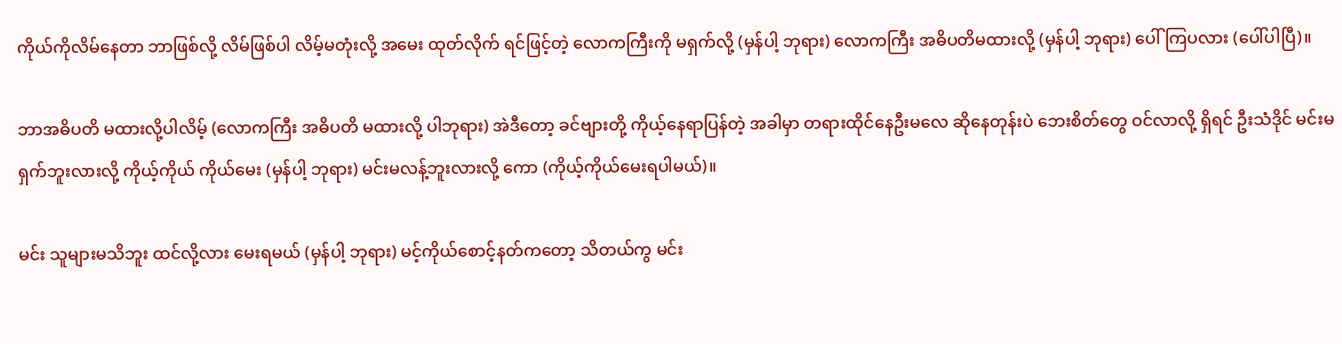ကိုယ်ကိုလိမ်နေတာ ဘာဖြစ်လို့ လိမ်ဖြစ်ပါ လိမ့်မတုံးလို့ အမေး ထုတ်လိုက် ရင်ဖြင့်တဲ့ လောကကြီးကို မရှက်လို့ (မှန်ပါ့ ဘုရား) လောကကြီး အဓိပတိမထားလို့ (မှန်ပါ့ ဘုရား) ပေါ်ကြပလား (ပေါ်ပါပြီ)။

ဘာအဓိပတိ မထားလို့ပါလိမ့် (လောကကြီး အဓိပတိ မထားလို့ ပါဘုရား) အဲဒီတော့ ခင်ဗျားတို့ ကိုယ့်နေရာပြန်တဲ့ အခါမှာ တရားထိုင်နေဦးမလေ ဆိုနေတုန်းပဲ ဘေးစိတ်တွေ ဝင်လာလို့ ရှိရင် ဦးသံဒိုင် မင်းမရှက်ဘူးလားလို့ ကိုယ့်ကိုယ် ကိုယ်မေး (မှန်ပါ့ ဘုရား) မင်းမလန့်ဘူးလားလို့ ကော (ကိုယ့်ကိုယ်မေးရပါမယ်)။

မင်း သူများမသိဘူး ထင်လို့လား မေးရမယ် (မှန်ပါ့ ဘုရား) မင့်ကိုယ်စောင့်နတ်ကတော့ သိတယ်ကွ မင်း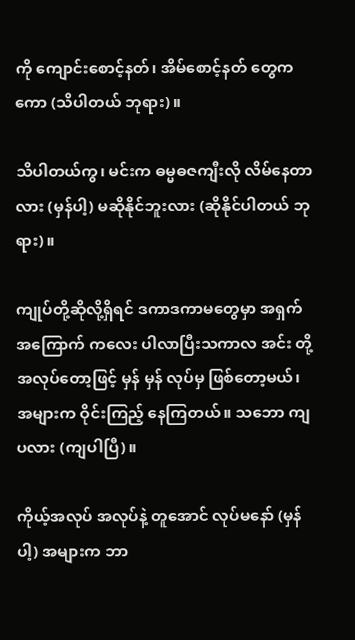ကို ကျောင်းစောင့်နတ်၊ အိမ်စောင့်နတ် တွေကကော (သိပါတယ် ဘုရား)။

သိပါတယ်ကွ၊ မင်းက ဓမ္မဓဇကျီးလို လိမ်နေတာလား (မှန်ပါ့) မဆိုနိုင်ဘူးလား (ဆိုနိုင်ပါတယ် ဘုရား)။

ကျုပ်တို့ဆိုလို့ရှိရင် ဒကာဒကာမတွေမှာ အရှက်အကြောက် ကလေး ပါလာပြီးသကာလ အင်း တို့အလုပ်တော့ဖြင့် မှန် မှန် လုပ်မှ ဖြစ်တော့မယ်၊ အများက ဝိုင်းကြည့် နေကြတယ်။ သဘော ကျပလား (ကျပါပြီ)။

ကိုယ့်အလုပ် အလုပ်နဲ့ တူအောင် လုပ်မနော် (မှန်ပါ့) အများက ဘာ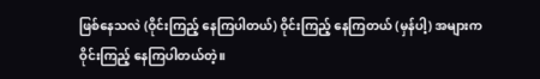ဖြစ်နေသလဲ (ဝိုင်းကြည့် နေကြပါတယ်) ဝိုင်းကြည့် နေကြတယ် (မှန်ပါ့) အများက ဝိုင်းကြည့် နေကြပါတယ်တဲ့။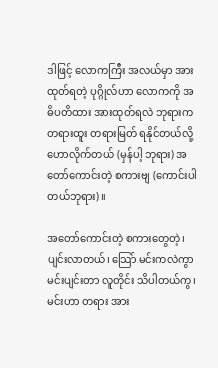ဒါဖြင့် လောကကြီး အလယ်မှာ အားထုတ်ရတဲ့ ပုဂ္ဂိုလ်ဟာ လောကကို အဓိပတိထား အားထုတ်ရလဲ ဘုရားက တရားထူး တရားမြတ် ရနိုင်တယ်လို့ ဟောလိုက်တယ် (မှန်ပါ့ ဘုရား) အတော်ကောင်းတဲ့ စကားဗျ (ကောင်းပါတယ်ဘုရား)။

အတော်ကောင်းတဲ့ စကားတွေတဲ့၊ ပျင်းလာတယ်၊ သြော် မင်းကလဲကွာ မင်းပျင်းတာ လူတိုင်း သိပါတယ်ကွ၊ မင်းဟာ တရား အား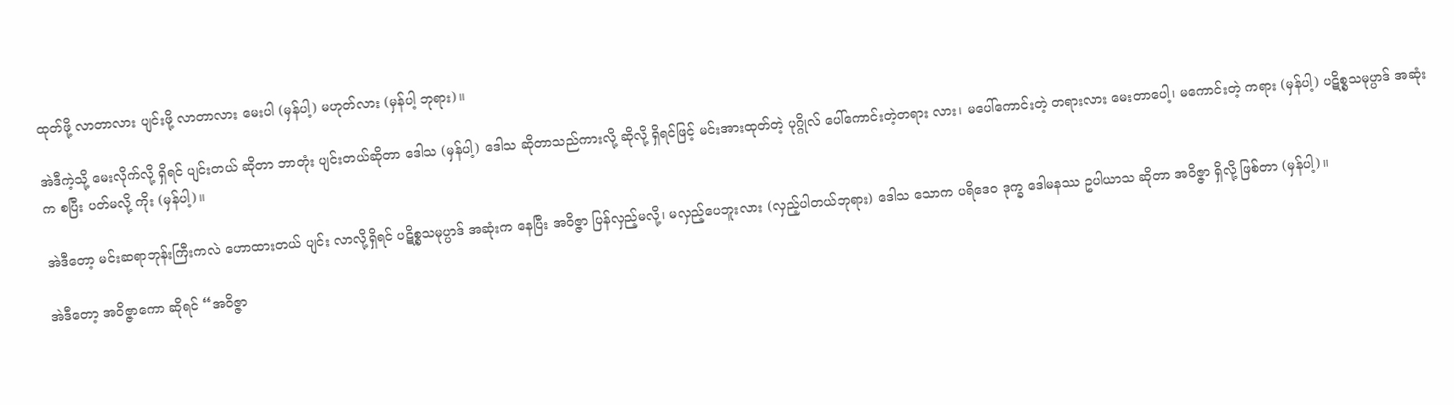ထုတ်ဖို့ လာတာလား ပျင်းဖို့ လာတာလား မေးပါ (မှန်ပါ့) မဟုတ်လား (မှန်ပါ့ ဘုရား)။

အဲဒီကဲ့သို့ မေးလိုက်လို့ ရှိရင် ပျင်းတယ် ဆိုတာ ဘာတုံး ပျင်းတယ်ဆိုတာ ဒေါသ (မှန်ပါ့) ဒေါသ ဆိုတာသည်ကားလို့ ဆိုလို့ ရှိရင်ဖြင့် မင်းအားထုတ်တဲ့ ပုဂ္ဂိုလ် ပေါ်ကောင်းတဲ့တရား လား၊ မပေါ်ကောင်းတဲ့ တရားလား မေးတာပေါ့၊ မကောင်းတဲ့ ကရား (မှန်ပါ့) ပဋိစ္စသမုပ္ပာဒ် အဆုံးက စပြီး ပတ်မလို့ ကိုး (မှန်ပါ့)။

အဲဒီတော့ မင်းဆရာဘုန်းကြီးကလဲ ဟောထားတယ် ပျင်း လာလို့ရှိရင် ပဋိစ္စသမုပ္ပာဒ် အဆုံးက နေပြီး အဝိဇ္ဇာ ပြန်လှည့်မလို့၊ မလှည့်ပေဘူးလား (လှည့်ပါတယ်ဘုရား) ဒေါသ သောက ပရိဒေ၀ ဒုက္ခ ဒေါမနဿ ဥပါယာသ ဆိုတာ အဝိဇ္ဇာ ရှိလို့ ဖြစ်တာ (မှန်ပါ့)။

အဲဒီတော့ အဝိဇ္ဇာကော ဆိုရင် “အဝိဇ္ဇာ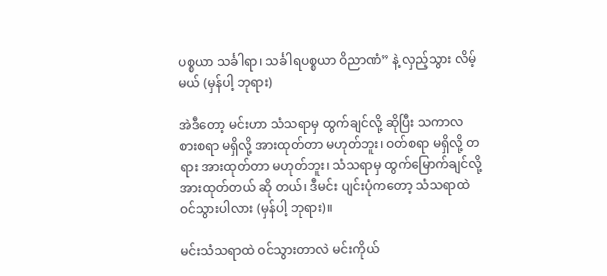ပစ္စယာ သင်္ခါရာ၊ သင်္ခါရပစ္စယာ ဝိညာဏံ” နဲ့ လှည့်သွား လိမ့်မယ် (မှန်ပါ့ ဘုရား)

အဲဒီတော့ မင်းဟာ သံသရာမှ ထွက်ချင်လို့ ဆိုပြီး သကာလ စားစရာ မရှိလို့ အားထုတ်တာ မဟုတ်ဘူး၊ ဝတ်စရာ မရှိလို့ တရား အားထုတ်တာ မဟုတ်ဘူး၊ သံသရာမှ ထွက်မြောက်ချင်လို့ အားထုတ်တယ် ဆို တယ်၊ ဒီမင်း ပျင်းပုံကတော့ သံသရာထဲ ဝင်သွားပါလား (မှန်ပါ့ ဘုရား)။

မင်းသံသရာထဲ ဝင်သွားတာလဲ မင်းကိုယ်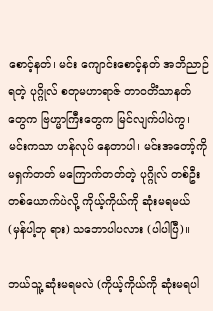စောင့်နတ်၊ မင်း ကျောင်းစောင့်နတ် အဘိညာဉ် ရတဲ့ ပုဂ္ဂိုလ် စတုမဟာရာဇ် တာဝတိံသာနတ်တွေက ဗြဟ္မာကြီးတွေက မြင်လျက်ပါပဲကွ၊ မင်းကသာ ဟန်လုပ် နေတာပါ၊ မင်းအတော့်ကို မရှက်တတ် မကြောက်တတ်တဲ့ ပုဂ္ဂိုလ် တစ်ဦးတစ်ယောက်ပဲလို့ ကိုယ့်ကိုယ်ကို ဆုံးမရမယ် (မှန်ပါ့ဘု ရား) သဘောပါပလား (ပါပါပြီ)။

ဘယ်သူ့ ဆုံးမရမလဲ (ကိုယ့်ကိုယ်ကို ဆုံးမရပါ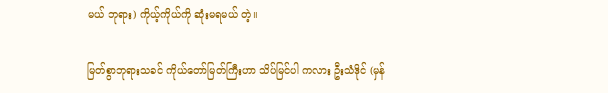မယ် ဘုရား) ကိုယ့်ကိုယ်ကို ဆုံးမရမယ် တဲ့။

မြတ်စွာဘုရားသခင် ကိုယ်တော်မြတ်ကြီးဟာ သိပ်မြင်ပါ ကလား ဦးသံဒိုင် (မှန်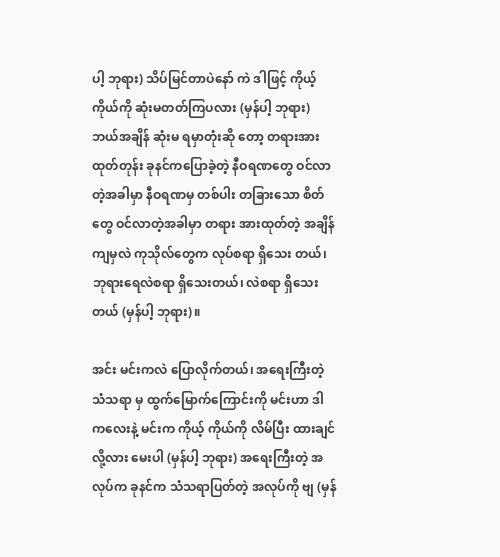ပါ့ ဘုရား) သိပ်မြင်တာပဲနော် ကဲ ဒါဖြင့် ကိုယ့်ကိုယ်ကို ဆုံးမတတ်ကြပလား (မှန်ပါ့ ဘုရား) ဘယ်အချိန် ဆုံးမ ရမှာတုံးဆို တော့ တရားအားထုတ်တုန်း ခုနင်ကပြောခဲ့တဲ့ နီဝရဏတွေ ဝင်လာတဲ့အခါမှာ နီဝရဏမှ တစ်ပါး တခြားသော စိတ်တွေ ဝင်လာတဲ့အခါမှာ တရား အားထုတ်တဲ့ အချိန်ကျမှလဲ ကုသိုလ်တွေက လုပ်စရာ ရှိသေး တယ်၊ ဘုရားရေလဲစရာ ရှိသေးတယ်၊ လဲစရာ ရှိသေးတယ် (မှန်ပါ့ ဘုရား)။

အင်း မင်းကလဲ ပြောလိုက်တယ်၊ အရေးကြီးတဲ့ သံသရာ မှ ထွက်မြောက်ကြောင်းကို မင်းဟာ ဒါကလေးနဲ့ မင်းက ကိုယ့် ကိုယ်ကို လိမ်ပြီး ထားချင်လို့လား မေးပါ (မှန်ပါ့ ဘုရား) အရေးကြီးတဲ့ အလုပ်က ခုနင်က သံသရာပြတ်တဲ့ အလုပ်ကို ဗျ (မှန်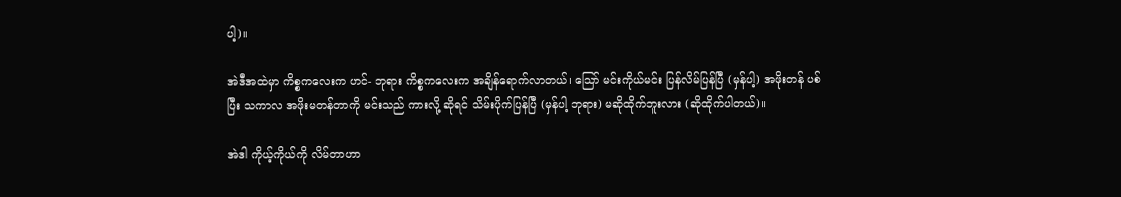ပါ့)။

အဲဒီအထဲမှာ ကိစ္စကလေးက ဟင်- ဘုရား ကိစ္စကလေးက အချိန်ရောက်လာတယ်၊ သြော် မင်းကိုယ်မင်း ပြန်လိမ်ပြန်ပြီ (မှန်ပါ့) အဖိုးတန် ပစ်ပြီး သကာလ အဖိုးမတန်တာကို မင်းသည် ကားလို့ ဆိုရင် သိမ်းပိုက်ပြန်ပြီ (မှန်ပါ့ ဘုရား) မဆိုထိုက်ဘူးလား (ဆိုထိုက်ပါတယ်)။

အဲဒါ ကိုယ့်ကိုယ်ကို လိမ်တာဟာ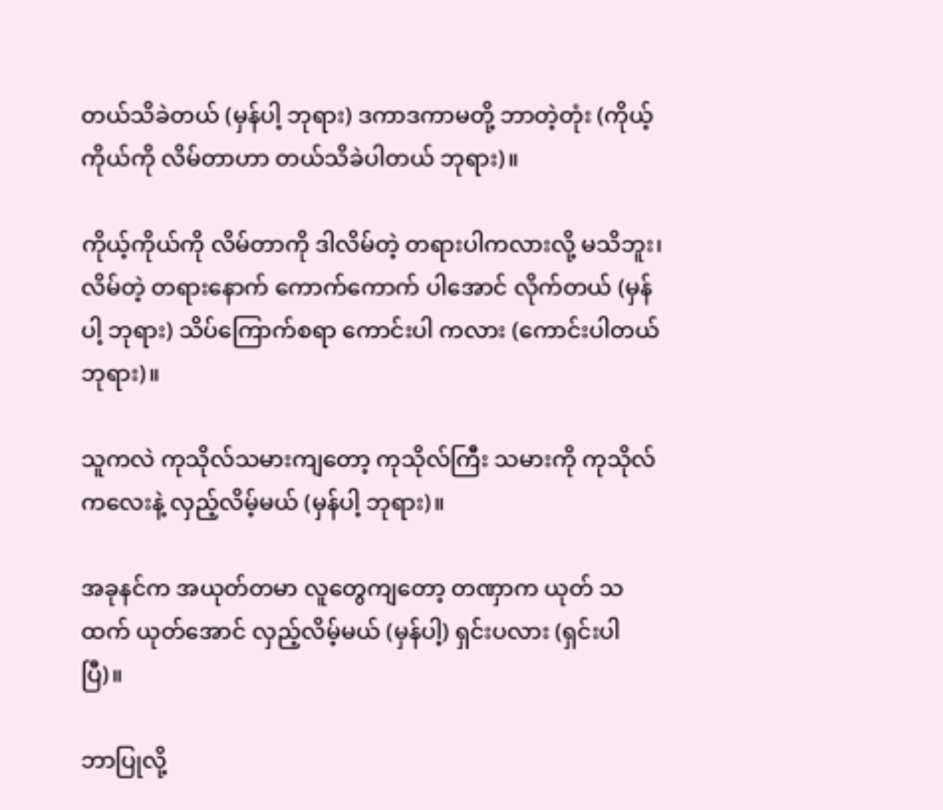တယ်သိခဲတယ် (မှန်ပါ့ ဘုရား) ဒကာဒကာမတို့ ဘာတဲ့တုံး (ကိုယ့်ကိုယ်ကို လိမ်တာဟာ တယ်သိခဲပါတယ် ဘုရား)။

ကိုယ့်ကိုယ်ကို လိမ်တာကို ဒါလိမ်တဲ့ တရားပါကလားလို့ မသိဘူး၊ လိမ်တဲ့ တရားနောက် ကောက်ကောက် ပါအောင် လိုက်တယ် (မှန်ပါ့ ဘုရား) သိပ်ကြောက်စရာ ကောင်းပါ ကလား (ကောင်းပါတယ် ဘုရား)။

သူကလဲ ကုသိုလ်သမားကျတော့ ကုသိုလ်ကြီး သမားကို ကုသိုလ် ကလေးနဲ့ လှည့်လိမ့်မယ် (မှန်ပါ့ ဘုရား)။

အခုနင်က အယုတ်တမာ လူတွေကျတော့ တဏှာက ယုတ် သထက် ယုတ်အောင် လှည့်လိမ့်မယ် (မှန်ပါ့) ရှင်းပလား (ရှင်းပါပြီ)။

ဘာပြုလို့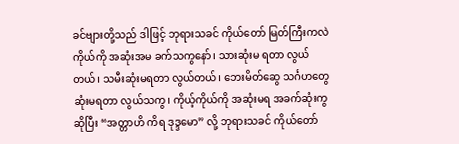ခင်ဗျားတို့သည် ဒါဖြင့် ဘုရားသခင် ကိုယ်တော် မြတ်ကြီးကလဲ ကိုယ်ကို အဆုံးအမ ခက်သကွနော်၊ သားဆုံးမ ရတာ လွယ်တယ်၊ သမီးဆုံးမရတာ လွယ်တယ်၊ ဘေးမိတ်ဆွေ သင်္ဂဟတွေ ဆုံးမရတာ လွယ်သကွ၊ ကိုယ့်ကိုယ်ကို အဆုံးမရ အခက်ဆုံးကွဆိုပြီး “အတ္တာဟိ ကိရ ဒုဒ္ဒမော” လို့ ဘုရားသခင် ကိုယ်တော်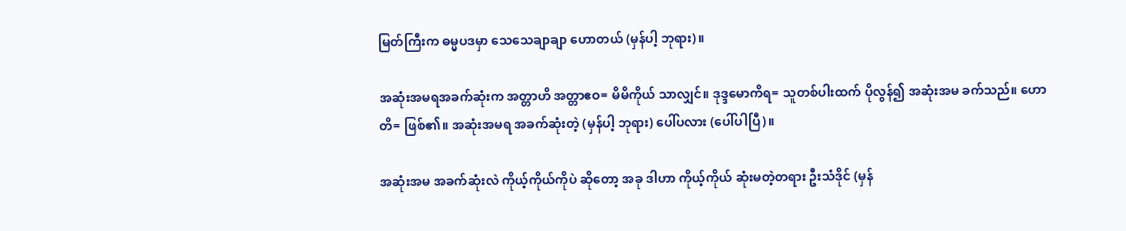မြတ်ကြီးက ဓမ္မပဒမှာ သေသေချာချာ ဟောတယ် (မှန်ပါ့ ဘုရား)။

အဆုံးအမရအခက်ဆုံးက အတ္တာဟိ အတ္တာဧဝ= မိမိကိုယ် သာလျှင်။ ဒုဒ္ဒမောကိရ= သူတစ်ပါးထက် ပိုလွန်၍ အဆုံးအမ ခက်သည်။ ဟောတိ= ဖြစ်၏။ အဆုံးအမရ အခက်ဆုံးတဲ့ (မှန်ပါ့ ဘုရား) ပေါ်ပလား (ပေါ်ပါပြီ)။

အဆုံးအမ အခက်ဆုံးလဲ ကိုယ့်ကိုယ်ကိုပဲ ဆိုတော့ အခု ဒါဟာ ကိုယ့်ကိုယ် ဆုံးမတဲ့တရား ဦးသံဒိုင် (မှန်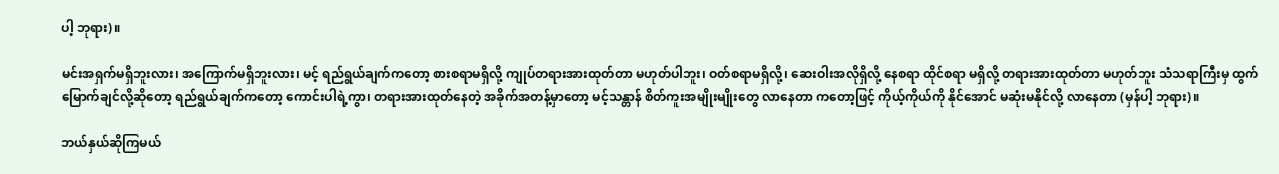ပါ့ ဘုရား)။

မင်းအရှက်မရှိဘူးလား၊ အကြောက်မရှိဘူးလား၊ မင့် ရည်ရွယ်ချက်ကတော့ စားစရာမရှိလို့ ကျုပ်တရားအားထုတ်တာ မဟုတ်ပါဘူး၊ ဝတ်စရာမရှိလို့၊ ဆေးဝါးအလိုရှိလို့ နေစရာ ထိုင်စရာ မရှိလို့ တရားအားထုတ်တာ မဟုတ်ဘူး သံသရာကြီးမှ ထွက်မြောက်ချင်လို့ဆိုတော့ ရည်ရွယ်ချက်ကတော့ ကောင်းပါရဲ့ကွာ၊ တရားအားထုတ်နေတဲ့ အခိုက်အတန့်မှာတော့ မင့်သန္တာန် စိတ်ကူးအမျိုးမျိုးတွေ လာနေတာ ကတော့ဖြင့် ကိုယ့်ကိုယ်ကို နိုင်အောင် မဆုံးမနိုင်လို့ လာနေတာ (မှန်ပါ့ ဘုရား)။

ဘယ်နှယ်ဆိုကြမယ်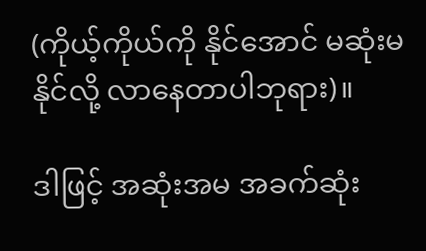(ကိုယ့်ကိုယ်ကို နိုင်အောင် မဆုံးမ နိုင်လို့ လာနေတာပါဘုရား)။

ဒါဖြင့် အဆုံးအမ အခက်ဆုံး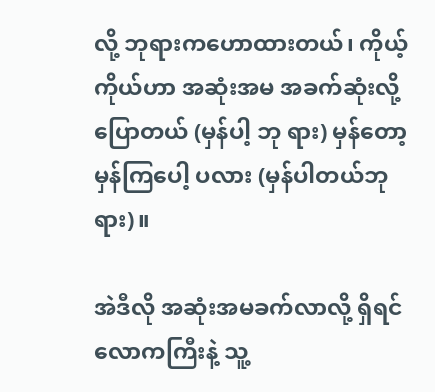လို့ ဘုရားကဟောထားတယ်၊ ကိုယ့်ကိုယ်ဟာ အဆုံးအမ အခက်ဆုံးလို့ ပြောတယ် (မှန်ပါ့ ဘု ရား) မှန်တော့ မှန်ကြပေါ့ ပလား (မှန်ပါတယ်ဘုရား)။

အဲဒီလို အဆုံးအမခက်လာလို့ ရှိရင် လောကကြီးနဲ့ သူ့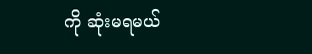ကို ဆုံးမရမယ်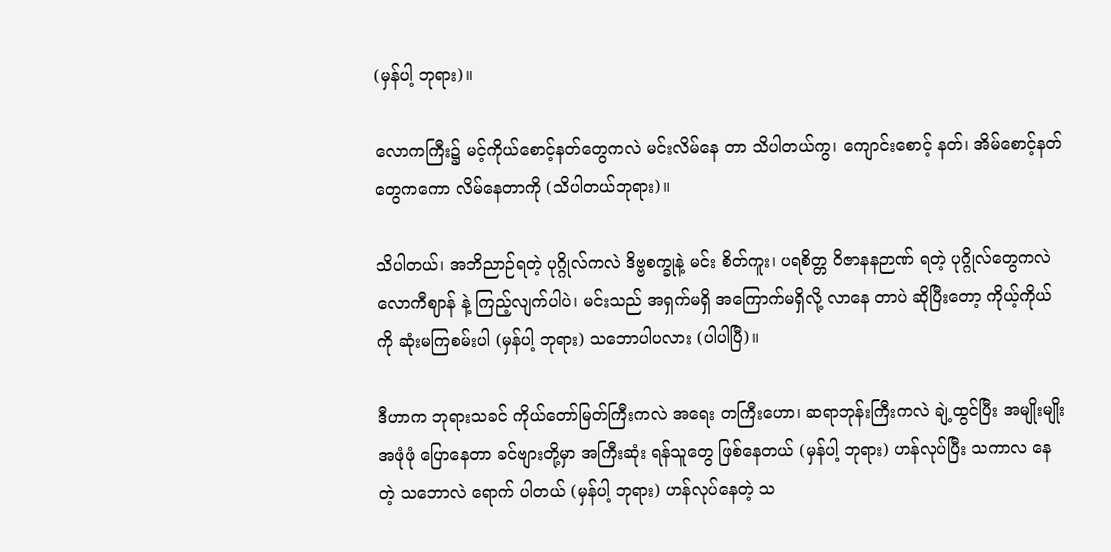(မှန်ပါ့ ဘုရား)။

လောကကြီး၌ မင့်ကိုယ်စောင့်နတ်တွေကလဲ မင်းလိမ်နေ တာ သိပါတယ်ကွ၊ ကျောင်းစောင့် နတ်၊ အိမ်စောင့်နတ်တွေကကော လိမ်နေတာကို (သိပါတယ်ဘုရား)။

သိပါတယ်၊ အဘိညာဉ်ရတဲ့ ပုဂ္ဂိုလ်ကလဲ ဒိဗ္ဗစက္ခုနဲ့ မင်း စိတ်ကူး၊ ပရစိတ္တ ဝိဇာနနဉာဏ် ရတဲ့ ပုဂ္ဂိုလ်တွေကလဲ လောကီဈာန် နဲ့ ကြည့်လျက်ပါပဲ၊ မင်းသည် အရှက်မရှိ အကြောက်မရှိလို့ လာနေ တာပဲ ဆိုပြီးတော့ ကိုယ့်ကိုယ်ကို ဆုံးမကြစမ်းပါ (မှန်ပါ့ ဘုရား) သဘောပါပလား (ပါပါပြီ)။

ဒီဟာက ဘုရားသခင် ကိုယ်တော်မြတ်ကြီးကလဲ အရေး တကြီးဟော၊ ဆရာဘုန်းကြီးကလဲ ချဲ့ထွင်ပြီး အမျိုးမျိုး အဖုံဖုံ ပြောနေတာ ခင်ဗျားတို့မှာ အကြီးဆုံး ရန်သူတွေ ဖြစ်နေတယ် (မှန်ပါ့ ဘုရား) ဟန်လုပ်ပြီး သကာလ နေတဲ့ သဘောလဲ ရောက် ပါတယ် (မှန်ပါ့ ဘုရား) ဟန်လုပ်နေတဲ့ သ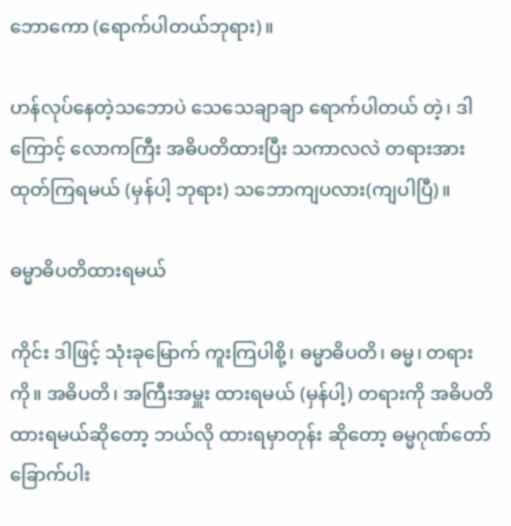ဘောကော (ရောက်ပါတယ်ဘုရား)။

ဟန်လုပ်နေတဲ့သဘောပဲ သေသေချာချာ ရောက်ပါတယ် တဲ့၊ ဒါ ကြောင့် လောကကြီး အဓိပတိထားပြီး သကာလလဲ တရားအားထုတ်ကြရမယ် (မှန်ပါ့ ဘုရား) သဘောကျပလား(ကျပါပြီ)။

ဓမ္မာဓိပတိထားရမယ်

ကိုင်း ဒါဖြင့် သုံးခုမြောက် ကူးကြပါစို့၊ ဓမ္မာဓိပတိ၊ ဓမ္မ၊ တရားကို။ အဓိပတိ၊ အကြီးအမှူး ထားရမယ် (မှန်ပါ့) တရားကို အဓိပတိ ထားရမယ်ဆိုတော့ ဘယ်လို ထားရမှာတုန်း ဆိုတော့ ဓမ္မဂုဏ်တော်ခြောက်ပါး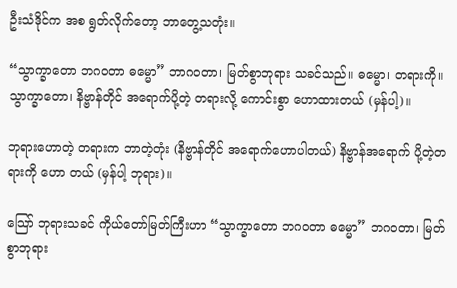ဦးသံဒိုင်က အစ ရွတ်လိုက်တော့ ဘာတွေ့သတုံး။

“သွာက္ခာတော ဘဂဝတာ ဓမ္မော” ဘာဂဝတာ၊ မြတ်စွာဘုရား သခင်သည်။ ဓမ္မော၊ တရားကို။ သွာက္ခာတော၊ နိဗ္ဗာန်တိုင် အရောက်ပို့တဲ့ တရားလို့ ကောင်းစွာ ဟောထားတယ် (မှန်ပါ့)။

ဘုရားဟောတဲ့ တရားက ဘာတဲ့တုံး (နိဗ္ဗာန်တိုင် အရောက်ဟောပါတယ်) နိဗ္ဗာန်အရောက် ပို့တဲ့တရားကို ဟော တယ် (မှန်ပါ့ ဘုရား)။

သြော် ဘုရားသခင် ကိုယ်တော်မြတ်ကြီးဟာ “သွာက္ခာတော ဘဂဝတာ ဓမ္မော” ဘဂဝတာ၊ မြတ်စွာဘုရား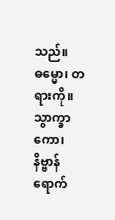သည်။ ဓမ္မော၊ တရားကို။ သွာက္ခာကော၊ နိဗ္ဗာန်ရောက်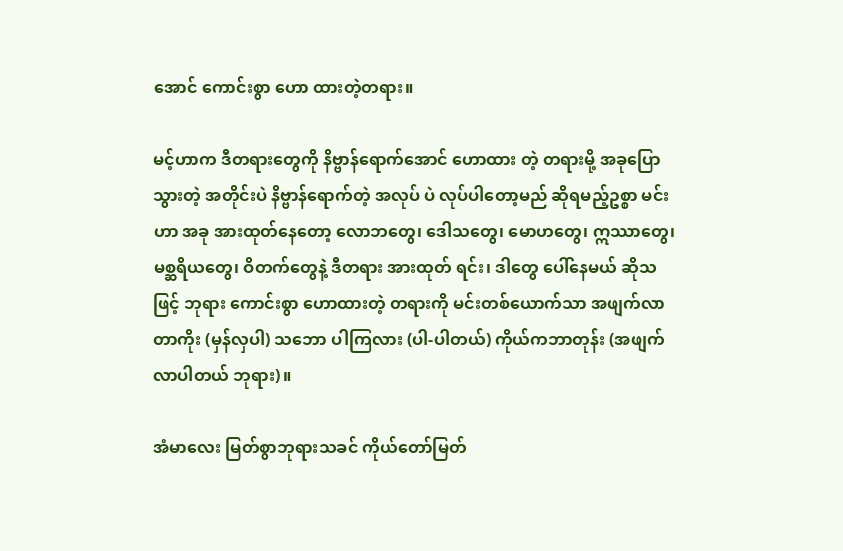အောင် ကောင်းစွာ ဟော ထားတဲ့တရား။

မင့်ဟာက ဒီတရားတွေကို နိဗ္ဗာန်ရောက်အောင် ဟောထား တဲ့ တရားမို့ အခုပြောသွားတဲ့ အတိုင်းပဲ နိဗ္ဗာန်ရောက်တဲ့ အလုပ် ပဲ လုပ်ပါတော့မည် ဆိုရမည့်ဥစ္စာ မင်းဟာ အခု အားထုတ်နေတော့ လောဘတွေ၊ ဒေါသတွေ၊ မောဟတွေ၊ ဣဿာတွေ၊ မစ္ဆရိယတွေ၊ ဝိတက်တွေနဲ့ ဒီတရား အားထုတ် ရင်း၊ ဒါတွေ ပေါ်နေမယ် ဆိုသဖြင့် ဘုရား ကောင်းစွာ ဟောထားတဲ့ တရားကို မင်းတစ်ယောက်သာ အဖျက်လာတာကိုး (မှန်လှပါ) သဘော ပါကြလား (ပါ-ပါတယ်) ကိုယ်ကဘာတုန်း (အဖျက် လာပါတယ် ဘုရား)။

အံမာလေး မြတ်စွာဘုရားသခင် ကိုယ်တော်မြတ်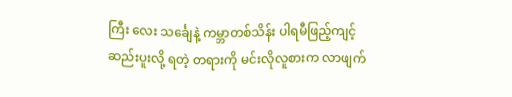ကြီး လေး သင်္ချေနဲ့ ကမ္ဘာတစ်သိန်း ပါရမီဖြည့်ကျင့် ဆည်းပူးလို့ ရတဲ့ တရားကို မင်းလိုလူစားက လာဖျက်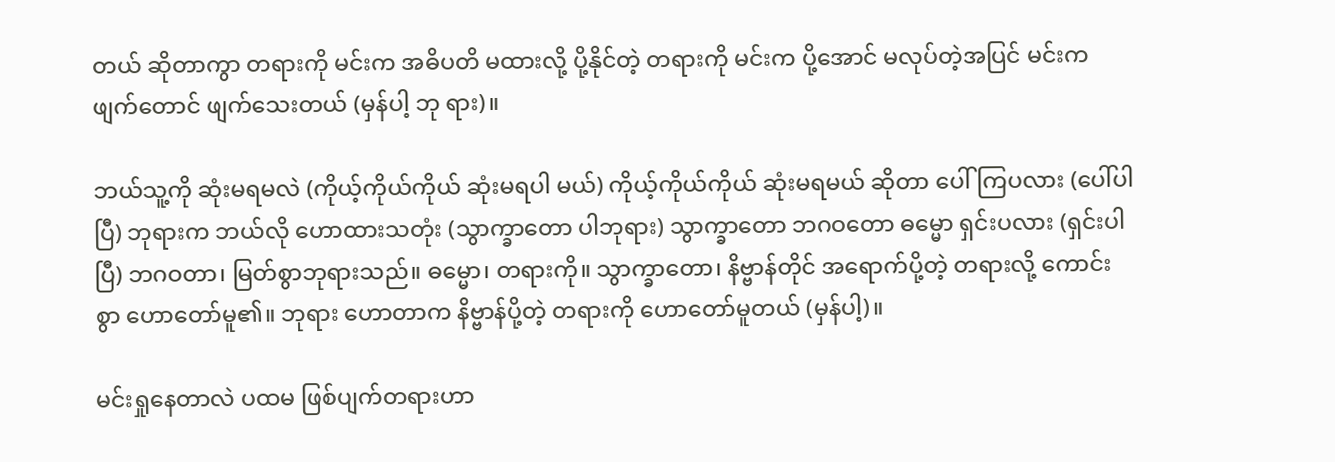တယ် ဆိုတာကွာ တရားကို မင်းက အဓိပတိ မထားလို့ ပို့နိုင်တဲ့ တရားကို မင်းက ပို့အောင် မလုပ်တဲ့အပြင် မင်းက ဖျက်တောင် ဖျက်သေးတယ် (မှန်ပါ့ ဘု ရား)။

ဘယ်သူ့ကို ဆုံးမရမလဲ (ကိုယ့်ကိုယ်ကိုယ် ဆုံးမရပါ မယ်) ကိုယ့်ကိုယ်ကိုယ် ဆုံးမရမယ် ဆိုတာ ပေါ်ကြပလား (ပေါ်ပါပြီ) ဘုရားက ဘယ်လို ဟောထားသတုံး (သွာက္ခာတော ပါဘုရား) သွာက္ခာတော ဘဂဝတော ဓမ္မော ရှင်းပလား (ရှင်းပါပြီ) ဘဂဝတာ၊ မြတ်စွာဘုရားသည်။ ဓမ္မော၊ တရားကို။ သွာက္ခာတော၊ နိဗ္ဗာန်တိုင် အရောက်ပို့တဲ့ တရားလို့ ကောင်းစွာ ဟောတော်မူ၏။ ဘုရား ဟောတာက နိဗ္ဗာန်ပို့တဲ့ တရားကို ဟောတော်မူတယ် (မှန်ပါ့)။

မင်းရှုနေတာလဲ ပထမ ဖြစ်ပျက်တရားဟာ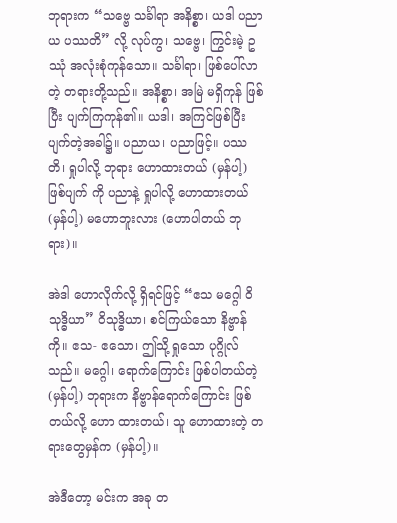ဘုရားက “သဗ္ဗေ သင်္ခါရာ အနိစ္စာ၊ ယဒါ ပညာယ ပဿတိ” လို့ လုပ်ကွ၊ သဗ္ဗေ၊ ကြွင်းမဲ့ ဥဿုံ အလုံးစုံကုန်သော။ သင်္ခါရာ၊ ဖြစ်ပေါ်လာ တဲ့ တရားတို့သည်။ အနိစ္စာ၊ အမြဲ မရှိကုန် ဖြစ်ပြီး ပျက်ကြကုန်၏။ ယဒါ၊ အကြင်ဖြစ်ပြီး ပျက်တဲ့အခါ၌။ ပညာယ၊ ပညာဖြင့်။ ပဿတိ၊ ရှုပါလို့ ဘုရား ဟောထားတယ် (မှန်ပါ့) ဖြစ်ပျက် ကို ပညာနဲ့ ရှုပါလို့ ဟောထားတယ် (မှန်ပါ့) မဟောဘူးလား (ဟောပါတယ် ဘုရား)။

အဲဒါ ဟောလိုက်လို့ ရှိရင်ဖြင့် “ဧသ မဂ္ဂေါ ဝိသုဒ္ဓိယာ” ဝိသုဒ္ဓိယာ၊ စင်ကြယ်သော နိဗ္ဗာန်ကို။ ဧသ- ဧသော၊ ဤသို့ ရှုသော ပုဂ္ဂိုလ်သည်။ မဂ္ဂေါ၊ ရောက်ကြောင်း ဖြစ်ပါတယ်တဲ့ (မှန်ပါ့) ဘုရားက နိဗ္ဗာန်ရောက်ကြောင်း ဖြစ်တယ်လို့ ဟော ထားတယ်၊ သူ ဟောထားတဲ့ တရားတွေမှန်က (မှန်ပါ့)။

အဲဒီတော့ မင်းက အခု တ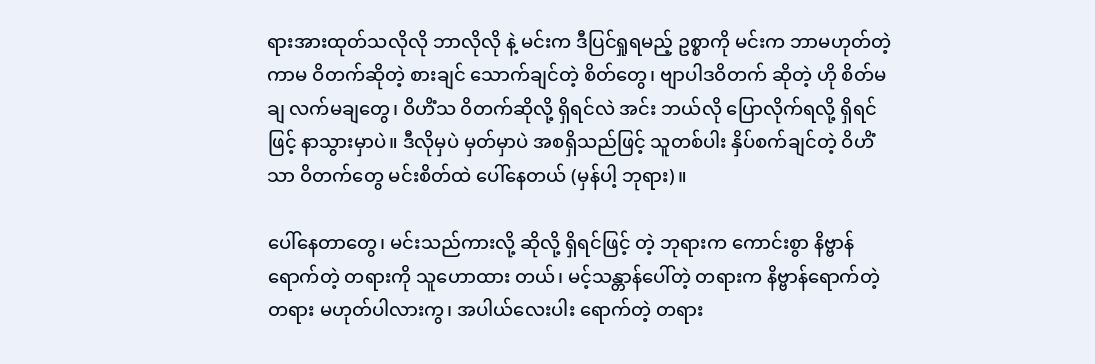ရားအားထုတ်သလိုလို ဘာလိုလို နဲ့ မင်းက ဒီပြင်ရှုရမည့် ဥစ္စာကို မင်းက ဘာမဟုတ်တဲ့ ကာမ ဝိတက်ဆိုတဲ့ စားချင် သောက်ချင်တဲ့ စိတ်တွေ၊ ဗျာပါဒဝိတက် ဆိုတဲ့ ဟို စိတ်မချ လက်မချတွေ၊ ဝိဟိံသ ဝိတက်ဆိုလို့ ရှိရင်လဲ အင်း ဘယ်လို ပြောလိုက်ရလို့ ရှိရင်ဖြင့် နာသွားမှာပဲ။ ဒီလိုမှပဲ မှတ်မှာပဲ အစရှိသည်ဖြင့် သူတစ်ပါး နှိပ်စက်ချင်တဲ့ ဝိဟိံသာ ဝိတက်တွေ မင်းစိတ်ထဲ ပေါ်နေတယ် (မှန်ပါ့ ဘုရား)။

ပေါ်နေတာတွေ၊ မင်းသည်ကားလို့ ဆိုလို့ ရှိရင်ဖြင့် တဲ့ ဘုရားက ကောင်းစွာ နိဗ္ဗာန်ရောက်တဲ့ တရားကို သူဟောထား တယ်၊ မင့်သန္တာန်ပေါ်တဲ့ တရားက နိဗ္ဗာန်ရောက်တဲ့ တရား မဟုတ်ပါလားကွ၊ အပါယ်လေးပါး ရောက်တဲ့ တရား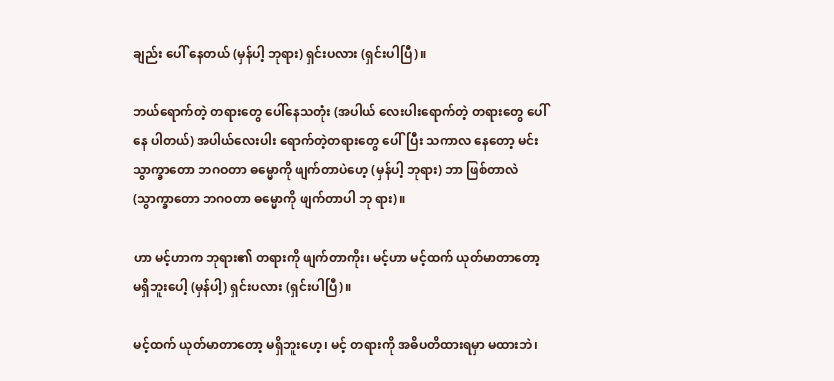ချည်း ပေါ် နေတယ် (မှန်ပါ့ ဘုရား) ရှင်းပလား (ရှင်းပါပြီ)။

ဘယ်ရောက်တဲ့ တရားတွေ ပေါ်နေသတုံး (အပါယ် လေးပါးရောက်တဲ့ တရားတွေ ပေါ်နေ ပါတယ်) အပါယ်လေးပါး ရောက်တဲ့တရားတွေ ပေါ်ပြီး သကာလ နေတော့ မင်း သွာက္ခာတော ဘဂဝတာ ဓမ္မောကို ဖျက်တာပဲဟေ့ (မှန်ပါ့ ဘုရား) ဘာ ဖြစ်တာလဲ (သွာက္ခာတော ဘဂဝတာ ဓမ္မောကို ဖျက်တာပါ ဘု ရား)။

ဟာ မင့်ဟာက ဘုရား၏ တရားကို ဖျက်တာကိုး၊ မင့်ဟာ မင့်ထက် ယုတ်မာတာတော့ မရှိဘူးပေါ့ (မှန်ပါ့) ရှင်းပလား (ရှင်းပါပြီ)။

မင့်ထက် ယုတ်မာတာတော့ မရှိဘူးဟေ့၊ မင့် တရားကို အဓိပတိထားရမှာ မထားဘဲ၊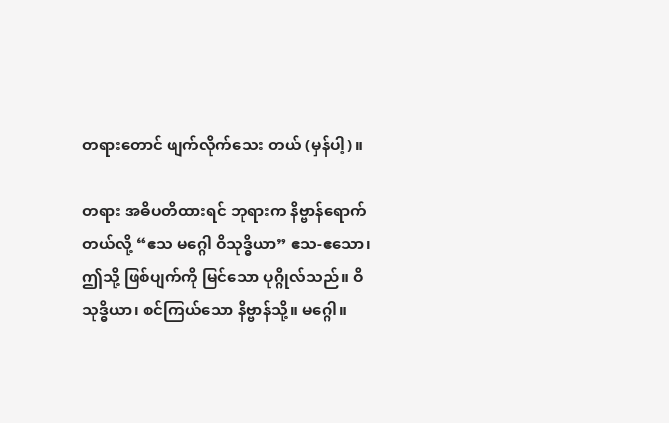တရားတောင် ဖျက်လိုက်သေး တယ် (မှန်ပါ့)။

တရား အဓိပတိထားရင် ဘုရားက နိဗ္ဗာန်ရောက်တယ်လို့ “ဧသ မဂ္ဂေါ ဝိသုဒ္ဓိယာ” ဧသ-ဧသော၊ ဤသို့ ဖြစ်ပျက်ကို မြင်သော ပုဂ္ဂိုလ်သည်။ ဝိသုဒ္ဓိယာ၊ စင်ကြယ်သော နိဗ္ဗာန်သို့။ မဂ္ဂေါ။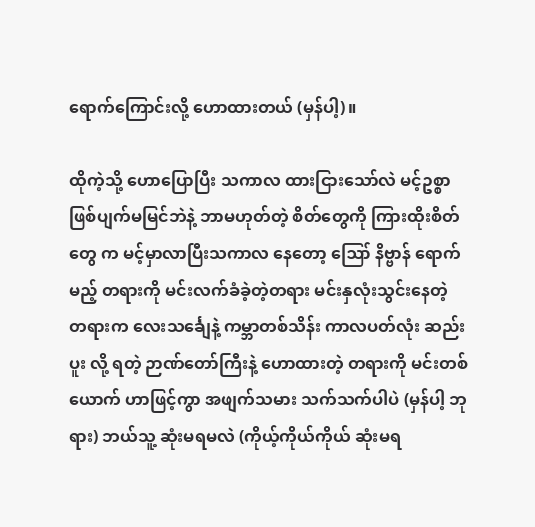ရောက်ကြောင်းလို့ ဟောထားတယ် (မှန်ပါ့)။

ထိုကဲ့သို့ ဟောပြောပြီး သကာလ ထားငြားသော်လဲ မင့်ဥစ္စာ ဖြစ်ပျက်မမြင်ဘဲနဲ့ ဘာမဟုတ်တဲ့ စိတ်တွေကို ကြားထိုးစိတ်တွေ က မင့်မှာလာပြီးသကာလ နေတော့ ဪ နိဗ္ဗာန် ရောက် မည့် တရားကို မင်းလက်ခံခဲ့တဲ့တရား မင်းနှလုံးသွင်းနေတဲ့ တရားက လေးသင်္ချေနဲ့ ကမ္ဘာတစ်သိန်း ကာလပတ်လုံး ဆည်းပူး လို့ ရတဲ့ ဉာဏ်တော်ကြီးနဲ့ ဟောထားတဲ့ တရားကို မင်းတစ်ယောက် ဟာဖြင့်ကွာ အဖျက်သမား သက်သက်ပါပဲ (မှန်ပါ့ ဘုရား) ဘယ်သူ့ ဆုံးမရမလဲ (ကိုယ့်ကိုယ်ကိုယ် ဆုံးမရ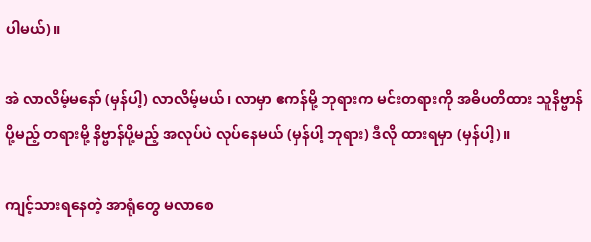ပါမယ်)။

အဲ လာလိမ့်မနော် (မှန်ပါ့) လာလိမ့်မယ်၊ လာမှာ ဧကန်မို့ ဘုရားက မင်းတရားကို အဓိပတိထား သူနိဗ္ဗာန်ပို့မည့် တရားမို့ နိဗ္ဗာန်ပို့မည့် အလုပ်ပဲ လုပ်နေမယ် (မှန်ပါ့ ဘုရား) ဒီလို ထားရမှာ (မှန်ပါ့)။

ကျင့်သားရနေတဲ့ အာရုံတွေ မလာစေ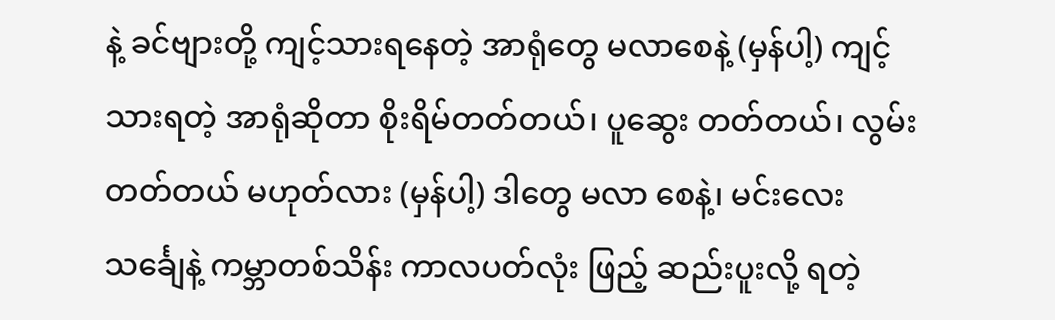နဲ့ ခင်ဗျားတို့ ကျင့်သားရနေတဲ့ အာရုံတွေ မလာစေနဲ့ (မှန်ပါ့) ကျင့်သားရတဲ့ အာရုံဆိုတာ စိုးရိမ်တတ်တယ်၊ ပူဆွေး တတ်တယ်၊ လွမ်းတတ်တယ် မဟုတ်လား (မှန်ပါ့) ဒါတွေ မလာ စေနဲ့၊ မင်းလေးသင်္ချေနဲ့ ကမ္ဘာတစ်သိန်း ကာလပတ်လုံး ဖြည့် ဆည်းပူးလို့ ရတဲ့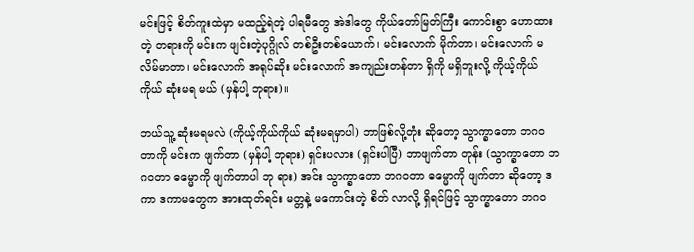မင်းဖြင့် စိတ်ကူးထဲမှာ မထည့်ရဲတဲ့ ပါရမီတွေ အဲဒါတွေ ကိုယ်တော်မြတ်ကြီး ကောင်းစွာ ဟောထားတဲ့ တရားကို မင်းက ဖျင်းတဲ့ပုဂ္ဂိုလ် တစ်ဦးတစ်ယောက်၊ မင်းလောက် မိုက်တာ၊ မင်းလောက် မလိမ်မာတာ၊ မင်းလောက် အရုပ်ဆိုး မင်းလောက် အကျည်းတန်တာ ရှိကို မရှိဘူးလို့ ကိုယ့်ကိုယ်ကိုယ် ဆုံးမရ မယ် (မှန်ပါ့ ဘုရား)။

ဘယ်သူ့ ဆုံးမရမလဲ (ကိုယ့်ကိုယ်ကိုယ် ဆုံးမရမှာပါ) ဘာဖြစ်လို့တုံး ဆိုတော့ သွာက္ခာတော ဘဂဝတာကို မင်းက ဖျက်တာ (မှန်ပါ့ ဘုရား) ရှင်းပလား (ရှင်းပါပြီ) ဘာဖျက်တာ တုန်း (သွာက္ခာတော ဘဂဝတာ ဓမ္မောကို ဖျက်တာပါ ဘု ရား) အင်း သွာက္ခာတော ဘဂဝတာ ဓမ္မောကို ဖျက်တာ ဆိုတော့ ဒကာ ဒကာမတွေက အားထုတ်ရင်း မတ္တနဲ့ မကောင်းတဲ့ စိတ် လာလို့ ရှိရင်ဖြင့် သွာက္ခာတော ဘဂဝ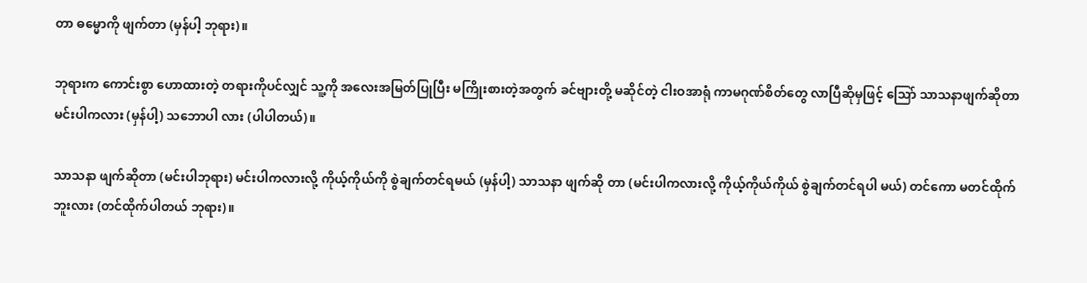တာ ဓမ္မောကို ဖျက်တာ (မှန်ပါ့ ဘုရား)။

ဘုရားက ကောင်းစွာ ဟောထားတဲ့ တရားကိုပင်လျှင် သူ့ကို အလေးအမြတ်ပြုပြီး မကြိုးစားတဲ့အတွက် ခင်ဗျားတို့ မဆိုင်တဲ့ ငါးဝအာရုံ ကာမဂုဏ်စိတ်တွေ လာပြီဆိုမှဖြင့် သြော် သာသနာဖျက်ဆိုတာ မင်းပါကလား (မှန်ပါ့) သဘောပါ လား (ပါပါတယ်)။

သာသနာ ဖျက်ဆိုတာ (မင်းပါဘုရား) မင်းပါကလားလို့ ကိုယ့်ကိုယ်ကို စွဲချက်တင်ရမယ် (မှန်ပါ့) သာသနာ ဖျက်ဆို တာ (မင်းပါကလားလို့ ကိုယ့်ကိုယ်ကိုယ် စွဲချက်တင်ရပါ မယ်) တင်ကော မတင်ထိုက် ဘူးလား (တင်ထိုက်ပါတယ် ဘုရား)။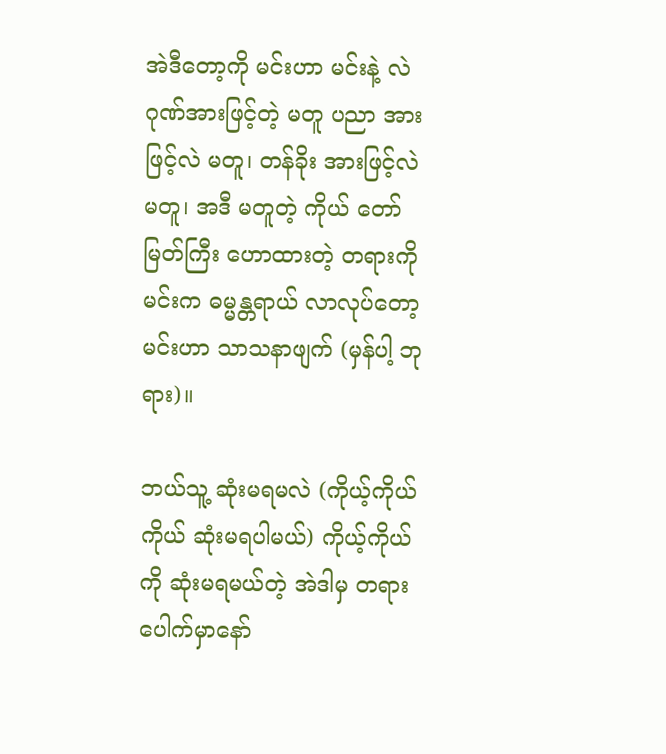အဲဒီတော့ကို မင်းဟာ မင်းနဲ့ လဲ ဂုဏ်အားဖြင့်တဲ့ မတူ ပညာ အားဖြင့်လဲ မတူ၊ တန်ခိုး အားဖြင့်လဲ မတူ၊ အဒီ မတူတဲ့ ကိုယ် တော်မြတ်ကြီး ဟောထားတဲ့ တရားကို မင်းက ဓမ္မန္တရာယ် လာလုပ်တော့ မင်းဟာ သာသနာဖျက် (မှန်ပါ့ ဘုရား)။

ဘယ်သူ့ ဆုံးမရမလဲ (ကိုယ့်ကိုယ်ကိုယ် ဆုံးမရပါမယ်) ကိုယ့်ကိုယ်ကို ဆုံးမရမယ်တဲ့ အဲဒါမှ တရားပေါက်မှာနော်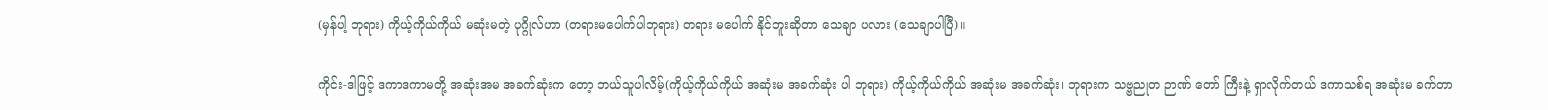(မှန်ပါ့ ဘုရား) ကိုယ့်ကိုယ်ကိုယ် မဆုံးမတဲ့ ပုဂ္ဂိုလ်ဟာ (တရားမပေါက်ပါဘုရား) တရား မပေါက် နိုင်ဘူးဆိုတာ သေချာ ပလား (သေချာပါပြီ)။

ကိုင်း-ဒါဖြင့် ဒကာဒကာမတို့ အဆုံးအမ အခက်ဆုံးက တော့ ဘယ်သူပါလိမ့်(ကိုယ့်ကိုယ်ကိုယ် အဆုံးမ အခက်ဆုံး ပါ ဘုရား) ကိုယ့်ကိုယ်ကိုယ် အဆုံးမ အခက်ဆုံး၊ ဘုရားက သဗ္ဗညုတ ဉာဏ် တော် ကြီးနဲ့ ရှာလိုက်တယ် ဒကာသစ်ရ အဆုံးမ ခက်တာ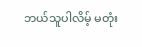ဘယ်သူပါလိမ့် မတုံး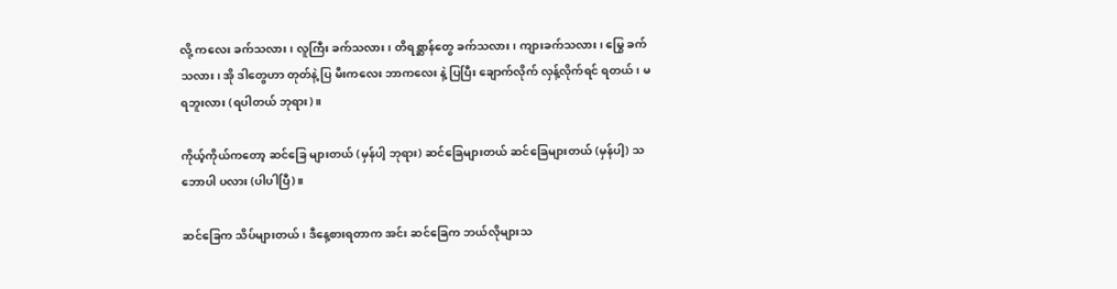လို့ ကလေး ခက်သလား၊ လူကြီး ခက်သလား၊ တိရစ္ဆာန်တွေ ခက်သလား၊ ကျားခက်သလား၊ မြွေ ခက်သလား၊ အို ဒါတွေဟာ တုတ်နဲ့ ပြ မီးကလေး ဘာကလေး နဲ့ ပြပြီး ချောက်လိုက် လှန့်လိုက်ရင် ရတယ်၊ မရဘူးလား (ရပါတယ် ဘုရား)။

ကိုယ့်ကိုယ်ကတော့ ဆင်ခြေ များတယ် (မှန်ပါ့ ဘုရား) ဆင်ခြေများတယ် ဆင်ခြေများတယ် (မှန်ပါ့) သဘောပါ ပလား (ပါပါပြီ)။

ဆင်ခြေက သိပ်များတယ်၊ ဒီနေ့စားရတာက အင်း ဆင်ခြေက ဘယ်လိုများသ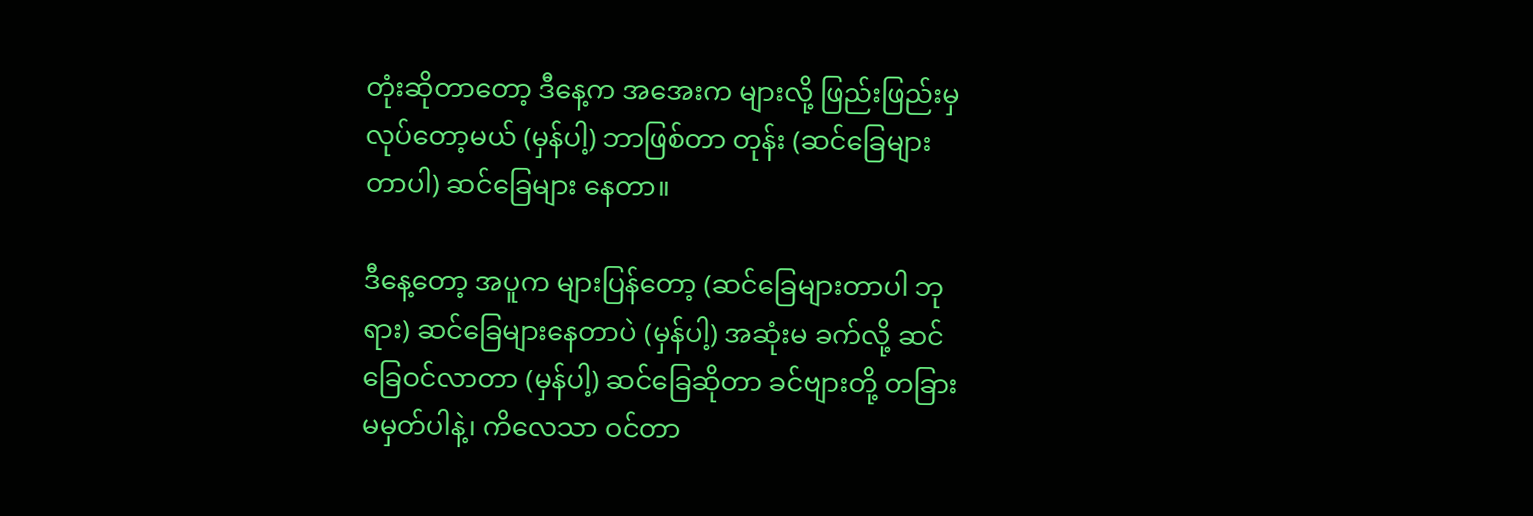တုံးဆိုတာတော့ ဒီနေ့က အအေးက များလို့ ဖြည်းဖြည်းမှ လုပ်တော့မယ် (မှန်ပါ့) ဘာဖြစ်တာ တုန်း (ဆင်ခြေများ တာပါ) ဆင်ခြေများ နေတာ။

ဒီနေ့တော့ အပူက များပြန်တော့ (ဆင်ခြေများတာပါ ဘုရား) ဆင်ခြေများနေတာပဲ (မှန်ပါ့) အဆုံးမ ခက်လို့ ဆင်ခြေဝင်လာတာ (မှန်ပါ့) ဆင်ခြေဆိုတာ ခင်ဗျားတို့ တခြား မမှတ်ပါနဲ့၊ ကိလေသာ ဝင်တာ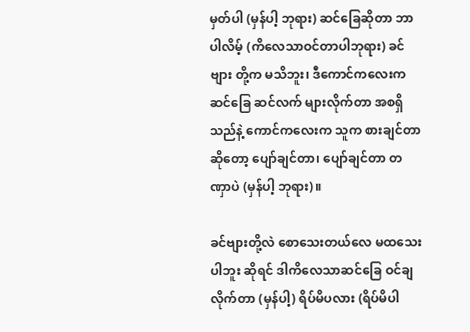မှတ်ပါ (မှန်ပါ့ ဘုရား) ဆင်ခြေဆိုတာ ဘာပါလိမ့် (ကိလေသာဝင်တာပါဘုရား) ခင်ဗျား တို့က မသိဘူး၊ ဒီကောင်ကလေးက ဆင်ခြေ ဆင်လက် များလိုက်တာ အစရှိသည်နဲ့ ကောင်ကလေးက သူက စားချင်တာ ဆိုတော့ ပျော်ချင်တာ၊ ပျော်ချင်တာ တဏှာပဲ (မှန်ပါ့ ဘုရား)။

ခင်ဗျားတို့လဲ စောသေးတယ်လေ မထသေးပါဘူး ဆိုရင် ဒါကိလေသာဆင်ခြေ ဝင်ချလိုက်တာ (မှန်ပါ့) ရိပ်မိပလား (ရိပ်မိပါ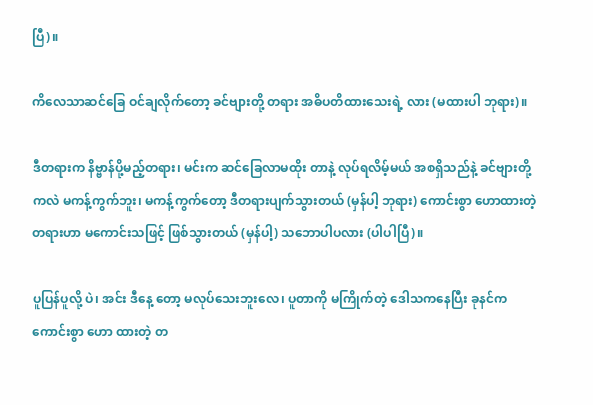ပြီ)။

ကိလေသာဆင်ခြေ ဝင်ချလိုက်တော့ ခင်ဗျားတို့ တရား အဓိပတိထားသေးရဲ့ လား (မထားပါ ဘုရား)။

ဒီတရားက နိဗ္ဗာန်ပို့မည့်တရား၊ မင်းက ဆင်ခြေလာမထိုး တာနဲ့ လုပ်ရလိမ့်မယ် အစရှိသည်နဲ့ ခင်ဗျားတို့ကလဲ မကန့်ကွက်ဘူး၊ မကန့်ကွက်တော့ ဒီတရားပျက်သွားတယ် (မှန်ပါ့ ဘုရား) ကောင်းစွာ ဟောထားတဲ့ တရားဟာ မကောင်းသဖြင့် ဖြစ်သွားတယ် (မှန်ပါ့) သဘောပါပလား (ပါပါပြီ)။

ပူပြန်ပူလို့ ပဲ၊ အင်း ဒီနေ့ တော့ မလုပ်သေးဘူးလေ၊ ပူတာကို မကြိုက်တဲ့ ဒေါသကနေပြီး ခုနင်က ကောင်းစွာ ဟော ထားတဲ့ တ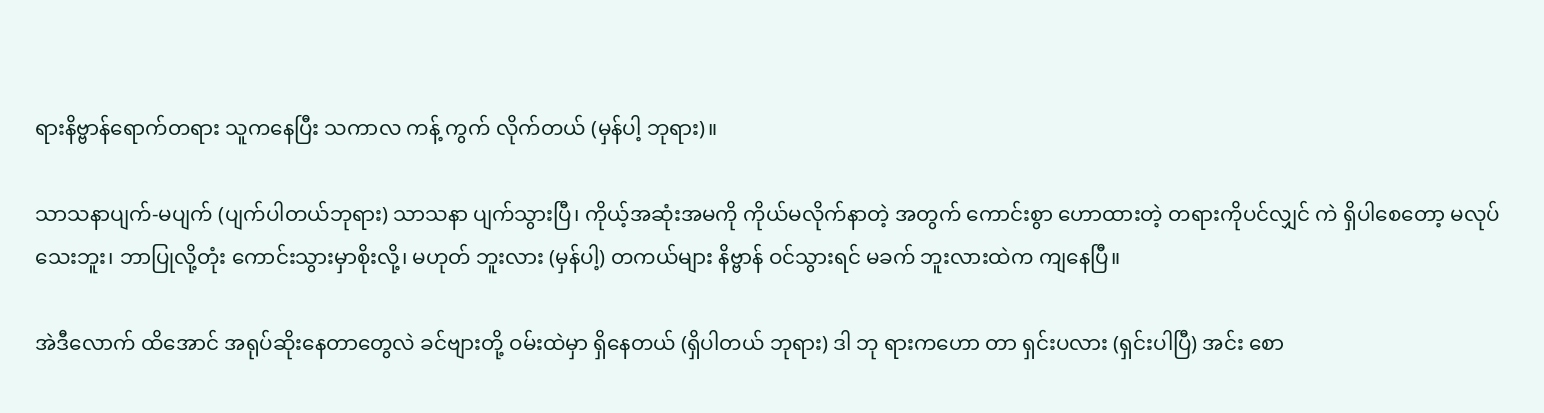ရားနိဗ္ဗာန်ရောက်တရား သူကနေပြီး သကာလ ကန့် ကွက် လိုက်တယ် (မှန်ပါ့ ဘုရား)။

သာသနာပျက်-မပျက် (ပျက်ပါတယ်ဘုရား) သာသနာ ပျက်သွားပြီ၊ ကိုယ့်အဆုံးအမကို ကိုယ်မလိုက်နာတဲ့ အတွက် ကောင်းစွာ ဟောထားတဲ့ တရားကိုပင်လျှင် ကဲ ရှိပါစေတော့ မလုပ် သေးဘူး၊ ဘာပြုလို့တုံး ကောင်းသွားမှာစိုးလို့၊ မဟုတ် ဘူးလား (မှန်ပါ့) တကယ်များ နိဗ္ဗာန် ဝင်သွားရင် မခက် ဘူးလားထဲက ကျနေပြီ။

အဲဒီလောက် ထိအောင် အရုပ်ဆိုးနေတာတွေလဲ ခင်ဗျားတို့ ဝမ်းထဲမှာ ရှိနေတယ် (ရှိပါတယ် ဘုရား) ဒါ ဘု ရားကဟော တာ ရှင်းပလား (ရှင်းပါပြီ) အင်း စော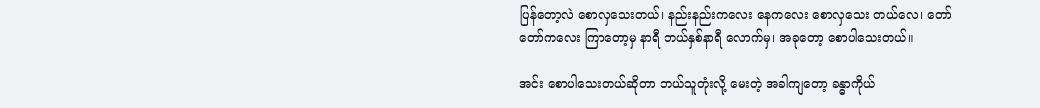ပြန်တော့လဲ စောလှသေးတယ်၊ နည်းနည်းကလေး နေကလေး စောလှသေး တယ်လေ၊ တော်တော်ကလေး ကြာတော့မှ နာရီ ဘယ်နှစ်နာရီ လောက်မှ၊ အခုတော့ စောပါသေးတယ်။

အင်း စောပါသေးတယ်ဆိုတာ ဘယ်သူတုံးလို့ မေးတဲ့ အခါကျတော့ ခန္ဓာကိုယ်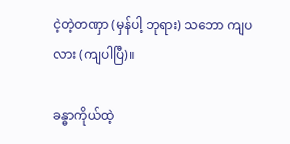ငဲ့တဲ့တဏှာ (မှန်ပါ့ ဘုရား) သဘော ကျပလား (ကျပါပြီ)။

ခန္ဓာကိုယ်ထဲ့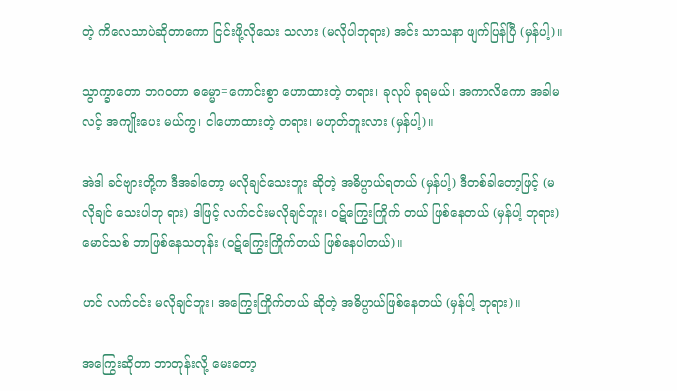တဲ့ ကိလေသာပဲဆိုတာကော ငြင်းဖို့လိုသေး သလား (မလိုပါဘုရား) အင်း သာသနာ ဖျက်ပြန်ပြီ (မှန်ပါ့)။

သွာက္ခာတော ဘဂဝတာ ဓမ္မော=ကောင်းစွာ ဟောထားတဲ့ တရား၊ ခုလုပ် ခုရမယ်၊ အကာလိကော အခါမလင့် အကျိုးပေး မယ်ကွ၊ ငါဟောထားတဲ့ တရား၊ မဟုတ်ဘူးလား (မှန်ပါ့)။

အဲဒါ ခင်ဗျားတို့က ဒီအခါတော့ မလိုချင်သေးဘူး ဆိုတဲ့ အဓိပ္ပာယ်ရတယ် (မှန်ပါ့) ဒီတစ်ခါတော့ဖြင့် (မလိုချင် သေးပါဘု ရား) ဒါဖြင့် လက်ငင်းမလိုချင်ဘူး၊ ဝဋ်ကြွေးကြိုက် တယ် ဖြစ်နေတယ် (မှန်ပါ့ ဘုရား) မောင်သစ် ဘာဖြစ်နေသတုန်း (ဝဋ်ကြွေးကြိုက်တယ် ဖြစ်နေပါတယ်)။

ဟင် လက်ငင်း မလိုချင်ဘူး၊ အကြွေးကြိုက်တယ် ဆိုတဲ့ အဓိပ္ပာယ်ဖြစ်နေတယ် (မှန်ပါ့ ဘုရား)။

အကြွေးဆိုတာ ဘာတုန်းလို့ မေးတော့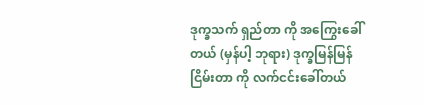ဒုက္ခသက် ရှည်တာ ကို အကြွေးခေါ်တယ် (မှန်ပါ့ ဘုရား) ဒုက္ခမြန်မြန် ငြိမ်းတာ ကို လက်ငင်းခေါ်တယ်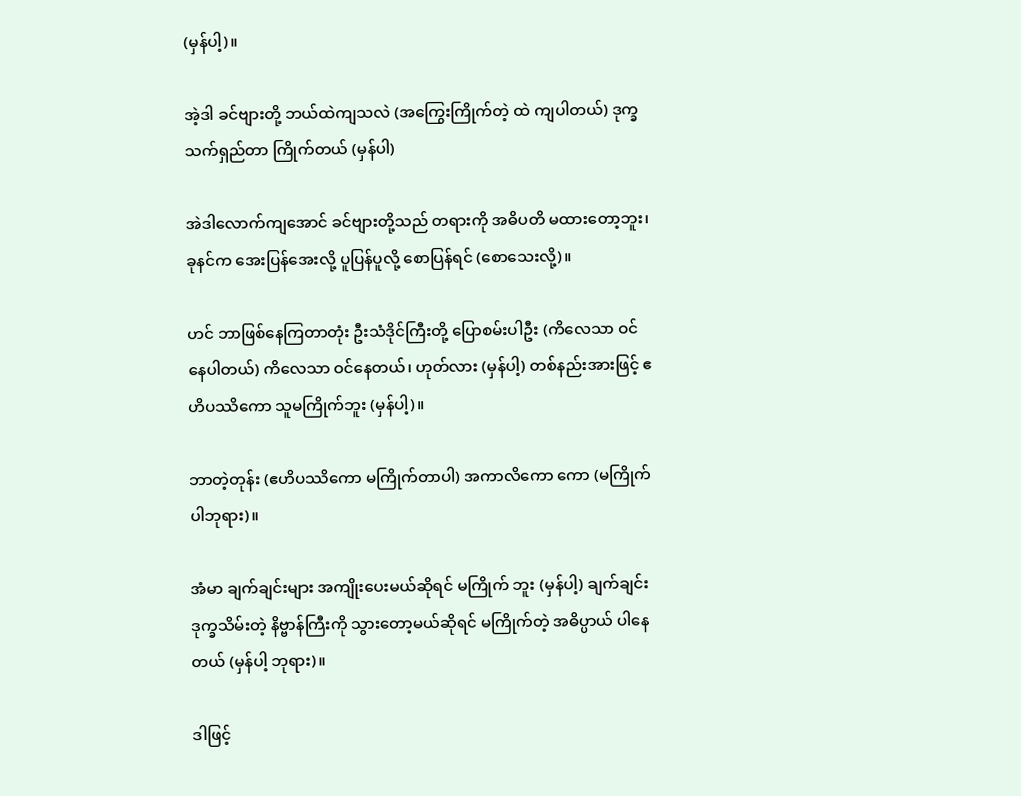(မှန်ပါ့)။

အဲ့ဒါ ခင်ဗျားတို့ ဘယ်ထဲကျသလဲ (အကြွေးကြိုက်တဲ့ ထဲ ကျပါတယ်) ဒုက္ခသက်ရှည်တာ ကြိုက်တယ် (မှန်ပါ)

အဲဒါလောက်ကျအောင် ခင်ဗျားတို့သည် တရားကို အဓိပတိ မထားတော့ဘူး၊ ခုနင်က အေးပြန်အေးလို့ ပူပြန်ပူလို့ စောပြန်ရင် (စောသေးလို့)။

ဟင် ဘာဖြစ်နေကြတာတုံး ဦးသံဒိုင်ကြီးတို့ ပြောစမ်းပါဦး (ကိလေသာ ဝင်နေပါတယ်) ကိလေသာ ဝင်နေတယ်၊ ဟုတ်လား (မှန်ပါ့) တစ်နည်းအားဖြင့် ဧဟိပဿိကော သူမကြိုက်ဘူး (မှန်ပါ့)။

ဘာတဲ့တုန်း (ဧဟိပဿိကော မကြိုက်တာပါ) အကာလိကော ကော (မကြိုက်ပါဘုရား)။

အံမာ ချက်ချင်းများ အကျိုးပေးမယ်ဆိုရင် မကြိုက် ဘူး (မှန်ပါ့) ချက်ချင်း ဒုက္ခသိမ်းတဲ့ နိဗ္ဗာန်ကြီးကို သွားတော့မယ်ဆိုရင် မကြိုက်တဲ့ အဓိပ္ပာယ် ပါနေတယ် (မှန်ပါ့ ဘုရား)။

ဒါဖြင့်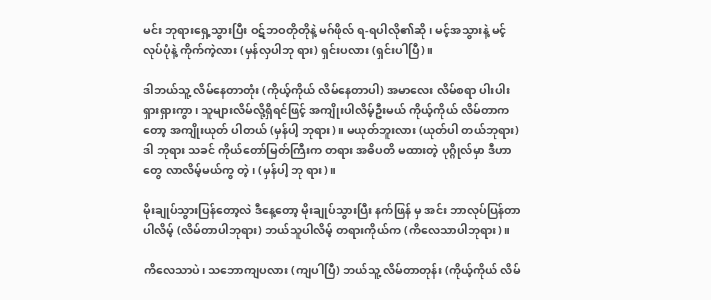မင်း ဘုရားရှေ့သွားပြီး ဝဋ်ဘဝတိုတိုနဲ့ မဂ်ဖိုလ် ရ-ရပါလို၏ဆို၊ မင့်အသွားနဲ့ မင့်လုပ်ပုံနဲ့ ကိုက်ကဲ့လား (မှန်လှပါဘု ရား) ရှင်းပလား (ရှင်းပါပြီ)။

ဒါဘယ်သူ့ လိမ်နေတာတုံး (ကိုယ့်ကိုယ် လိမ်နေတာပါ) အမာလေး လိမ်စရာ ပါးပါးရှားရှားကွာ၊ သူများလိမ်လို့ရှိရင်ဖြင့် အကျိုးပါလိမ့်ဦးမယ် ကိုယ့်ကိုယ် လိမ်တာကတော့ အကျိုးယုတ် ပါတယ် (မှန်ပါ့ ဘုရား)။ မယုတ်ဘူးလား (ယုတ်ပါ တယ်ဘုရား) ဒါ ဘုရား သခင် ကိုယ်တော်မြတ်ကြီးက တရား အဓိပတိ မထားတဲ့ ပုဂ္ဂိုလ်မှာ ဒီဟာတွေ လာလိမ့်မယ်ကွ တဲ့၊ (မှန်ပါ့ ဘု ရား)။

မိုးချုပ်သွားပြန်တော့လဲ ဒီနေ့တော့ မိုးချုပ်သွားပြီး နက်ဖြန် မှ အင်း ဘာလုပ်ပြန်တာပါလိမ့် (လိမ်တာပါဘုရား) ဘယ်သူပါလိမ့် တရားကိုယ်က (ကိလေသာပါဘုရား)။

ကိလေသာပဲ၊ သဘောကျပလား (ကျပါပြီ) ဘယ်သူ့ လိမ်တာတုန်း (ကိုယ့်ကိုယ် လိမ်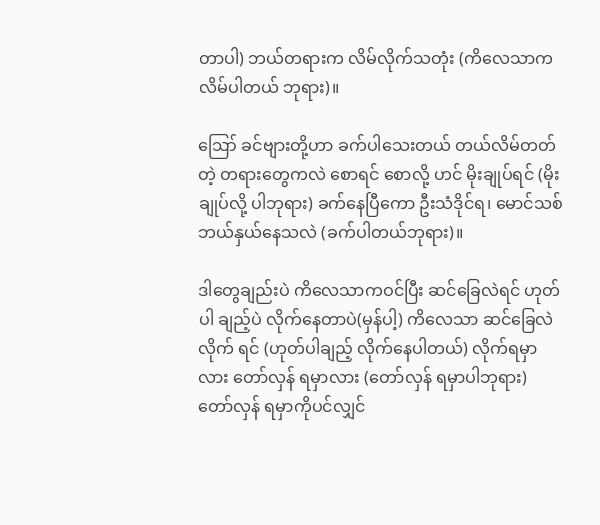တာပါ) ဘယ်တရားက လိမ်လိုက်သတုံး (ကိလေသာက လိမ်ပါတယ် ဘုရား)။

ဪ ခင်ဗျားတို့ဟာ ခက်ပါသေးတယ် တယ်လိမ်တတ် တဲ့ တရားတွေကလဲ စောရင် စောလို့ ဟင် မိုးချုပ်ရင် (မိုးချုပ်လို့ ပါဘုရား) ခက်နေပြီကော ဦးသံဒိုင်ရ၊ မောင်သစ် ဘယ်နှယ်နေသလဲ (ခက်ပါတယ်ဘုရား)။

ဒါတွေချည်းပဲ ကိလေသာကဝင်ပြီး ဆင်ခြေလဲရင် ဟုတ်ပါ ချည့်ပဲ လိုက်နေတာပဲ(မှန်ပါ့) ကိလေသာ ဆင်ခြေလဲလိုက် ရင် (ဟုတ်ပါချည့် လိုက်နေပါတယ်) လိုက်ရမှာလား တော်လှန် ရမှာလား (တော်လှန် ရမှာပါဘုရား) တော်လှန် ရမှာကိုပင်လျှင်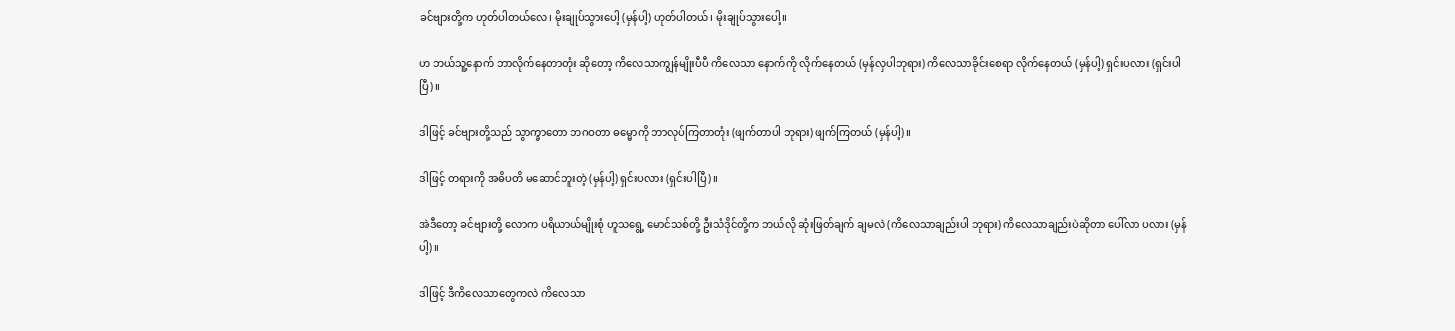ခင်ဗျားတို့က ဟုတ်ပါတယ်လေ၊ မိုးချုပ်သွားပေါ့ (မှန်ပါ့) ဟုတ်ပါတယ်၊ မိုးချုပ်သွားပေါ့။

ဟ ဘယ်သူ့နောက် ဘာလိုက်နေတာတုံး ဆိုတော့ ကိလေသာကျွန်မျိုးပီပီ ကိလေသာ နောက်ကို လိုက်နေတယ် (မှန်လှပါဘုရား) ကိလေသာခိုင်းစေရာ လိုက်နေတယ် (မှန်ပါ့) ရှင်းပလား (ရှင်းပါပြီ)။

ဒါဖြင့် ခင်ဗျားတို့သည် သွာက္ခာတော ဘဂဝတာ ဓမ္မောကို ဘာလုပ်ကြတာတုံး (ဖျက်တာပါ ဘုရား) ဖျက်ကြတယ် (မှန်ပါ့)။

ဒါဖြင့် တရားကို အဓိပတိ မဆောင်ဘူးတဲ့ (မှန်ပါ့) ရှင်းပလား (ရှင်းပါပြီ)။

အဲဒီတော့ ခင်ဗျားတို့ လောက ပရိယာယ်မျိုးစုံ ဟူသရွေ့ မောင်သစ်တို့ ဦးသံဒိုင်တို့က ဘယ်လို ဆုံးဖြတ်ချက် ချမလဲ (ကိလေသာချည်းပါ ဘုရား) ကိလေသာချည်းပဲဆိုတာ ပေါ်လာ ပလား (မှန်ပါ့)။

ဒါဖြင့် ဒီကိလေသာတွေကလဲ ကိလေသာ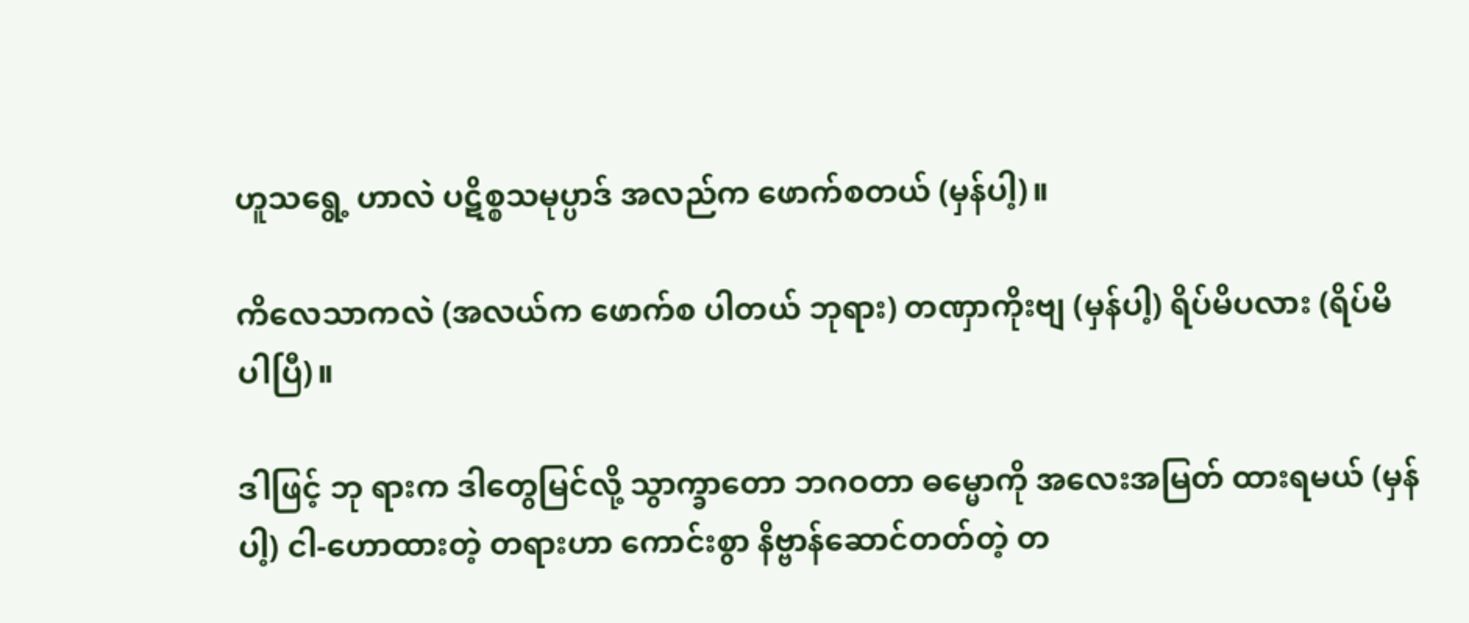ဟူသရွေ့ ဟာလဲ ပဋိစ္စသမုပ္ပာဒ် အလည်က ဖောက်စတယ် (မှန်ပါ့)။

ကိလေသာကလဲ (အလယ်က ဖောက်စ ပါတယ် ဘုရား) တဏှာကိုးဗျ (မှန်ပါ့) ရိပ်မိပလား (ရိပ်မိ ပါပြီ)။

ဒါဖြင့် ဘု ရားက ဒါတွေမြင်လို့ သွာက္ခာတော ဘဂဝတာ ဓမ္မောကို အလေးအမြတ် ထားရမယ် (မှန်ပါ့) ငါ-ဟောထားတဲ့ တရားဟာ ကောင်းစွာ နိဗ္ဗာန်ဆောင်တတ်တဲ့ တ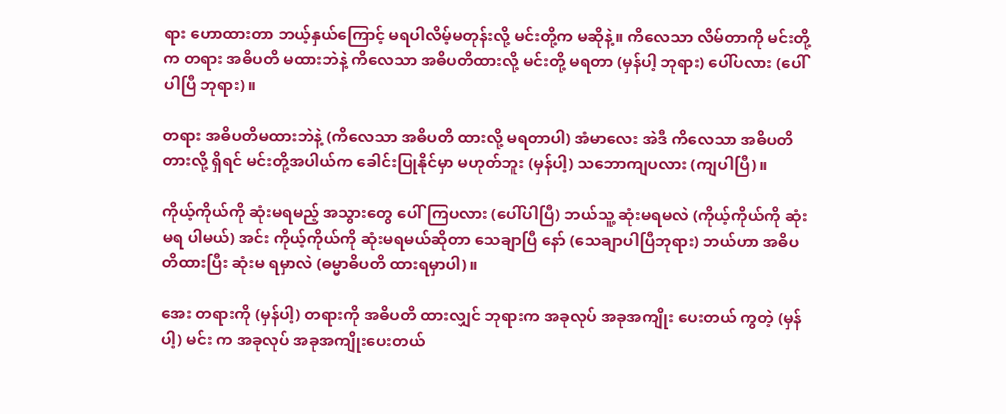ရား ဟောထားတာ ဘယ့်နှယ်ကြောင့် မရပါလိမ့်မတုန်းလို့ မင်းတို့က မဆိုနဲ့။ ကိလေသာ လိမ်တာကို မင်းတို့က တရား အဓိပတိ မထားဘဲနဲ့ ကိလေသာ အဓိပတိထားလို့ မင်းတို့ မရတာ (မှန်ပါ့ ဘုရား) ပေါ်ပလား (ပေါ်ပါပြီ ဘုရား)။

တရား အဓိပတိမထားဘဲနဲ့ (ကိလေသာ အဓိပတိ ထားလို့ မရတာပါ) အံမာလေး အဲဒီ ကိလေသာ အဓိပတိ တားလို့ ရှိရင် မင်းတို့အပါယ်က ခေါင်းပြုနိုင်မှာ မဟုတ်ဘူး (မှန်ပါ့) သဘောကျပလား (ကျပါပြီ)။

ကိုယ့်ကိုယ်ကို ဆုံးမရမည့် အသွားတွေ ပေါ်ကြပလား (ပေါ်ပါပြီ) ဘယ်သူ့ ဆုံးမရမလဲ (ကိုယ့်ကိုယ်ကို ဆုံးမရ ပါမယ်) အင်း ကိုယ့်ကိုယ်ကို ဆုံးမရမယ်ဆိုတာ သေချာပြီ နော် (သေချာပါပြီဘုရား) ဘယ်ဟာ အဓိပတိထားပြီး ဆုံးမ ရမှာလဲ (ဓမ္မာဓိပတိ ထားရမှာပါ)။

အေး တရားကို (မှန်ပါ့) တရားကို အဓိပတိ ထားလျှင် ဘုရားက အခုလုပ် အခုအကျိုး ပေးတယ် ကွတဲ့ (မှန်ပါ့) မင်း က အခုလုပ် အခုအကျိုးပေးတယ်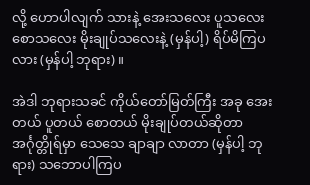လို့ ဟောပါလျက် သားနဲ့ အေးသလေး ပူသလေး စောသလေး မိုးချုပ်သလေးနဲ့ (မှန်ပါ့) ရိပ်မိကြပလား (မှန်ပါ့ ဘုရား)။

အဲဒါ ဘုရားသခင် ကိုယ်တော်မြတ်ကြီး အခု အေးတယ် ပူတယ် စောတယ် မိုးချုပ်တယ်ဆိုတာ အင်္ဂုတ္တိုရ်မှာ သေသေ ချာချာ လာတာ (မှန်ပါ့ ဘုရား) သဘောပါကြပ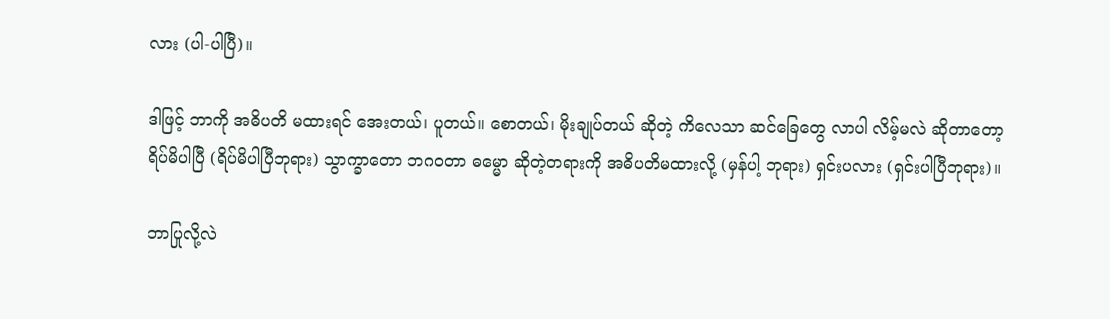လား (ပါ-ပါပြီ)။

ဒါဖြင့် ဘာကို အဓိပတိ မထားရင် အေးတယ်၊ ပူတယ်။ စောတယ်၊ မိုးချုပ်တယ် ဆိုတဲ့ ကိလေသာ ဆင်ခြေတွေ လာပါ လိမ့်မလဲ ဆိုတာတော့ ရိပ်မိပါပြီ (ရိပ်မိပါပြီဘုရား) သွာက္ခာတော ဘဂဝတာ ဓမ္မော ဆိုတဲ့တရားကို အဓိပတိမထားလို့ (မှန်ပါ့ ဘုရား) ရှင်းပလား (ရှင်းပါပြီဘုရား)။

ဘာပြုလို့လဲ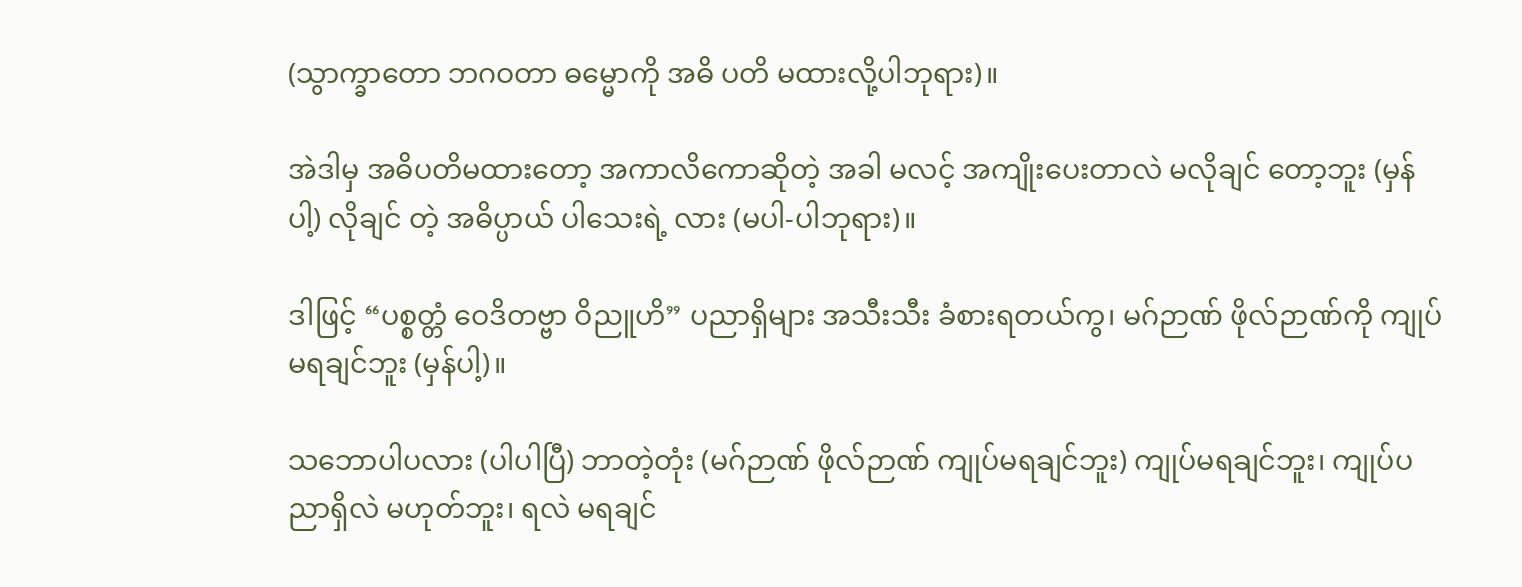(သွာက္ခာတော ဘဂဝတာ ဓမ္မောကို အဓိ ပတိ မထားလို့ပါဘုရား)။

အဲဒါမှ အဓိပတိမထားတော့ အကာလိကောဆိုတဲ့ အခါ မလင့် အကျိုးပေးတာလဲ မလိုချင် တော့ဘူး (မှန်ပါ့) လိုချင် တဲ့ အဓိပ္ပာယ် ပါသေးရဲ့ လား (မပါ-ပါဘုရား)။

ဒါဖြင့် “ပစ္စတ္တံ ဝေဒိတဗ္ဗာ ဝိညူဟိ” ပညာရှိများ အသီးသီး ခံစားရတယ်ကွ၊ မဂ်ဉာဏ် ဖိုလ်ဉာဏ်ကို ကျုပ်မရချင်ဘူး (မှန်ပါ့)။

သဘောပါပလား (ပါပါပြီ) ဘာတဲ့တုံး (မဂ်ဉာဏ် ဖိုလ်ဉာဏ် ကျုပ်မရချင်ဘူး) ကျုပ်မရချင်ဘူး၊ ကျုပ်ပညာရှိလဲ မဟုတ်ဘူး၊ ရလဲ မရချင်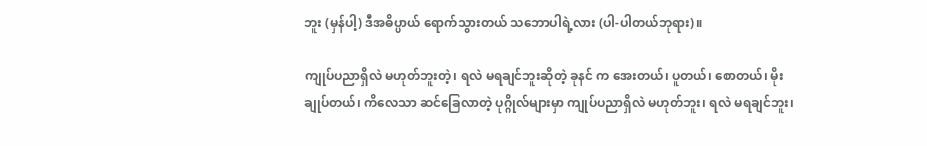ဘူး (မှန်ပါ့) ဒီအဓိပ္ပာယ် ရောက်သွားတယ် သဘောပါရဲ့လား (ပါ-ပါတယ်ဘုရား)။

ကျုပ်ပညာရှိလဲ မဟုတ်ဘူးတဲ့၊ ရလဲ မရချင်ဘူးဆိုတဲ့ ခုနင် က အေးတယ်၊ ပူတယ်၊ စောတယ်၊ မိုးချုပ်တယ်၊ ကိလေသာ ဆင်ခြေလာတဲ့ ပုဂ္ဂိုလ်များမှာ ကျုပ်ပညာရှိလဲ မဟုတ်ဘူး၊ ရလဲ မရချင်ဘူး၊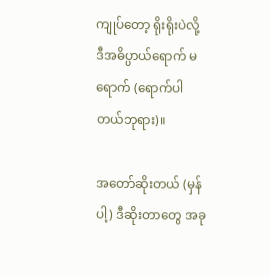ကျုပ်တော့ ရိုးရိုးပဲလို့ ဒီအဓိပ္ပာယ်ရောက် မရောက် (ရောက်ပါတယ်ဘုရား)။

အတော်ဆိုးတယ် (မှန်ပါ့) ဒီဆိုးတာတွေ အခု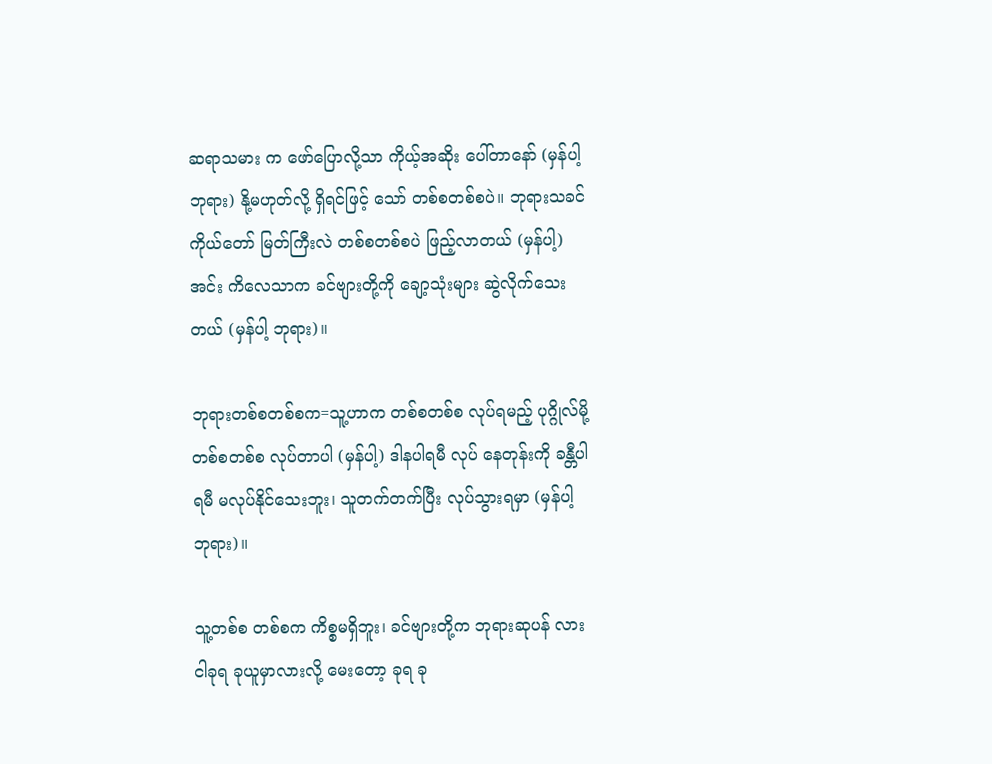ဆရာသမား က ဖော်ပြောလို့သာ ကိုယ့်အဆိုး ပေါ်တာနော် (မှန်ပါ့ ဘုရား) နို့မဟုတ်လို့ ရှိရင်ဖြင့် သော် တစ်စတစ်စပဲ။ ဘုရားသခင် ကိုယ်တော် မြတ်ကြီးလဲ တစ်စတစ်စပဲ ဖြည့်လာတယ် (မှန်ပါ့) အင်း ကိလေသာက ခင်ဗျားတို့ကို ချော့သုံးများ ဆွဲလိုက်သေးတယ် (မှန်ပါ့ ဘုရား)။

ဘုရားတစ်စတစ်စက=သူ့ဟာက တစ်စတစ်စ လုပ်ရမည့် ပုဂ္ဂိုလ်မို့ တစ်စတစ်စ လုပ်တာပါ (မှန်ပါ့) ဒါနပါရမီ လုပ် နေတုန်းကို ခန္တီပါရမီ မလုပ်နိုင်သေးဘူး၊ သူတက်တက်ပြီး လုပ်သွားရမှာ (မှန်ပါ့ ဘုရား)။

သူ့တစ်စ တစ်စက ကိစ္စမရှိဘူး၊ ခင်ဗျားတို့က ဘုရားဆုပန် လား ငါခုရ ခုယူမှာလားလို့ မေးတော့ ခုရ ခု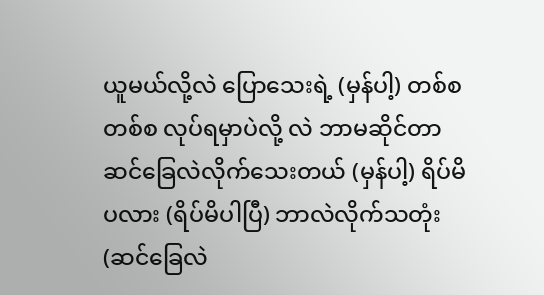ယူမယ်လို့လဲ ပြောသေးရဲ့ (မှန်ပါ့) တစ်စတစ်စ လုပ်ရမှာပဲလို့ လဲ ဘာမဆိုင်တာ ဆင်ခြေလဲလိုက်သေးတယ် (မှန်ပါ့) ရိပ်မိ ပလား (ရိပ်မိပါပြီ) ဘာလဲလိုက်သတုံး (ဆင်ခြေလဲ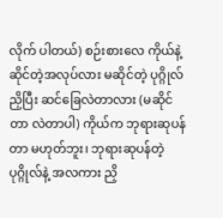လိုက် ပါတယ်) စဉ်းစားလေ ကိုယ်နဲ့ ဆိုင်တဲ့အလုပ်လား မဆိုင်တဲ့ ပုဂ္ဂိုလ်ညှိပြီး ဆင်ခြေလဲတာလား (မဆိုင်တာ လဲတာပါ) ကိုယ်က ဘုရားဆုပန်တာ မဟုတ်ဘူး၊ ဘုရားဆုပန်တဲ့ ပုဂ္ဂိုလ်နဲ့ အလကား ညှိ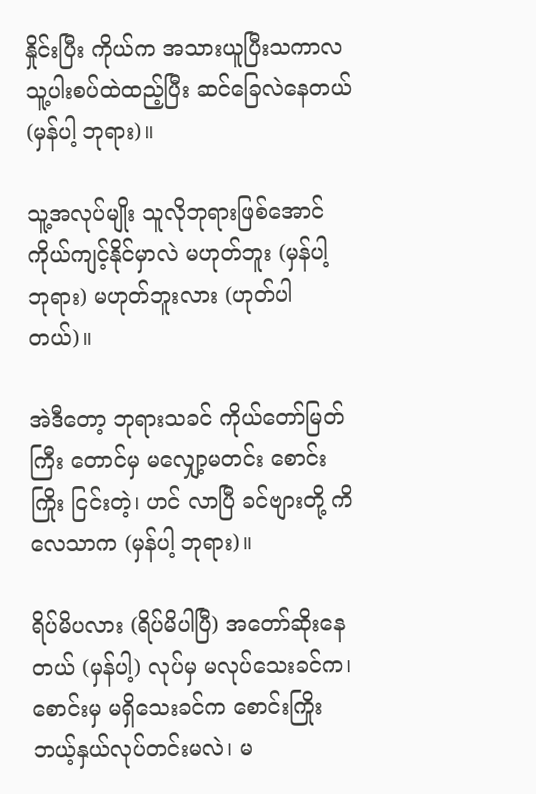နှိုင်းပြီး ကိုယ်က အသားယူပြီးသကာလ သူ့ပါးစပ်ထဲထည့်ပြီး ဆင်ခြေလဲနေတယ် (မှန်ပါ့ ဘုရား)။

သူ့အလုပ်မျိုး သူလိုဘုရားဖြစ်အောင် ကိုယ်ကျင့်နိုင်မှာလဲ မဟုတ်ဘူး (မှန်ပါ့ ဘုရား) မဟုတ်ဘူးလား (ဟုတ်ပါ တယ်)။

အဲဒီတော့ ဘုရားသခင် ကိုယ်တော်မြတ်ကြီး တောင်မှ မလျှော့မတင်း စောင်းကြိုး ငြင်းတဲ့၊ ဟင် လာပြီ ခင်ဗျားတို့ ကိလေသာက (မှန်ပါ့ ဘုရား)။

ရိပ်မိပလား (ရိပ်မိပါပြီ) အတော်ဆိုးနေတယ် (မှန်ပါ့) လုပ်မှ မလုပ်သေးခင်က၊ စောင်းမှ မရှိသေးခင်က စောင်းကြိုး ဘယ့်နှယ်လုပ်တင်းမလဲ၊ မ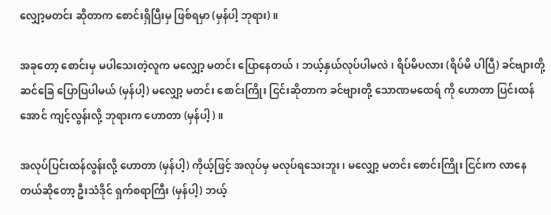လျှော့မတင်း ဆိုတာက စောင်းရှိပြီးမှ ဖြစ်ရမှာ (မှန်ပါ့ ဘုရား)။

အခုတော့ စောင်းမှ မပါသေးတဲ့လူက မလျှော့ မတင်း ပြောနေတယ်၊ ဘယ့်နှယ်လုပ်ပါမလဲ၊ ရိပ်မိပလား (ရိပ်မိ ပါပြီ) ခင်ဗျားတို့ ဆင်ခြေ ပြောပြပါမယ် (မှန်ပါ့) မလျှော့ မတင်း စောင်းကြိုး ငြင်းဆိုတာက ခင်ဗျားတို့ သောဏမထေရ် ကို ဟောတာ ပြင်းထန်အောင် ကျင့်လွန်းလို့ ဘုရားက ဟောတာ (မှန်ပါ့)။

အလုပ်ပြင်းထန်လွန်းလို့ ဟောတာ (မှန်ပါ့) ကိုယ့်ဖြင့် အလုပ်မှ မလုပ်ရသေးဘူး၊ မလျှော့ မတင်း စောင်းကြိုး ငြင်းက လာနေတယ်ဆိုတော့ ဦးသံဒိုင် ရှက်စရာကြီး (မှန်ပါ့) ဘယ့်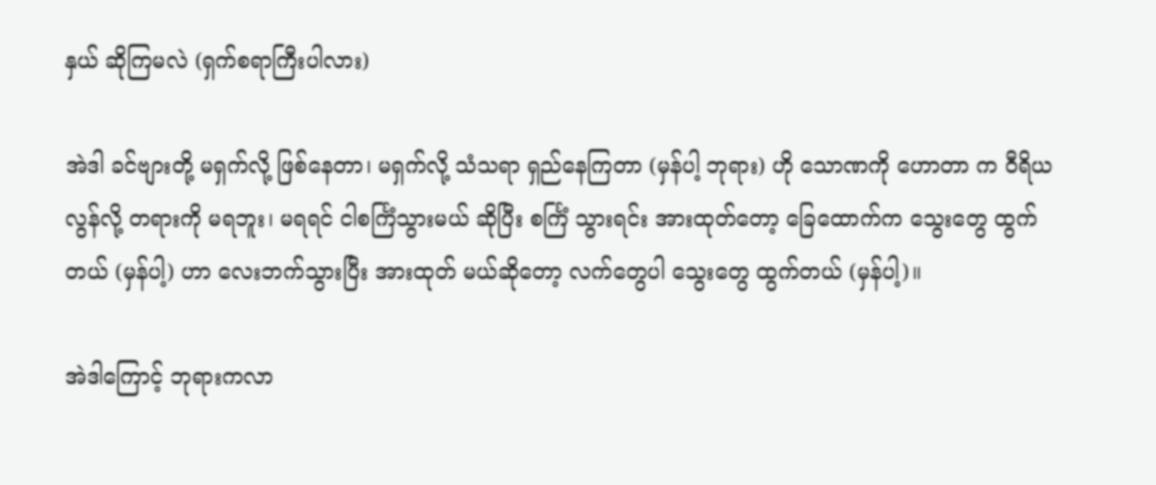နှယ် ဆိုကြမလဲ (ရှက်စရာကြီးပါလား)

အဲဒါ ခင်ဗျားတို့ မရှက်လို့ ဖြစ်နေတာ၊ မရှက်လို့ သံသရာ ရှည်နေကြတာ (မှန်ပါ့ ဘုရား) ဟို သောဏကို ဟောတာ က ဝီရိယလွန်လို့ တရားကို မရဘူး၊ မရရင် ငါစင်္ကြံသွားမယ် ဆိုပြီး စင်္ကြံ သွားရင်း အားထုတ်တော့ ခြေထောက်က သွေးတွေ ထွက်တယ် (မှန်ပါ့) ဟာ လေးဘက်သွားပြီး အားထုတ် မယ်ဆိုတော့ လက်တွေပါ သွေးတွေ ထွက်တယ် (မှန်ပါ့)။

အဲဒါကြောင့် ဘုရားကလာ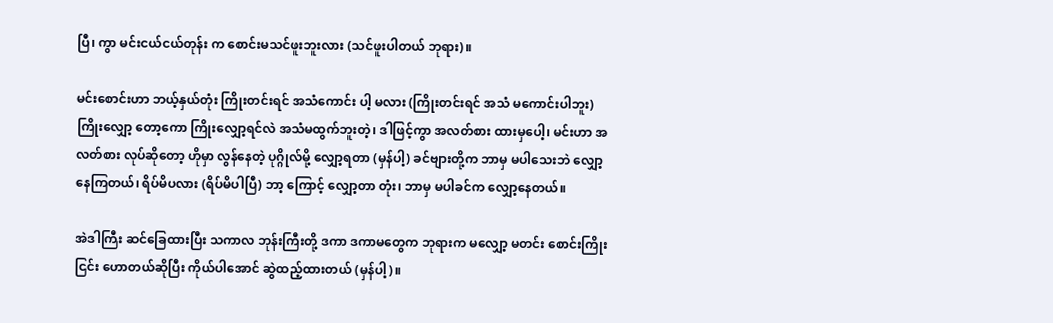ပြီ၊ ကွာ မင်းငယ်ငယ်တုန်း က စောင်းမသင်ဖူးဘူးလား (သင်ဖူးပါတယ် ဘုရား)။

မင်းစောင်းဟာ ဘယ့်နှယ်တုံး ကြိုးတင်းရင် အသံကောင်း ပါ့ မလား (ကြိုးတင်းရင် အသံ မကောင်းပါဘူး) ကြိုးလျှော့ တော့ကော ကြိုးလျှော့ရင်လဲ အသံမထွက်ဘူးတဲ့၊ ဒါဖြင့်ကွာ အလတ်စား ထားမှပေါ့၊ မင်းဟာ အလတ်စား လုပ်ဆိုတော့ ဟိုမှာ လွန်နေတဲ့ ပုဂ္ဂိုလ်မို့ လျှော့ရတာ (မှန်ပါ့) ခင်ဗျားတို့က ဘာမှ မပါသေးဘဲ လျှော့နေကြတယ်၊ ရိပ်မိပလား (ရိပ်မိပါပြီ) ဘာ့ ကြောင့် လျှော့တာ တုံး၊ ဘာမှ မပါခင်က လျှော့နေတယ်။

အဲဒါကြီး ဆင်ခြေထားပြီး သကာလ ဘုန်းကြီးတို့ ဒကာ ဒကာမတွေက ဘုရားက မလျှော့ မတင်း စောင်းကြိုးငြင်း ဟောတယ်ဆိုပြီး ကိုယ်ပါအောင် ဆွဲထည့်ထားတယ် (မှန်ပါ့)။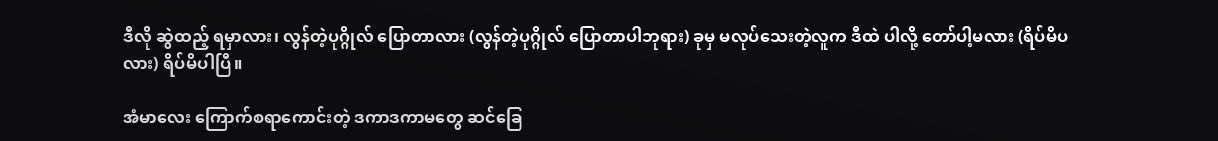ဒီလို ဆွဲထည့် ရမှာလား၊ လွန်တဲ့ပုဂ္ဂိုလ် ပြောတာလား (လွန်တဲ့ပုဂ္ဂိုလ် ပြောတာပါဘုရား) ခုမှ မလုပ်သေးတဲ့လူက ဒီထဲ ပါလို့ တော်ပါ့မလား (ရိပ်မိပလား) ရိပ်မိပါပြီ။

အံမာလေး ကြောက်စရာကောင်းတဲ့ ဒကာဒကာမတွေ ဆင်ခြေ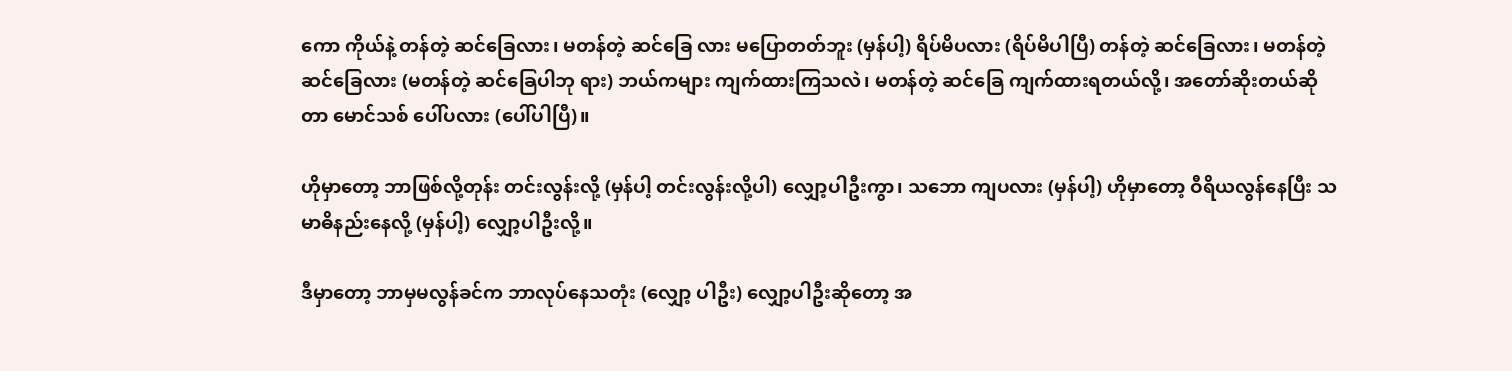ကော ကိုယ်နဲ့ တန်တဲ့ ဆင်ခြေလား၊ မတန်တဲ့ ဆင်ခြေ လား မပြောတတ်ဘူး (မှန်ပါ့) ရိပ်မိပလား (ရိပ်မိပါပြီ) တန်တဲ့ ဆင်ခြေလား၊ မတန်တဲ့ ဆင်ခြေလား (မတန်တဲ့ ဆင်ခြေပါဘု ရား) ဘယ်ကများ ကျက်ထားကြသလဲ၊ မတန်တဲ့ ဆင်ခြေ ကျက်ထားရတယ်လို့၊ အတော်ဆိုးတယ်ဆို တာ မောင်သစ် ပေါ်ပလား (ပေါ်ပါပြီ)။

ဟိုမှာတော့ ဘာဖြစ်လို့တုန်း တင်းလွန်းလို့ (မှန်ပါ့ တင်းလွန်းလို့ပါ) လျှော့ပါဦးကွာ၊ သဘော ကျပလား (မှန်ပါ့) ဟိုမှာတော့ ဝီရိယလွန်နေပြီး သမာဓိနည်းနေလို့ (မှန်ပါ့) လျှော့ပါဦးလို့။

ဒီမှာတော့ ဘာမှမလွန်ခင်က ဘာလုပ်နေသတုံး (လျှော့ ပါဦး) လျှော့ပါဦးဆိုတော့ အ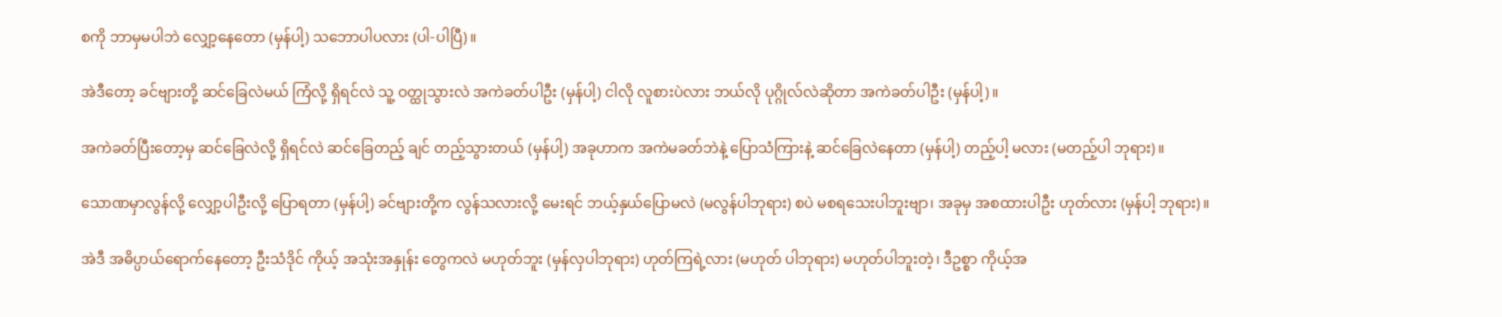စကို ဘာမှမပါဘဲ လျှော့နေတော (မှန်ပါ့) သဘောပါပလား (ပါ-ပါပြီ)။

အဲဒီတော့ ခင်ဗျားတို့ ဆင်ခြေလဲမယ် ကြံလို့ ရှိရင်လဲ သူ့ ဝတ္ထုသွားလဲ အကဲခတ်ပါဦး (မှန်ပါ့) ငါလို လူစားပဲလား ဘယ်လို ပုဂ္ဂိုလ်လဲဆိုတာ အကဲခတ်ပါဦး (မှန်ပါ့)။

အကဲခတ်ပြီးတော့မှ ဆင်ခြေလဲလို့ ရှိရင်လဲ ဆင်ခြေတည့် ချင် တည့်သွားတယ် (မှန်ပါ့) အခုဟာက အကဲမခတ်ဘဲနဲ့ ပြောသံကြားနဲ့ ဆင်ခြေလဲနေတာ (မှန်ပါ့) တည့်ပါ့ မလား (မတည့်ပါ ဘုရား)။

သောဏမှာလွန်လို့ လျှော့ပါဦးလို့ ပြောရတာ (မှန်ပါ့) ခင်ဗျားတို့က လွန်သလားလို့ မေးရင် ဘယ့်နှယ်ပြောမလဲ (မလွန်ပါဘုရား) စပဲ မစရသေးပါဘူးဗျာ၊ အခုမှ အစထားပါဦး ဟုတ်လား (မှန်ပါ့ ဘုရား)။

အဲဒီ အဓိပ္ပာယ်ရောက်နေတော့ ဦးသံဒိုင် ကိုယ့် အသုံးအနှုန်း တွေကလဲ မဟုတ်ဘူး (မှန်လှပါဘုရား) ဟုတ်ကြရဲ့လား (မဟုတ် ပါဘုရား) မဟုတ်ပါဘူးတဲ့၊ ဒီဥစ္စာ ကိုယ့်အ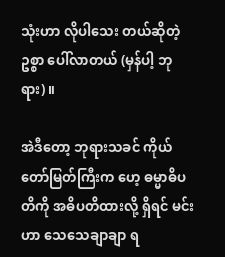သုံးဟာ လိုပါသေး တယ်ဆိုတဲ့ ဥစ္စာ ပေါ်လာတယ် (မှန်ပါ့ ဘုရား)။

အဲဒီတော့ ဘုရားသခင် ကိုယ်တော်မြတ်ကြီးက ဟေ့ ဓမ္မာဓိပတိကို အဓိပတိထားလို့ ရှိရင် မင်းဟာ သေသေချာချာ ရ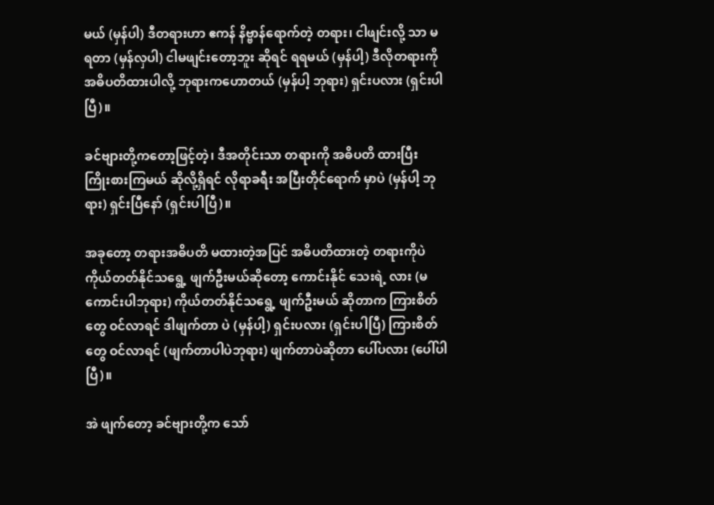မယ် (မှန်ပါ) ဒီတရားဟာ ဧကန် နိဗ္ဗာန်ရောက်တဲ့ တရား၊ ငါဖျင်းလို့ သာ မရတာ (မှန်လှပါ) ငါမဖျင်းတော့ဘူး ဆိုရင် ရရမယ် (မှန်ပါ့) ဒီလိုတရားကို အဓိပတိထားပါလို့ ဘုရားကဟောတယ် (မှန်ပါ့ ဘုရား) ရှင်းပလား (ရှင်းပါပြီ)။

ခင်ဗျားတို့ကတော့ဖြင့်တဲ့၊ ဒီအတိုင်းသာ တရားကို အဓိပတိ ထားပြီး ကြိုးစားကြမယ် ဆိုလို့ရှိရင် လိုရာခရီး အပြီးတိုင်ရောက် မှာပဲ (မှန်ပါ့ ဘုရား) ရှင်းပြီနော် (ရှင်းပါပြီ)။

အခုတော့ တရားအဓိပတိ မထားတဲ့အပြင် အဓိပတိထားတဲ့ တရားကိုပဲ ကိုယ်တတ်နိုင်သရွေ့ ဖျက်ဦးမယ်ဆိုတော့ ကောင်းနိုင် သေးရဲ့ လား (မကောင်းပါဘုရား) ကိုယ်တတ်နိုင်သရွေ့ ဖျက်ဦးမယ် ဆိုတာက ကြားစိတ်တွေ ဝင်လာရင် ဒါဖျက်တာ ပဲ (မှန်ပါ့) ရှင်းပလား (ရှင်းပါပြီ) ကြားစိတ်တွေ ဝင်လာရင် (ဖျက်တာပါပဲဘုရား) ဖျက်တာပဲဆိုတာ ပေါ်ပလား (ပေါ်ပါပြီ)။

အဲ ဖျက်တော့ ခင်ဗျားတို့က သော်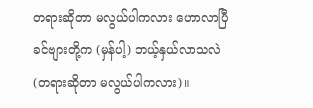တရားဆိုတာ မလွယ်ပါကလား ဟောလာပြီ ခင်ဗျားတို့က (မှန်ပါ့) ဘယ့်နှယ်လာသလဲ (တရားဆိုတာ မလွယ်ပါကလား)။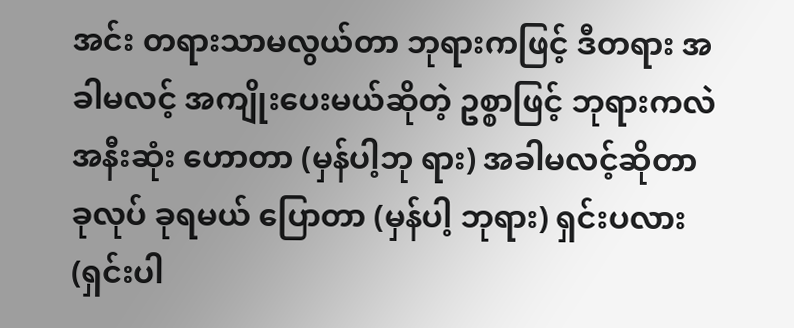အင်း တရားသာမလွယ်တာ ဘုရားကဖြင့် ဒီတရား အခါမလင့် အကျိုးပေးမယ်ဆိုတဲ့ ဥစ္စာဖြင့် ဘုရားကလဲ အနီးဆုံး ဟောတာ (မှန်ပါ့ဘု ရား) အခါမလင့်ဆိုတာ ခုလုပ် ခုရမယ် ပြောတာ (မှန်ပါ့ ဘုရား) ရှင်းပလား (ရှင်းပါ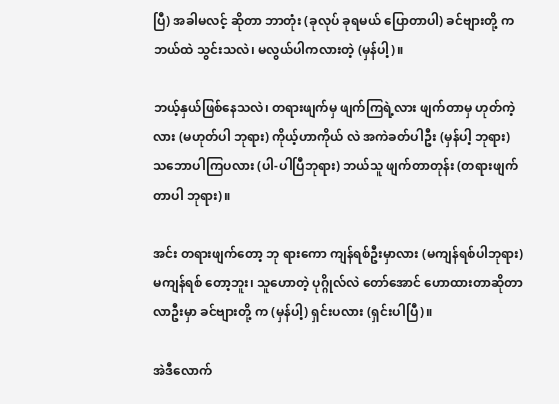ပြီ) အခါမလင့် ဆိုတာ ဘာတုံး (ခုလုပ် ခုရမယ် ပြောတာပါ) ခင်ဗျားတို့ က ဘယ်ထဲ သွင်းသလဲ၊ မလွယ်ပါကလားတဲ့ (မှန်ပါ့)။

ဘယ့်နှယ်ဖြစ်နေသလဲ၊ တရားဖျက်မှ ဖျက်ကြရဲ့လား ဖျက်တာမှ ဟုတ်ကဲ့လား (မဟုတ်ပါ ဘုရား) ကိုယ့်ဟာကိုယ် လဲ အကဲခတ်ပါဦး (မှန်ပါ့ ဘုရား) သဘောပါကြပလား (ပါ-ပါပြီဘုရား) ဘယ်သူ ဖျက်တာတုန်း (တရားဖျက်တာပါ ဘုရား)။

အင်း တရားဖျက်တော့ ဘု ရားကော ကျန်ရစ်ဦးမှာလား (မကျန်ရစ်ပါဘုရား) မကျန်ရစ် တော့ဘူး၊ သူဟောတဲ့ ပုဂ္ဂိုလ်လဲ တော်အောင် ဟောထားတာဆိုတာ လာဦးမှာ ခင်ဗျားတို့ က (မှန်ပါ့) ရှင်းပလား (ရှင်းပါပြီ)။

အဲဒီလောက်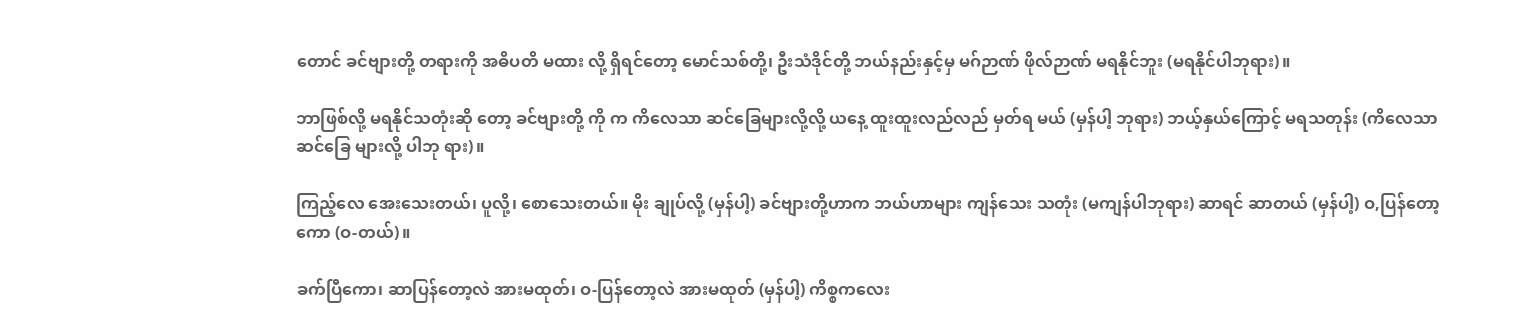တောင် ခင်ဗျားတို့ တရားကို အဓိပတိ မထား လို့ ရှိရင်တော့ မောင်သစ်တို့၊ ဦးသံဒိုင်တို့ ဘယ်နည်းနှင့်မှ မဂ်ဉာဏ် ဖိုလ်ဉာဏ် မရနိုင်ဘူး (မရနိုင်ပါဘုရား)။

ဘာဖြစ်လို့ မရနိုင်သတုံးဆို တော့ ခင်ဗျားတို့ ကို က ကိလေသာ ဆင်ခြေများလို့လို့ ယနေ့ ထူးထူးလည်လည် မှတ်ရ မယ် (မှန်ပါ့ ဘုရား) ဘယ့်နှယ်ကြောင့် မရသတုန်း (ကိလေသာ ဆင်ခြေ များလို့ ပါဘု ရား)။

ကြည့်လေ အေးသေးတယ်၊ ပူလို့၊ စောသေးတယ်။ မိုး ချုပ်လို့ (မှန်ပါ့) ခင်ဗျားတို့ဟာက ဘယ်ဟာများ ကျန်သေး သတုံး (မကျန်ပါဘုရား) ဆာရင် ဆာတယ် (မှန်ပါ့) ဝ,ပြန်တော့ကော (ဝ-တယ်)။

ခက်ပြီကော၊ ဆာပြန်တော့လဲ အားမထုတ်၊ ဝ-ပြန်တော့လဲ အားမထုတ် (မှန်ပါ့) ကိစ္စကလေး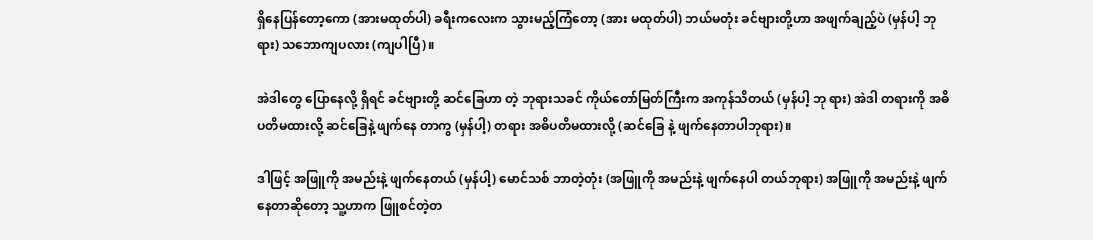ရှိနေပြန်တော့ကော (အားမထုတ်ပါ) ခရီးကလေးက သွားမည့်ကြံတော့ (အား မထုတ်ပါ) ဘယ်မတုံး ခင်ဗျားတို့ဟာ အဖျက်ချည့်ပဲ (မှန်ပါ့ ဘုရား) သဘောကျပလား (ကျပါပြီ)။

အဲဒါတွေ ပြောနေလို့ ရှိရင် ခင်ဗျားတို့ ဆင်ခြေဟာ တဲ့ ဘုရားသခင် ကိုယ်တော်မြတ်ကြီးက အကုန်သိတယ် (မှန်ပါ့ ဘု ရား) အဲဒါ တရားကို အဓိပတိမထားလို့ ဆင်ခြေနဲ့ ဖျက်နေ တာကွ (မှန်ပါ့) တရား အဓိပတိမထားလို့ (ဆင်ခြေ နဲ့ ဖျက်နေတာပါဘုရား)။

ဒါဖြင့် အဖြူကို အမည်းနဲ့ ဖျက်နေတယ် (မှန်ပါ့) မောင်သစ် ဘာတဲ့တုံး (အဖြူကို အမည်းနဲ့ ဖျက်နေပါ တယ်ဘုရား) အဖြူကို အမည်းနဲ့ ဖျက်နေတာဆိုတော့ သူ့ဟာက ဖြူစင်တဲ့တ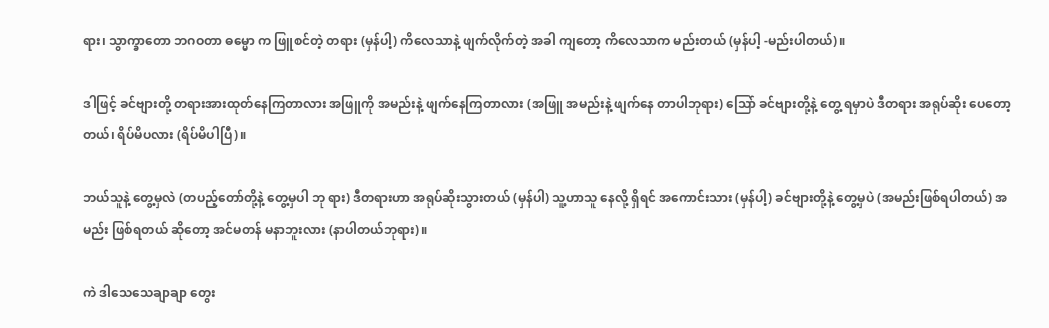ရား၊ သွာက္ခာတော ဘဂဝတာ ဓမ္မော က ဖြူစင်တဲ့ တရား (မှန်ပါ့) ကိလေသာနဲ့ ဖျက်လိုက်တဲ့ အခါ ကျတော့ ကိလေသာက မည်းတယ် (မှန်ပါ့ -မည်းပါတယ်)။

ဒါဖြင့် ခင်ဗျားတို့ တရားအားထုတ်နေကြတာလား အဖြူကို အမည်းနဲ့ ဖျက်နေကြတာလား (အဖြူ အမည်းနဲ့ ဖျက်နေ တာပါဘုရား) သြော် ခင်ဗျားတို့နဲ့ တွေ့ ရမှာပဲ ဒီတရား အရုပ်ဆိုး ပေတော့တယ်၊ ရိပ်မိပလား (ရိပ်မိပါပြီ)။

ဘယ်သူနဲ့ တွေ့မှလဲ (တပည့်တော်တို့နဲ့ တွေ့မှပါ ဘု ရား) ဒီတရားဟာ အရုပ်ဆိုးသွားတယ် (မှန်ပါ) သူ့ဟာသူ နေလို့ ရှိရင် အကောင်းသား (မှန်ပါ့) ခင်ဗျားတို့နဲ့ တွေ့မှပဲ (အမည်းဖြစ်ရပါတယ်) အမည်း ဖြစ်ရတယ် ဆိုတော့ အင်မတန် မနာဘူးလား (နာပါတယ်ဘုရား)။

ကဲ ဒါသေသေချာချာ တွေး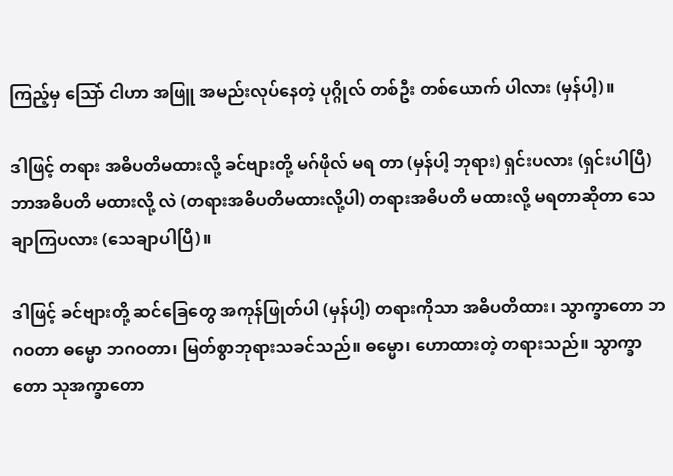ကြည့်မှ သြော် ငါဟာ အဖြူ အမည်းလုပ်နေတဲ့ ပုဂ္ဂိုလ် တစ်ဦး တစ်ယောက် ပါလား (မှန်ပါ့)။

ဒါဖြင့် တရား အဓိပတိမထားလို့ ခင်ဗျားတို့ မဂ်ဖိုလ် မရ တာ (မှန်ပါ့ ဘုရား) ရှင်းပလား (ရှင်းပါပြီ) ဘာအဓိပတိ မထားလို့ လဲ (တရားအဓိပတိမထားလို့ပါ) တရားအဓိပတိ မထားလို့ မရတာဆိုတာ သေချာကြပလား (သေချာပါပြီ)။

ဒါဖြင့် ခင်ဗျားတို့ ဆင်ခြေတွေ အကုန်ဖြုတ်ပါ (မှန်ပါ့) တရားကိုသာ အဓိပတိထား၊ သွာက္ခာတော ဘဂဝတာ ဓမ္မော ဘဂဝတာ၊ မြတ်စွာဘုရားသခင်သည်။ ဓမ္မော၊ ဟောထားတဲ့ တရားသည်။ သွာက္ခာတော သုအက္ခာတော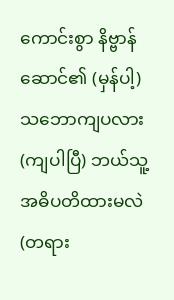ကောင်းစွာ နိဗ္ဗာန် ဆောင်၏ (မှန်ပါ့) သဘောကျပလား (ကျပါပြီ) ဘယ်သူ့ အဓိပတိထားမလဲ (တရား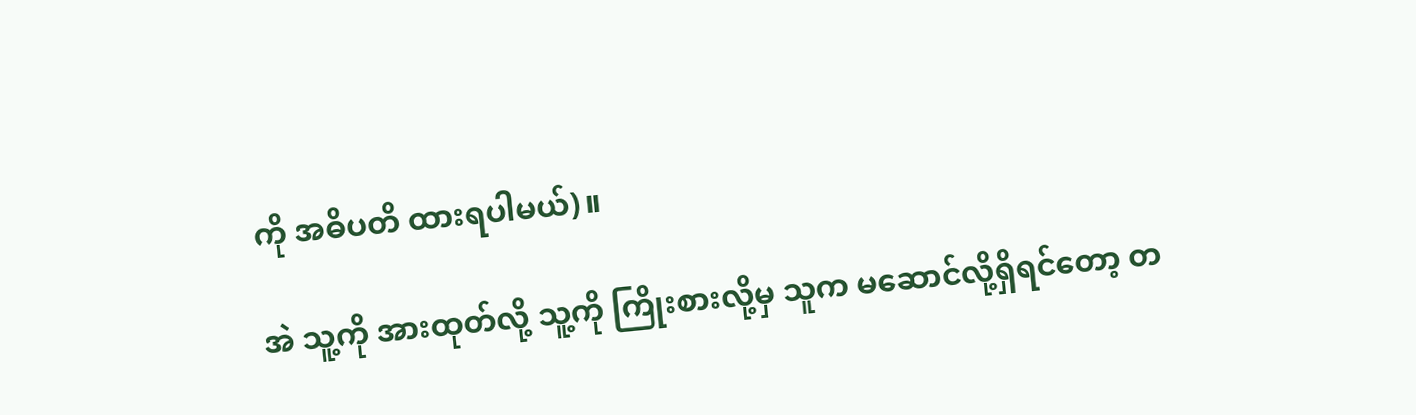ကို အဓိပတိ ထားရပါမယ်)။

အဲ သူ့ကို အားထုတ်လို့ သူ့ကို ကြိုးစားလို့မှ သူက မဆောင်လို့ရှိရင်တော့ တ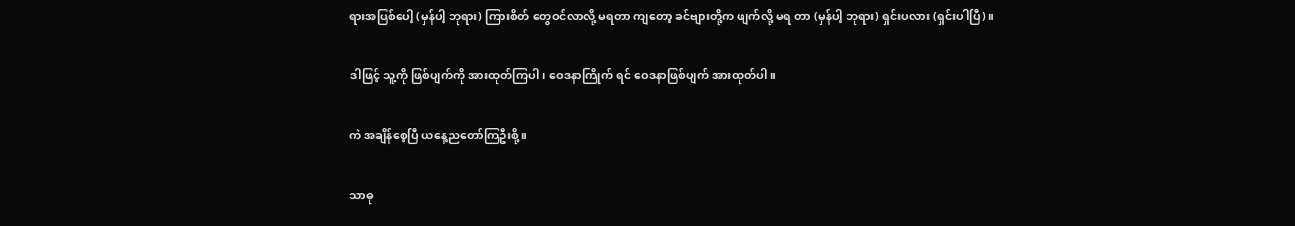ရားအပြစ်ပေါ့ (မှန်ပါ့ ဘုရား) ကြားစိတ် တွေဝင်လာလို့ မရတာ ကျတော့ ခင်ဗျားတို့က ဖျက်လို့ မရ တာ (မှန်ပါ့ ဘုရား) ရှင်းပလား (ရှင်းပါပြီ)။

ဒါဖြင့် သူ့ကို ဖြစ်ပျက်ကို အားထုတ်ကြပါ၊ ဝေဒနာကြိုက် ရင် ဝေဒနာဖြစ်ပျက် အားထုတ်ပါ။

ကဲ အချိန်စေ့ပြီ ယနေ့ညတော်ကြဦးစို့။

သာဓု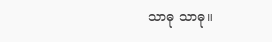သာဓု သာဓု။